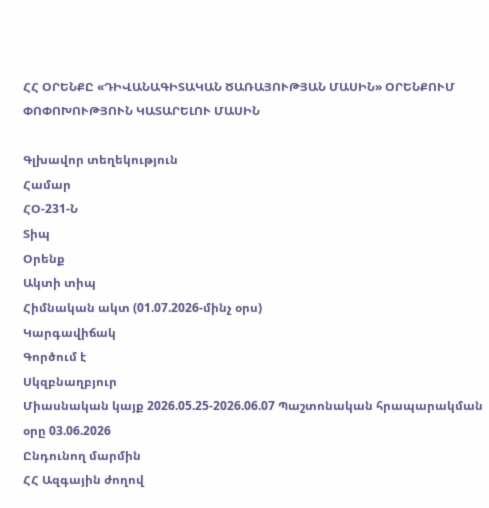ՀՀ ՕՐԵՆՔԸ «ԴԻՎԱՆԱԳԻՏԱԿԱՆ ԾԱՌԱՅՈՒԹՅԱՆ ՄԱՍԻՆ» ՕՐԵՆՔՈՒՄ ՓՈՓՈԽՈՒԹՅՈՒՆ ԿԱՏԱՐԵԼՈՒ ՄԱՍԻՆ

Գլխավոր տեղեկություն
Համար
ՀՕ-231-Ն
Տիպ
Օրենք
Ակտի տիպ
Հիմնական ակտ (01.07.2026-մինչ օրս)
Կարգավիճակ
Գործում է
Սկզբնաղբյուր
Միասնական կայք 2026.05.25-2026.06.07 Պաշտոնական հրապարակման օրը 03.06.2026
Ընդունող մարմին
ՀՀ Ազգային ժողով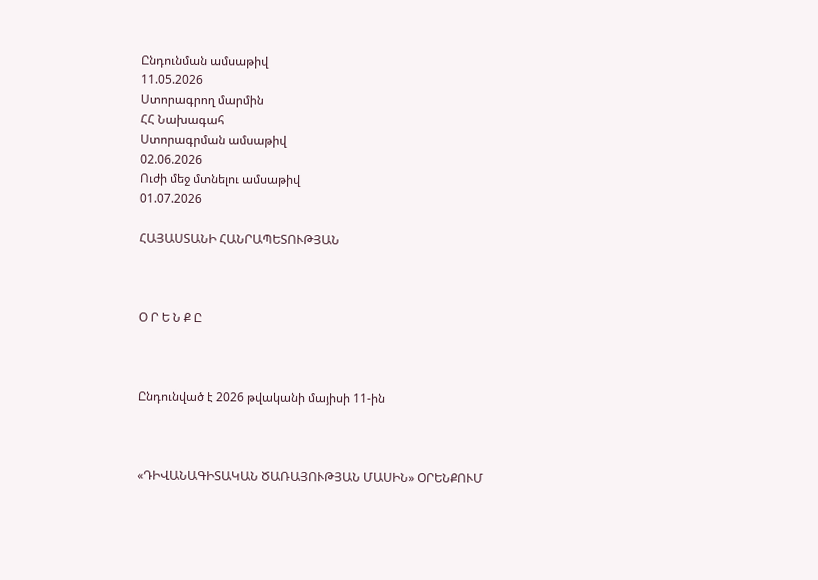Ընդունման ամսաթիվ
11.05.2026
Ստորագրող մարմին
ՀՀ Նախագահ
Ստորագրման ամսաթիվ
02.06.2026
Ուժի մեջ մտնելու ամսաթիվ
01.07.2026

ՀԱՅԱՍՏԱՆԻ ՀԱՆՐԱՊԵՏՈՒԹՅԱՆ



Օ Ր Ե Ն Ք Ը



Ընդունված է 2026 թվականի մայիսի 11-ին



«ԴԻՎԱՆԱԳԻՏԱԿԱՆ ԾԱՌԱՅՈՒԹՅԱՆ ՄԱՍԻՆ» ՕՐԵՆՔՈՒՄ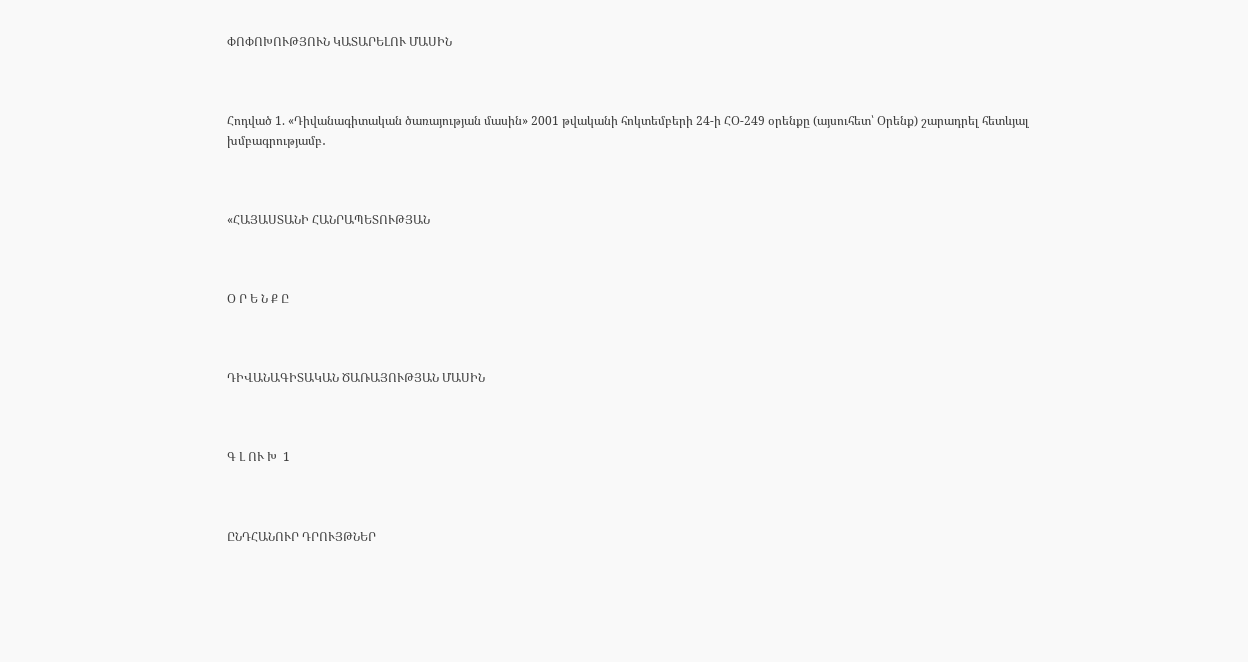ՓՈՓՈԽՈՒԹՅՈՒՆ ԿԱՏԱՐԵԼՈՒ ՄԱՍԻՆ



Հոդված 1. «Դիվանագիտական ծառայության մասին» 2001 թվականի հոկտեմբերի 24-ի ՀՕ-249 օրենքը (այսուհետ՝ Օրենք) շարադրել հետևյալ խմբագրությամբ․



«ՀԱՅԱՍՏԱՆԻ ՀԱՆՐԱՊԵՏՈՒԹՅԱՆ



Օ Ր Ե Ն Ք Ը



ԴԻՎԱՆԱԳԻՏԱԿԱՆ ԾԱՌԱՅՈՒԹՅԱՆ ՄԱՍԻՆ



Գ Լ ՈՒ Խ  1



ԸՆԴՀԱՆՈՒՐ ԴՐՈՒՅԹՆԵՐ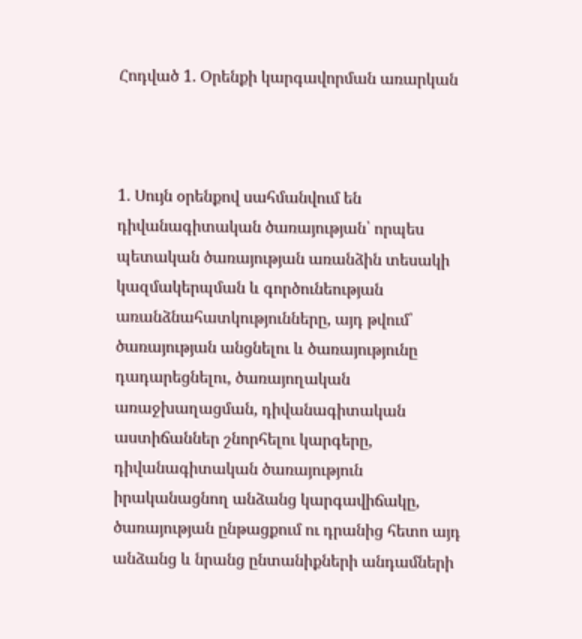Հոդված 1. Օրենքի կարգավորման առարկան



1. Սույն օրենքով սահմանվում են դիվանագիտական ծառայության՝ որպես պետական ծառայության առանձին տեսակի կազմակերպման և գործունեության առանձնահատկությունները, այդ թվում՝ ծառայության անցնելու և ծառայությունը դադարեցնելու, ծառայողական առաջխաղացման, դիվանագիտական աստիճաններ շնորհելու կարգերը, դիվանագիտական ծառայություն իրականացնող անձանց կարգավիճակը, ծառայության ընթացքում ու դրանից հետո այդ անձանց և նրանց ընտանիքների անդամների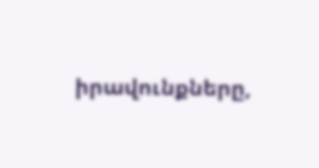իրավունքները,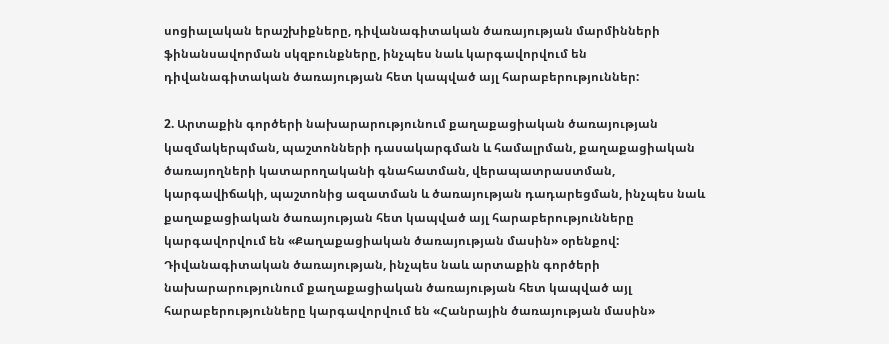սոցիալական երաշխիքները, դիվանագիտական ծառայության մարմինների ֆինանսավորման սկզբունքները, ինչպես նաև կարգավորվում են դիվանագիտական ծառայության հետ կապված այլ հարաբերություններ:

2. Արտաքին գործերի նախարարությունում քաղաքացիական ծառայության կազմակերպման, պաշտոնների դասակարգման և համալրման, քաղաքացիական ծառայողների կատարողականի գնահատման, վերապատրաստման, կարգավիճակի, պաշտոնից ազատման և ծառայության դադարեցման, ինչպես նաև քաղաքացիական ծառայության հետ կապված այլ հարաբերությունները կարգավորվում են «Քաղաքացիական ծառայության մասին» օրենքով: Դիվանագիտական ծառայության, ինչպես նաև արտաքին գործերի նախարարությունում քաղաքացիական ծառայության հետ կապված այլ հարաբերությունները կարգավորվում են «Հանրային ծառայության մասին»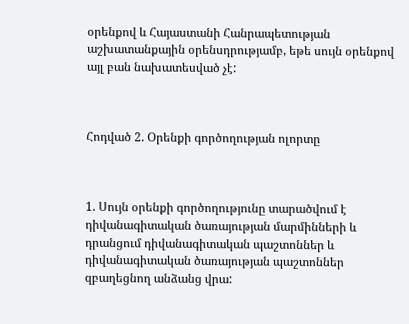օրենքով և Հայաստանի Հանրապետության աշխատանքային օրենսդրությամբ, եթե սույն օրենքով այլ բան նախատեսված չէ:



Հոդված 2. Օրենքի գործողության ոլորտը



1. Սույն օրենքի գործողությունը տարածվում է դիվանագիտական ծառայության մարմինների և դրանցում դիվանագիտական պաշտոններ և դիվանագիտական ծառայության պաշտոններ զբաղեցնող անձանց վրա: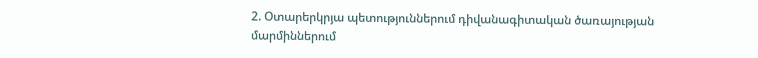2. Օտարերկրյա պետություններում դիվանագիտական ծառայության մարմիններում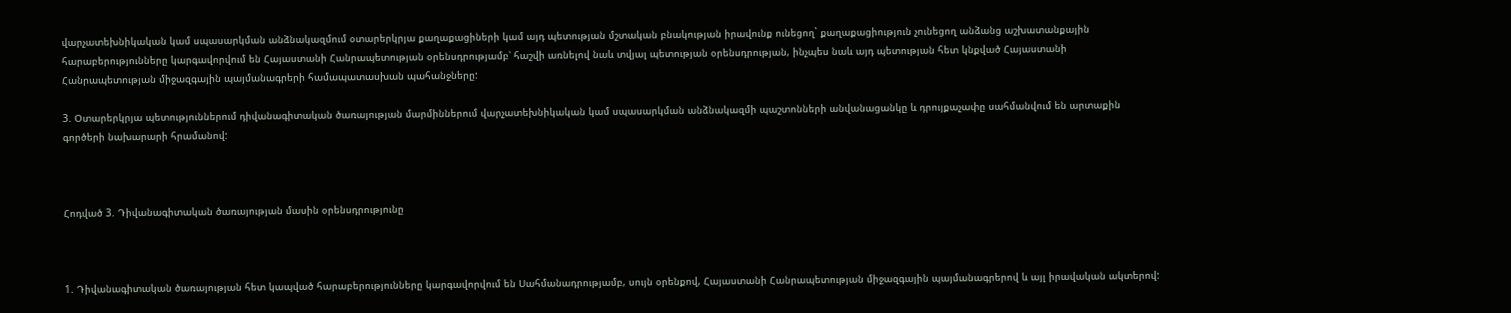վարչատեխնիկական կամ սպասարկման անձնակազմում օտարերկրյա քաղաքացիների կամ այդ պետության մշտական բնակության իրավունք ունեցող` քաղաքացիություն չունեցող անձանց աշխատանքային հարաբերությունները կարգավորվում են Հայաստանի Հանրապետության օրենսդրությամբ՝ հաշվի առնելով նաև տվյալ պետության օրենսդրության, ինչպես նաև այդ պետության հետ կնքված Հայաստանի Հանրապետության միջազգային պայմանագրերի համապատասխան պահանջները:

3. Օտարերկրյա պետություններում դիվանագիտական ծառայության մարմիններում վարչատեխնիկական կամ սպասարկման անձնակազմի պաշտոնների անվանացանկը և դրույքաչափը սահմանվում են արտաքին գործերի նախարարի հրամանով:



Հոդված 3. Դիվանագիտական ծառայության մասին օրենսդրությունը



1. Դիվանագիտական ծառայության հետ կապված հարաբերությունները կարգավորվում են Սահմանադրությամբ, սույն օրենքով, Հայաստանի Հանրապետության միջազգային պայմանագրերով և այլ իրավական ակտերով: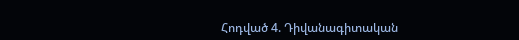Հոդված 4. Դիվանագիտական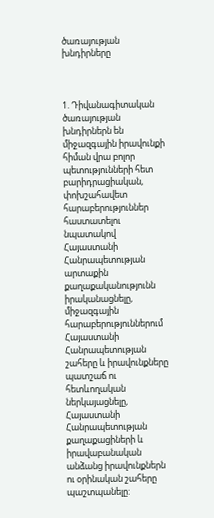ծառայության խնդիրները



1. Դիվանագիտական ծառայության խնդիրներն են միջազգային իրավունքի հիման վրա բոլոր պետությունների հետ բարիդրացիական, փոխշահավետ հարաբերություններ հաստատելու նպատակով Հայաստանի Հանրապետության արտաքին քաղաքականությունն իրականացնելը, միջազգային հարաբերություններում Հայաստանի Հանրապետության շահերը և իրավունքները պատշաճ ու հետևողական ներկայացնելը, Հայաստանի Հանրապետության քաղաքացիների և իրավաբանական անձանց իրավունքներն ու օրինական շահերը պաշտպանելը: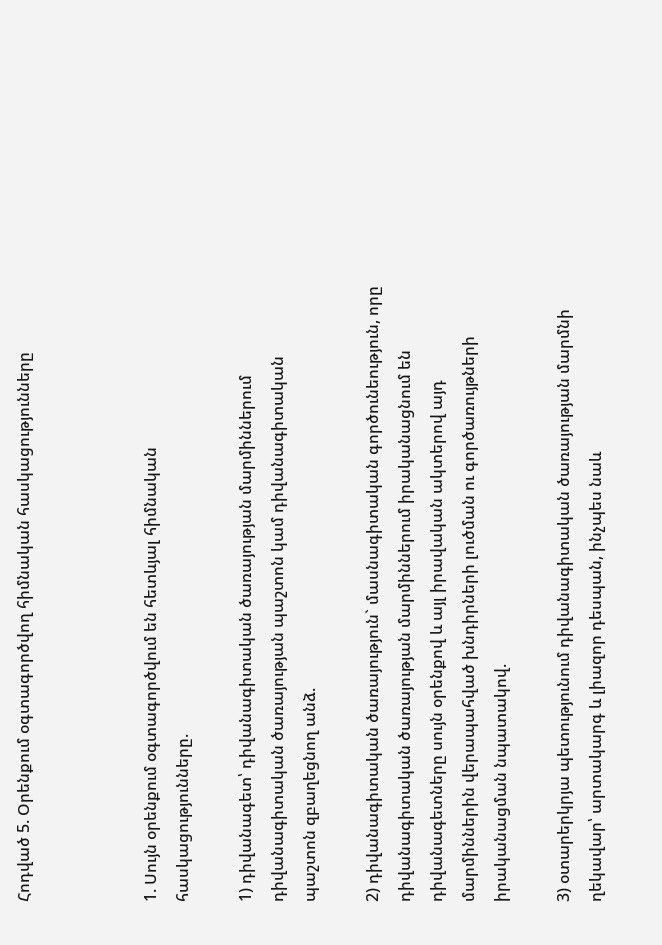Հոդված 5. Օրենքում օգտագործվող հիմնական հասկացությունները



1. Սույն օրենքում օգտագործվում են հետևյալ հիմնական հասկացությունները.

1) դիվանագետ՝ դիվանագիտական ծառայության մարմիններում դիվանագիտական ծառայության պաշտոն կամ դիվանագիտական պաշտոն զբաղեցնող անձ.

2) դիվանագիտական ծառայություն` մասնագիտական գործունեություն, որը դիվանագիտական ծառայության մարմիններում իրականացնում են դիվանագետները սույն օրենքով և այլ իրավական ակտերով այդ մարմիններին վերապահված խնդիրների լուծման ու գործառույթների իրականացման նպատակով.

3) օտարերկրյա պետությունում դիվանագիտական ծառայության մարմնի ղեկավար՝ արտակարգ և լիազոր դեսպան, ինչպես նաև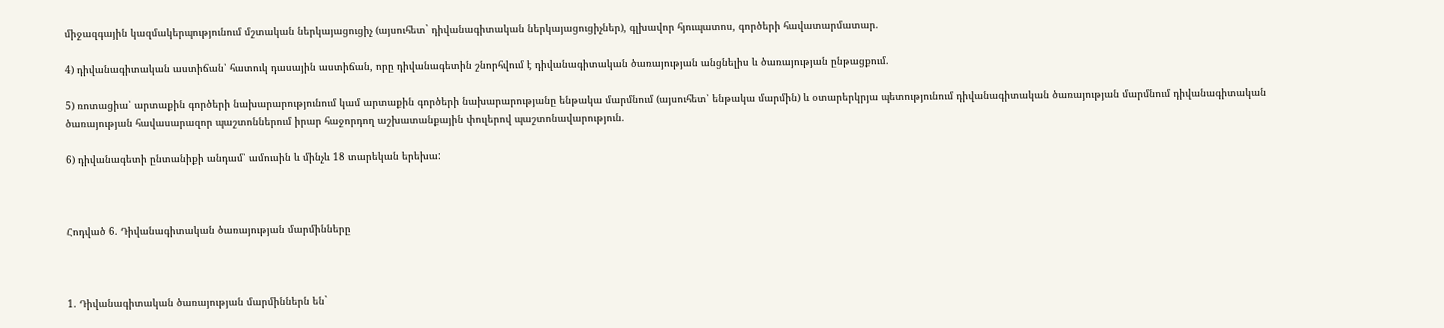միջազգային կազմակերպությունում մշտական ներկայացուցիչ (այսուհետ` դիվանագիտական ներկայացուցիչներ), գլխավոր հյուպատոս, գործերի հավատարմատար.

4) դիվանագիտական աստիճան՝ հատուկ դասային աստիճան, որը դիվանագետին շնորհվում է դիվանագիտական ծառայության անցնելիս և ծառայության ընթացքում.

5) ռոտացիա՝ արտաքին գործերի նախարարությունում կամ արտաքին գործերի նախարարությանը ենթակա մարմնում (այսուհետ՝ ենթակա մարմին) և օտարերկրյա պետությունում դիվանագիտական ծառայության մարմնում դիվանագիտական ծառայության հավասարազոր պաշտոններում իրար հաջորդող աշխատանքային փուլերով պաշտոնավարություն.

6) դիվանագետի ընտանիքի անդամ՝ ամուսին և մինչև 18 տարեկան երեխա:



Հոդված 6. Դիվանագիտական ծառայության մարմինները



1. Դիվանագիտական ծառայության մարմիններն են`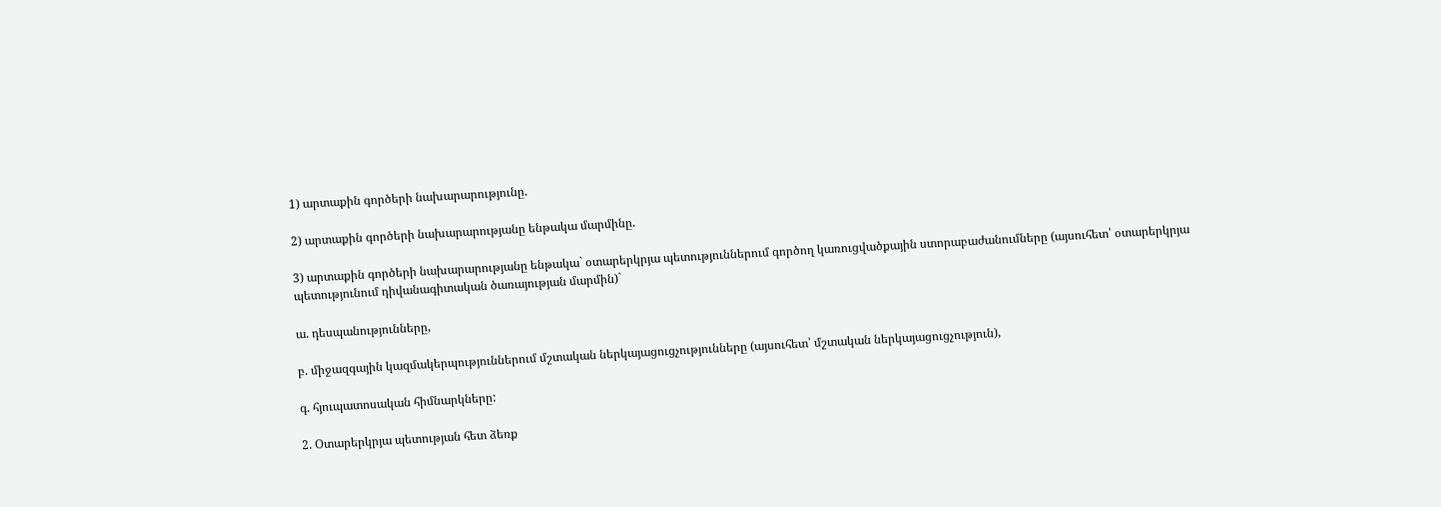1) արտաքին գործերի նախարարությունը.

2) արտաքին գործերի նախարարությանը ենթակա մարմինը.

3) արտաքին գործերի նախարարությանը ենթակա` օտարերկրյա պետություններում գործող կառուցվածքային ստորաբաժանումները (այսուհետ՝ օտարերկրյա պետությունում դիվանագիտական ծառայության մարմին)`

ա. դեսպանությունները,

բ. միջազգային կազմակերպություններում մշտական ներկայացուցչությունները (այսուհետ՝ մշտական ներկայացուցչություն),

գ. հյուպատոսական հիմնարկները:

2. Օտարերկրյա պետության հետ ձեռք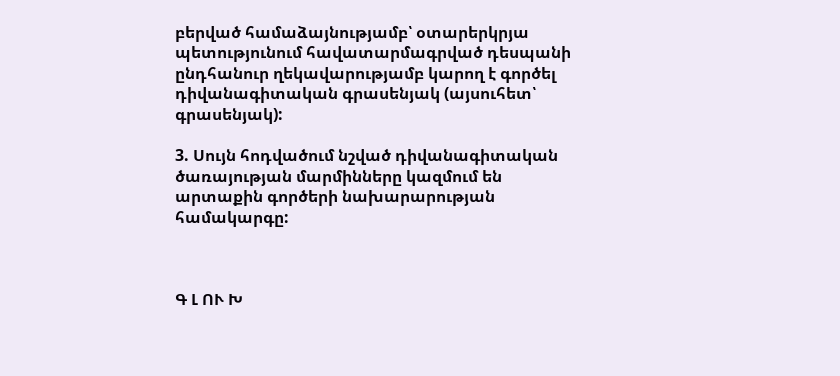բերված համաձայնությամբ՝ օտարերկրյա պետությունում հավատարմագրված դեսպանի ընդհանուր ղեկավարությամբ կարող է գործել դիվանագիտական գրասենյակ (այսուհետ՝ գրասենյակ):

3. Սույն հոդվածում նշված դիվանագիտական ծառայության մարմինները կազմում են արտաքին գործերի նախարարության համակարգը:



Գ Լ ՈՒ Խ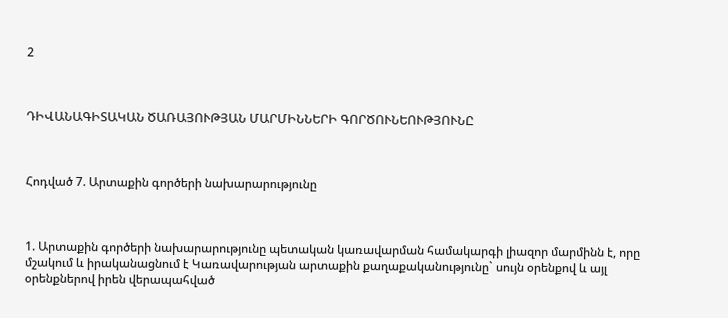2



ԴԻՎԱՆԱԳԻՏԱԿԱՆ ԾԱՌԱՅՈՒԹՅԱՆ ՄԱՐՄԻՆՆԵՐԻ ԳՈՐԾՈՒՆԵՈՒԹՅՈՒՆԸ



Հոդված 7. Արտաքին գործերի նախարարությունը



1. Արտաքին գործերի նախարարությունը պետական կառավարման համակարգի լիազոր մարմինն է, որը մշակում և իրականացնում է Կառավարության արտաքին քաղաքականությունը` սույն օրենքով և այլ օրենքներով իրեն վերապահված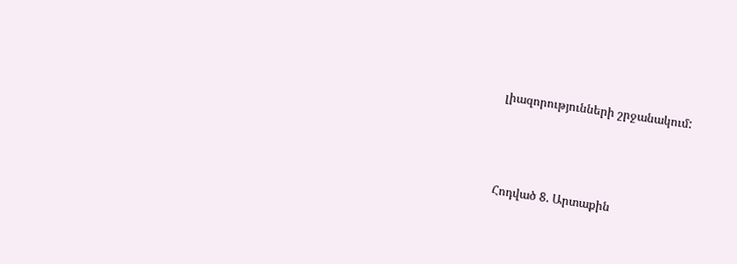լիազորությունների շրջանակում:



Հոդված 8. Արտաքին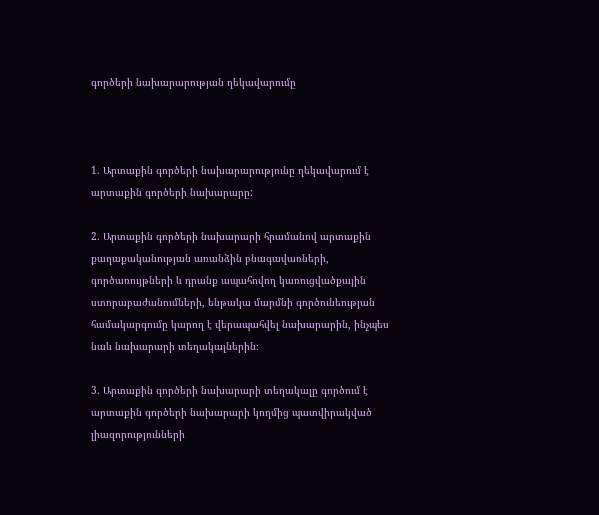գործերի նախարարության ղեկավարումը



1. Արտաքին գործերի նախարարությունը ղեկավարում է արտաքին գործերի նախարարը:

2. Արտաքին գործերի նախարարի հրամանով արտաքին քաղաքականության առանձին բնագավառների, գործառույթների և դրանք ապահովող կառուցվածքային ստորաբաժանումների, ենթակա մարմնի գործունեության համակարգումը կարող է վերապահվել նախարարին, ինչպես նաև նախարարի տեղակալներին։

3. Արտաքին գործերի նախարարի տեղակալը գործում է արտաքին գործերի նախարարի կողմից պատվիրակված լիազորությունների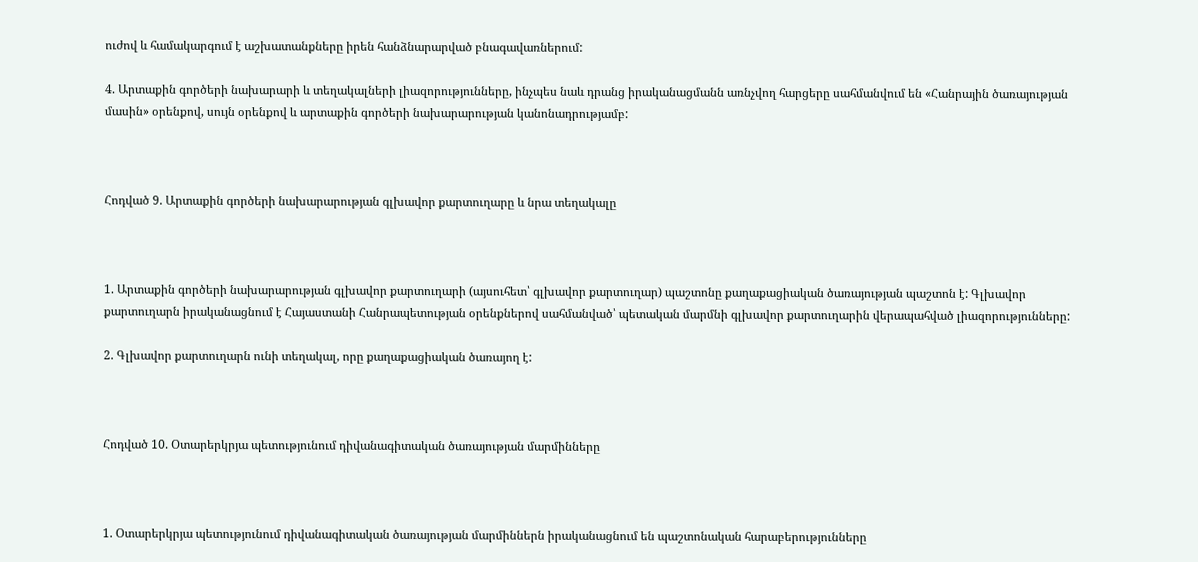ուժով և համակարգում է աշխատանքները իրեն հանձնարարված բնագավառներում:

4. Արտաքին գործերի նախարարի և տեղակալների լիազորությունները, ինչպես նաև դրանց իրականացմանն առնչվող հարցերը սահմանվում են «Հանրային ծառայության մասին» օրենքով, սույն օրենքով և արտաքին գործերի նախարարության կանոնադրությամբ:



Հոդված 9. Արտաքին գործերի նախարարության գլխավոր քարտուղարը և նրա տեղակալը



1. Արտաքին գործերի նախարարության գլխավոր քարտուղարի (այսուհետ՝ գլխավոր քարտուղար) պաշտոնը քաղաքացիական ծառայության պաշտոն է: Գլխավոր քարտուղարն իրականացնում է Հայաստանի Հանրապետության օրենքներով սահմանված՝ պետական մարմնի գլխավոր քարտուղարին վերապահված լիազորությունները:

2. Գլխավոր քարտուղարն ունի տեղակալ, որը քաղաքացիական ծառայող է:



Հոդված 10. Օտարերկրյա պետությունում դիվանագիտական ծառայության մարմինները



1. Օտարերկրյա պետությունում դիվանագիտական ծառայության մարմիններն իրականացնում են պաշտոնական հարաբերությունները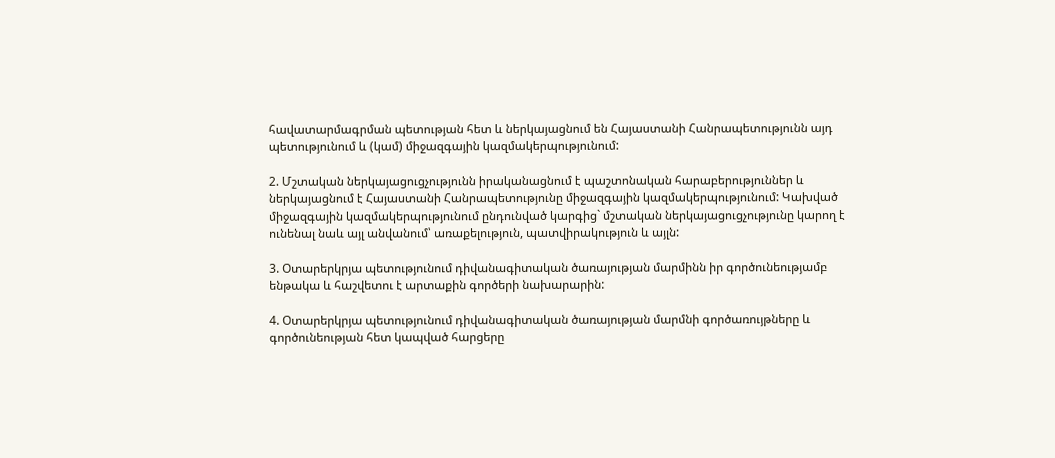հավատարմագրման պետության հետ և ներկայացնում են Հայաստանի Հանրապետությունն այդ պետությունում և (կամ) միջազգային կազմակերպությունում:

2. Մշտական ներկայացուցչությունն իրականացնում է պաշտոնական հարաբերություններ և ներկայացնում է Հայաստանի Հանրապետությունը միջազգային կազմակերպությունում: Կախված միջազգային կազմակերպությունում ընդունված կարգից` մշտական ներկայացուցչությունը կարող է ունենալ նաև այլ անվանում՝ առաքելություն, պատվիրակություն և այլն:

3. Օտարերկրյա պետությունում դիվանագիտական ծառայության մարմինն իր գործունեությամբ ենթակա և հաշվետու է արտաքին գործերի նախարարին:

4. Օտարերկրյա պետությունում դիվանագիտական ծառայության մարմնի գործառույթները և գործունեության հետ կապված հարցերը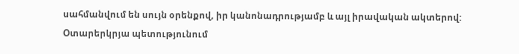սահմանվում են սույն օրենքով, իր կանոնադրությամբ և այլ իրավական ակտերով: Օտարերկրյա պետությունում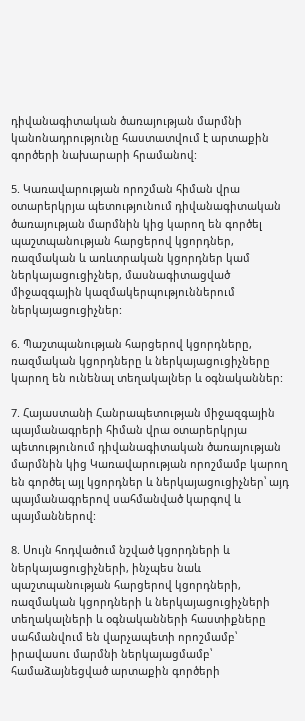դիվանագիտական ծառայության մարմնի կանոնադրությունը հաստատվում է արտաքին գործերի նախարարի հրամանով:

5. Կառավարության որոշման հիման վրա օտարերկրյա պետությունում դիվանագիտական ծառայության մարմնին կից կարող են գործել պաշտպանության հարցերով կցորդներ, ռազմական և առևտրական կցորդներ կամ ներկայացուցիչներ, մասնագիտացված միջազգային կազմակերպություններում ներկայացուցիչներ:

6. Պաշտպանության հարցերով կցորդները, ռազմական կցորդները և ներկայացուցիչները կարող են ունենալ տեղակալներ և օգնականներ:

7. Հայաստանի Հանրապետության միջազգային պայմանագրերի հիման վրա օտարերկրյա պետությունում դիվանագիտական ծառայության մարմնին կից Կառավարության որոշմամբ կարող են գործել այլ կցորդներ և ներկայացուցիչներ՝ այդ պայմանագրերով սահմանված կարգով և պայմաններով:

8. Սույն հոդվածում նշված կցորդների և ներկայացուցիչների, ինչպես նաև պաշտպանության հարցերով կցորդների, ռազմական կցորդների և ներկայացուցիչների տեղակալների և օգնականների հաստիքները սահմանվում են վարչապետի որոշմամբ՝ իրավասու մարմնի ներկայացմամբ՝ համաձայնեցված արտաքին գործերի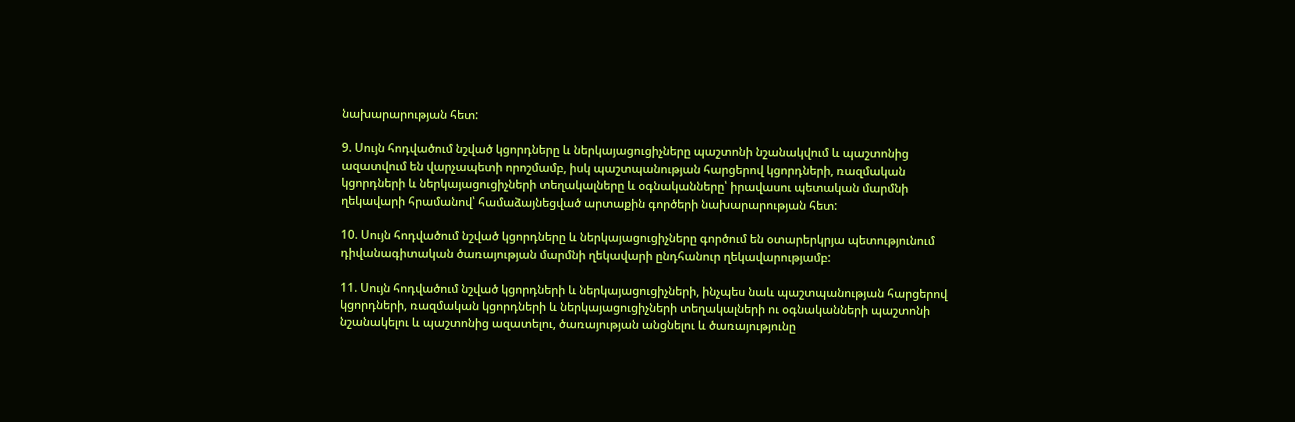նախարարության հետ:

9. Սույն հոդվածում նշված կցորդները և ներկայացուցիչները պաշտոնի նշանակվում և պաշտոնից ազատվում են վարչապետի որոշմամբ, իսկ պաշտպանության հարցերով կցորդների, ռազմական կցորդների և ներկայացուցիչների տեղակալները և օգնականները՝ իրավասու պետական մարմնի ղեկավարի հրամանով՝ համաձայնեցված արտաքին գործերի նախարարության հետ:

10. Սույն հոդվածում նշված կցորդները և ներկայացուցիչները գործում են օտարերկրյա պետությունում դիվանագիտական ծառայության մարմնի ղեկավարի ընդհանուր ղեկավարությամբ:

11. Սույն հոդվածում նշված կցորդների և ներկայացուցիչների, ինչպես նաև պաշտպանության հարցերով կցորդների, ռազմական կցորդների և ներկայացուցիչների տեղակալների ու օգնականների պաշտոնի նշանակելու և պաշտոնից ազատելու, ծառայության անցնելու և ծառայությունը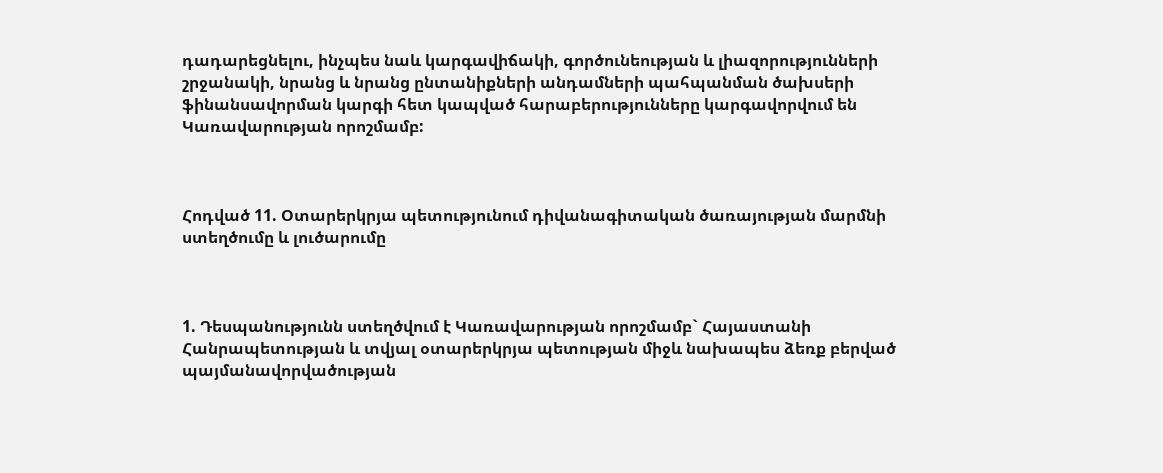դադարեցնելու, ինչպես նաև կարգավիճակի, գործունեության և լիազորությունների շրջանակի, նրանց և նրանց ընտանիքների անդամների պահպանման ծախսերի ֆինանսավորման կարգի հետ կապված հարաբերությունները կարգավորվում են Կառավարության որոշմամբ:



Հոդված 11. Օտարերկրյա պետությունում դիվանագիտական ծառայության մարմնի ստեղծումը և լուծարումը



1. Դեսպանությունն ստեղծվում է Կառավարության որոշմամբ` Հայաստանի Հանրապետության և տվյալ օտարերկրյա պետության միջև նախապես ձեռք բերված պայմանավորվածության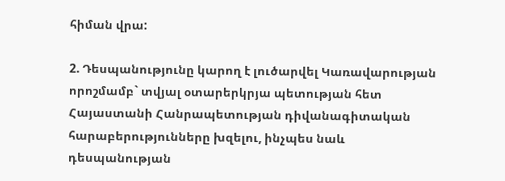հիման վրա:

2. Դեսպանությունը կարող է լուծարվել Կառավարության որոշմամբ` տվյալ օտարերկրյա պետության հետ Հայաստանի Հանրապետության դիվանագիտական հարաբերությունները խզելու, ինչպես նաև դեսպանության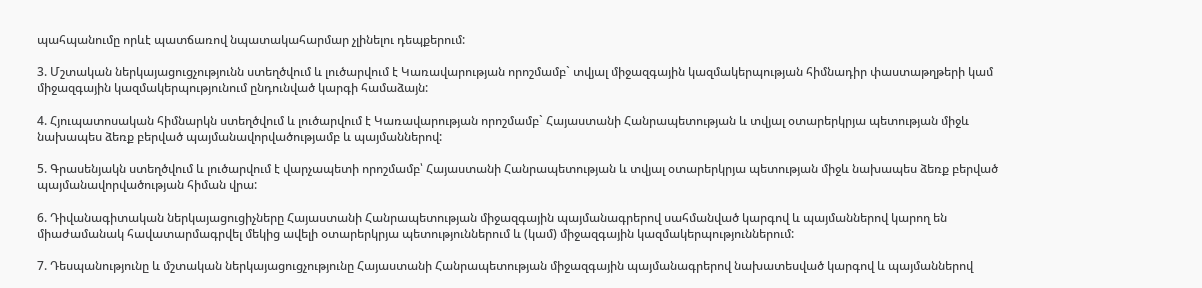պահպանումը որևէ պատճառով նպատակահարմար չլինելու դեպքերում:

3. Մշտական ներկայացուցչությունն ստեղծվում և լուծարվում է Կառավարության որոշմամբ` տվյալ միջազգային կազմակերպության հիմնադիր փաստաթղթերի կամ միջազգային կազմակերպությունում ընդունված կարգի համաձայն:

4. Հյուպատոսական հիմնարկն ստեղծվում և լուծարվում է Կառավարության որոշմամբ` Հայաստանի Հանրապետության և տվյալ օտարերկրյա պետության միջև նախապես ձեռք բերված պայմանավորվածությամբ և պայմաններով:

5. Գրասենյակն ստեղծվում և լուծարվում է վարչապետի որոշմամբ՝ Հայաստանի Հանրապետության և տվյալ օտարերկրյա պետության միջև նախապես ձեռք բերված պայմանավորվածության հիման վրա:

6. Դիվանագիտական ներկայացուցիչները Հայաստանի Հանրապետության միջազգային պայմանագրերով սահմանված կարգով և պայմաններով կարող են միաժամանակ հավատարմագրվել մեկից ավելի օտարերկրյա պետություններում և (կամ) միջազգային կազմակերպություններում:

7. Դեսպանությունը և մշտական ներկայացուցչությունը Հայաստանի Հանրապետության միջազգային պայմանագրերով նախատեսված կարգով և պայմաններով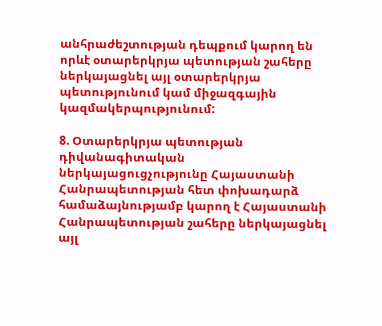անհրաժեշտության դեպքում կարող են որևէ օտարերկրյա պետության շահերը ներկայացնել այլ օտարերկրյա պետությունում կամ միջազգային կազմակերպությունում:

8. Օտարերկրյա պետության դիվանագիտական ներկայացուցչությունը Հայաստանի Հանրապետության հետ փոխադարձ համաձայնությամբ կարող է Հայաստանի Հանրապետության շահերը ներկայացնել այլ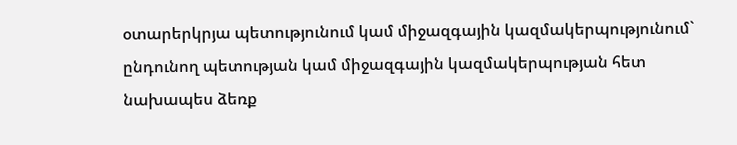օտարերկրյա պետությունում կամ միջազգային կազմակերպությունում` ընդունող պետության կամ միջազգային կազմակերպության հետ նախապես ձեռք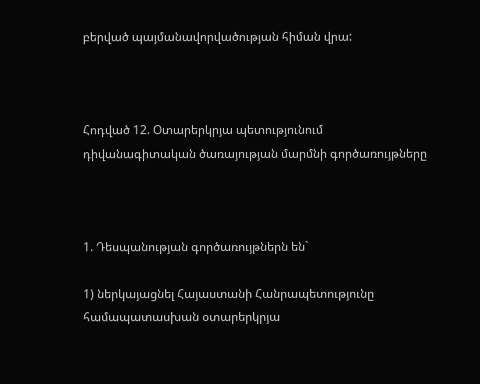բերված պայմանավորվածության հիման վրա:



Հոդված 12. Օտարերկրյա պետությունում դիվանագիտական ծառայության մարմնի գործառույթները



1. Դեսպանության գործառույթներն են`

1) ներկայացնել Հայաստանի Հանրապետությունը համապատասխան օտարերկրյա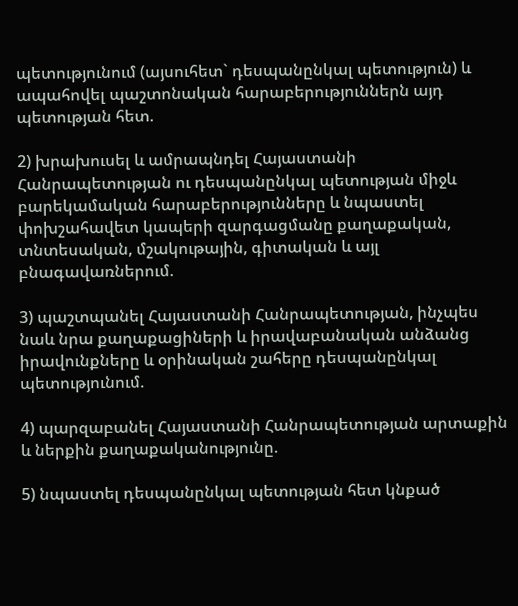պետությունում (այսուհետ` դեսպանընկալ պետություն) և ապահովել պաշտոնական հարաբերություններն այդ պետության հետ.

2) խրախուսել և ամրապնդել Հայաստանի Հանրապետության ու դեսպանընկալ պետության միջև բարեկամական հարաբերությունները և նպաստել փոխշահավետ կապերի զարգացմանը քաղաքական, տնտեսական, մշակութային, գիտական և այլ բնագավառներում.

3) պաշտպանել Հայաստանի Հանրապետության, ինչպես նաև նրա քաղաքացիների և իրավաբանական անձանց իրավունքները և օրինական շահերը դեսպանընկալ պետությունում.

4) պարզաբանել Հայաստանի Հանրապետության արտաքին և ներքին քաղաքականությունը.

5) նպաստել դեսպանընկալ պետության հետ կնքած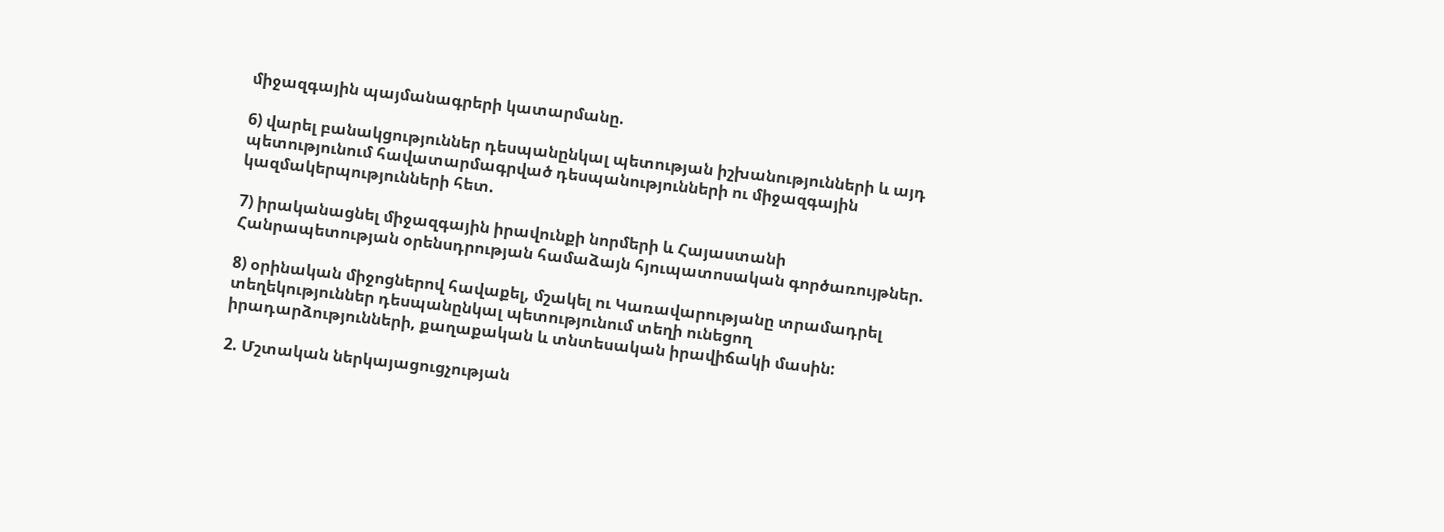միջազգային պայմանագրերի կատարմանը.

6) վարել բանակցություններ դեսպանընկալ պետության իշխանությունների և այդ պետությունում հավատարմագրված դեսպանությունների ու միջազգային կազմակերպությունների հետ.

7) իրականացնել միջազգային իրավունքի նորմերի և Հայաստանի Հանրապետության օրենսդրության համաձայն հյուպատոսական գործառույթներ.

8) օրինական միջոցներով հավաքել, մշակել ու Կառավարությանը տրամադրել տեղեկություններ դեսպանընկալ պետությունում տեղի ունեցող իրադարձությունների, քաղաքական և տնտեսական իրավիճակի մասին:

2. Մշտական ներկայացուցչության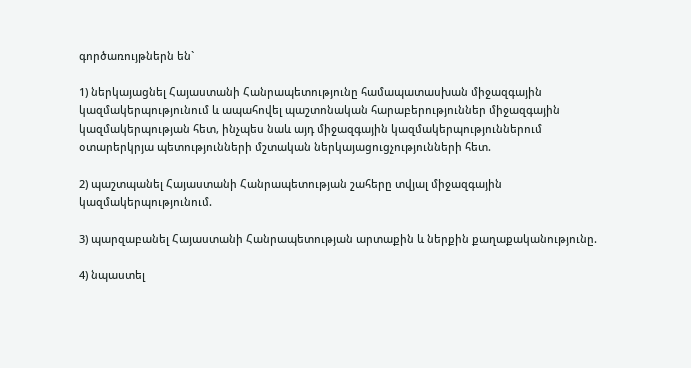գործառույթներն են`

1) ներկայացնել Հայաստանի Հանրապետությունը համապատասխան միջազգային կազմակերպությունում և ապահովել պաշտոնական հարաբերություններ միջազգային կազմակերպության հետ, ինչպես նաև այդ միջազգային կազմակերպություններում օտարերկրյա պետությունների մշտական ներկայացուցչությունների հետ.

2) պաշտպանել Հայաստանի Հանրապետության շահերը տվյալ միջազգային կազմակերպությունում.

3) պարզաբանել Հայաստանի Հանրապետության արտաքին և ներքին քաղաքականությունը.

4) նպաստել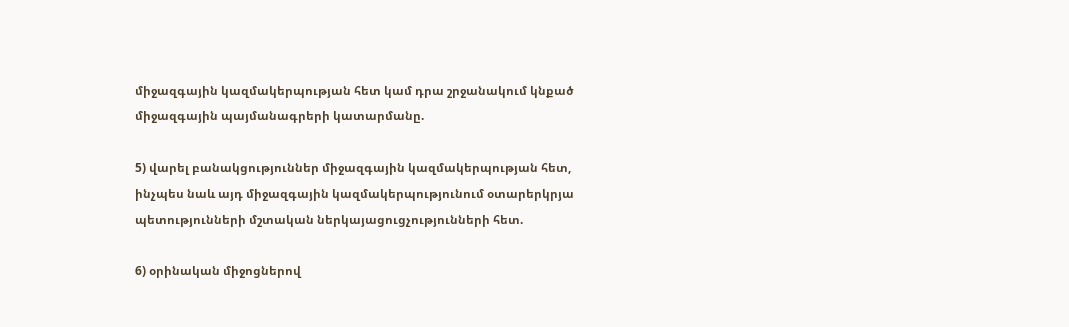միջազգային կազմակերպության հետ կամ դրա շրջանակում կնքած միջազգային պայմանագրերի կատարմանը.

5) վարել բանակցություններ միջազգային կազմակերպության հետ, ինչպես նաև այդ միջազգային կազմակերպությունում օտարերկրյա պետությունների մշտական ներկայացուցչությունների հետ.

6) օրինական միջոցներով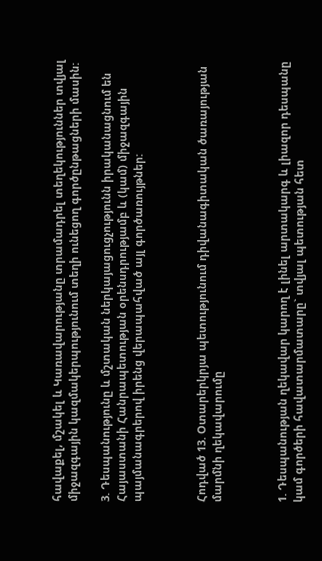հավաքել, մշակել և Կառավարությանը տրամադրել տեղեկություններ տվյալ միջազգային կազմակերպությունում տեղի ունեցող գործընթացների մասին:

3. Դեսպանությունը և մշտական ներկայացուցչությունն իրականացնում են Հայաստանի Հանրապետության օրենսդրությամբ և (կամ) միջազգային պայմանագրերով իրենց վերապահված այլ գործառույթներ:



Հոդված 13. Օտարերկրյա պետությունում դիվանագիտական ծառայության մարմնի ղեկավարումը



1. Դեսպանության ղեկավար կարող է լինել արտակարգ և լիազոր դեսպանը կամ գործերի հավատարմատարը` տվյալ պետության հետ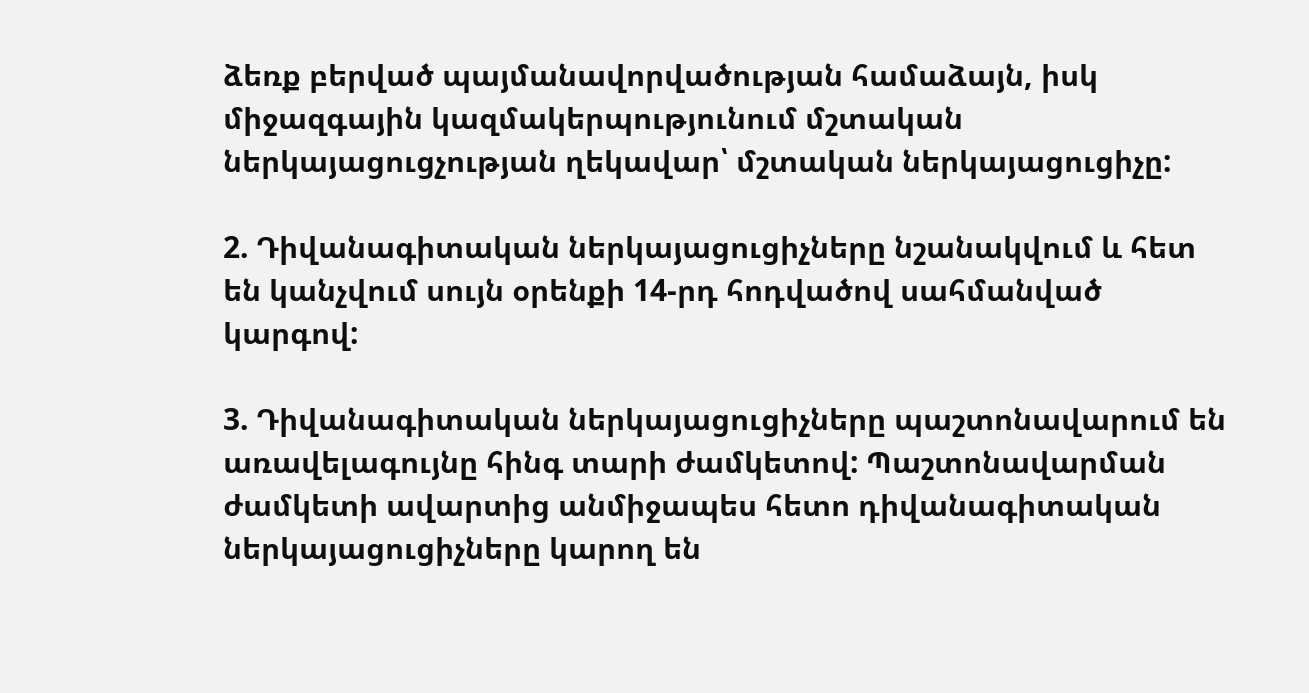ձեռք բերված պայմանավորվածության համաձայն, իսկ միջազգային կազմակերպությունում մշտական ներկայացուցչության ղեկավար՝ մշտական ներկայացուցիչը:

2. Դիվանագիտական ներկայացուցիչները նշանակվում և հետ են կանչվում սույն օրենքի 14-րդ հոդվածով սահմանված կարգով:

3. Դիվանագիտական ներկայացուցիչները պաշտոնավարում են առավելագույնը հինգ տարի ժամկետով: Պաշտոնավարման ժամկետի ավարտից անմիջապես հետո դիվանագիտական ներկայացուցիչները կարող են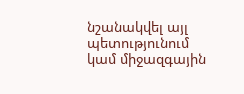նշանակվել այլ պետությունում կամ միջազգային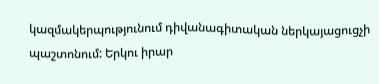կազմակերպությունում դիվանագիտական ներկայացուցչի պաշտոնում: Երկու իրար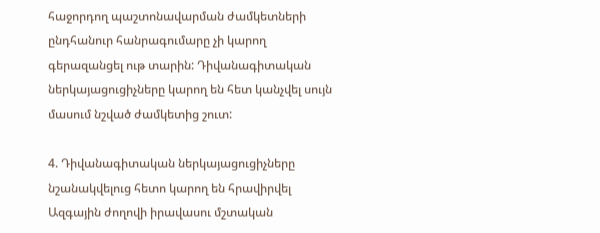հաջորդող պաշտոնավարման ժամկետների ընդհանուր հանրագումարը չի կարող գերազանցել ութ տարին: Դիվանագիտական ներկայացուցիչները կարող են հետ կանչվել սույն մասում նշված ժամկետից շուտ:

4. Դիվանագիտական ներկայացուցիչները նշանակվելուց հետո կարող են հրավիրվել Ազգային ժողովի իրավասու մշտական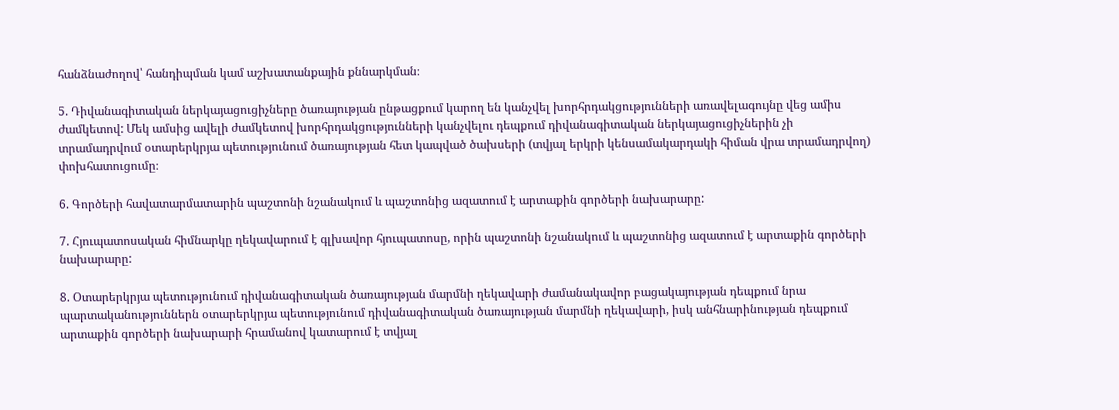հանձնաժողով՝ հանդիպման կամ աշխատանքային քննարկման։

5. Դիվանագիտական ներկայացուցիչները ծառայության ընթացքում կարող են կանչվել խորհրդակցությունների առավելագույնը վեց ամիս ժամկետով: Մեկ ամսից ավելի ժամկետով խորհրդակցությունների կանչվելու դեպքում դիվանագիտական ներկայացուցիչներին չի տրամադրվում օտարերկրյա պետությունում ծառայության հետ կապված ծախսերի (տվյալ երկրի կենսամակարդակի հիման վրա տրամադրվող) փոխհատուցումը։

6. Գործերի հավատարմատարին պաշտոնի նշանակում և պաշտոնից ազատում է արտաքին գործերի նախարարը:

7. Հյուպատոսական հիմնարկը ղեկավարում է գլխավոր հյուպատոսը, որին պաշտոնի նշանակում և պաշտոնից ազատում է արտաքին գործերի նախարարը:

8. Օտարերկրյա պետությունում դիվանագիտական ծառայության մարմնի ղեկավարի ժամանակավոր բացակայության դեպքում նրա պարտականություններն օտարերկրյա պետությունում դիվանագիտական ծառայության մարմնի ղեկավարի, իսկ անհնարինության դեպքում արտաքին գործերի նախարարի հրամանով կատարում է տվյալ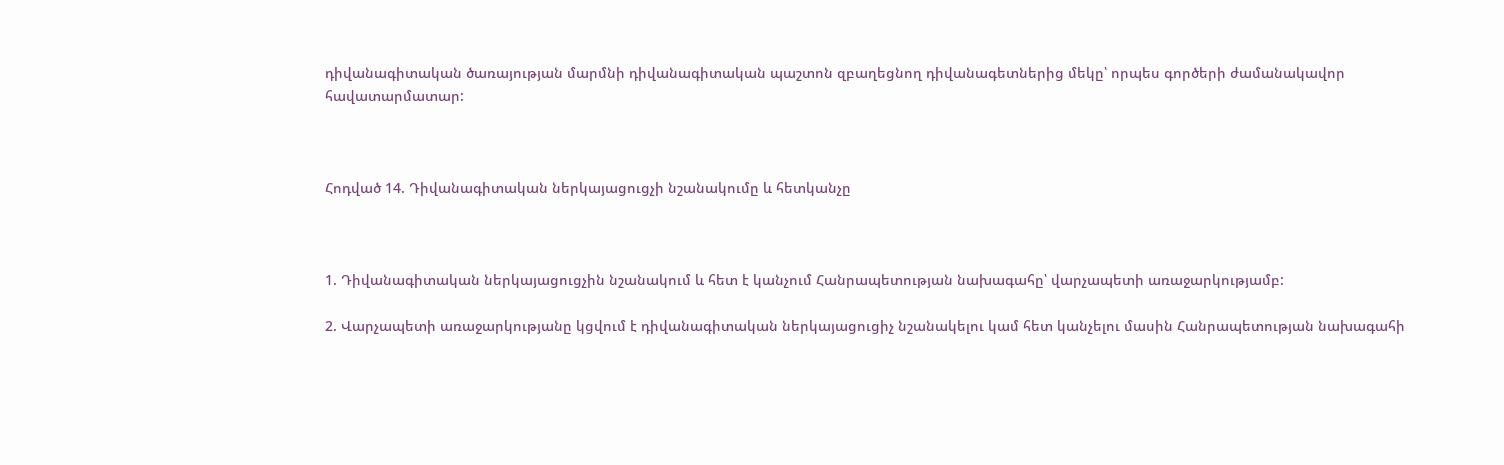դիվանագիտական ծառայության մարմնի դիվանագիտական պաշտոն զբաղեցնող դիվանագետներից մեկը՝ որպես գործերի ժամանակավոր հավատարմատար:



Հոդված 14. Դիվանագիտական ներկայացուցչի նշանակումը և հետկանչը



1. Դիվանագիտական ներկայացուցչին նշանակում և հետ է կանչում Հանրապետության նախագահը՝ վարչապետի առաջարկությամբ:

2. Վարչապետի առաջարկությանը կցվում է դիվանագիտական ներկայացուցիչ նշանակելու կամ հետ կանչելու մասին Հանրապետության նախագահի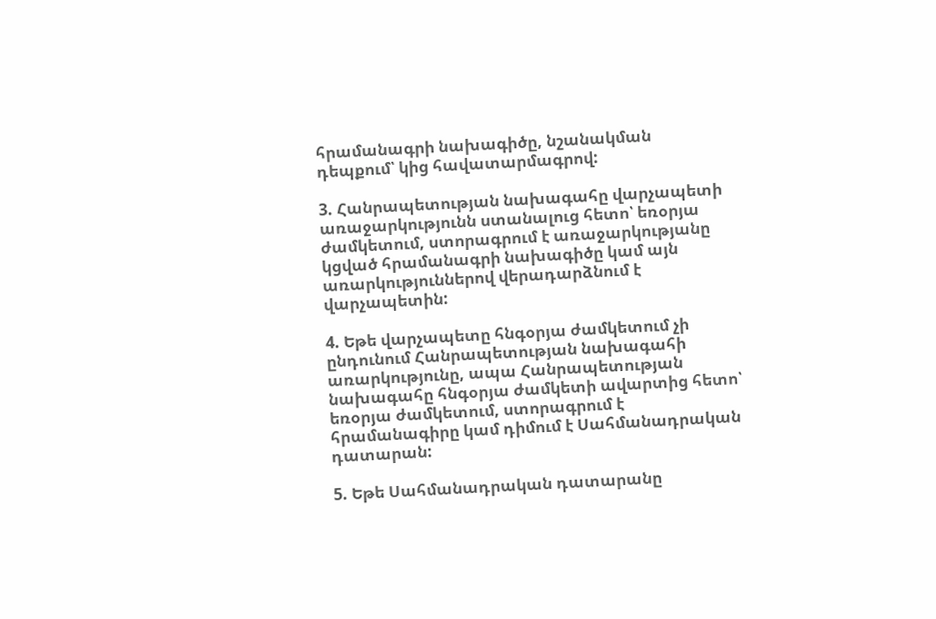հրամանագրի նախագիծը, նշանակման դեպքում՝ կից հավատարմագրով:

3. Հանրապետության նախագահը վարչապետի առաջարկությունն ստանալուց հետո՝ եռօրյա ժամկետում, ստորագրում է առաջարկությանը կցված հրամանագրի նախագիծը կամ այն առարկություններով վերադարձնում է վարչապետին:

4. Եթե վարչապետը հնգօրյա ժամկետում չի ընդունում Հանրապետության նախագահի առարկությունը, ապա Հանրապետության նախագահը հնգօրյա ժամկետի ավարտից հետո՝ եռօրյա ժամկետում, ստորագրում է հրամանագիրը կամ դիմում է Սահմանադրական դատարան:

5. Եթե Սահմանադրական դատարանը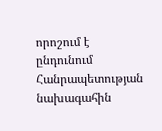որոշում է ընդունում Հանրապետության նախագահին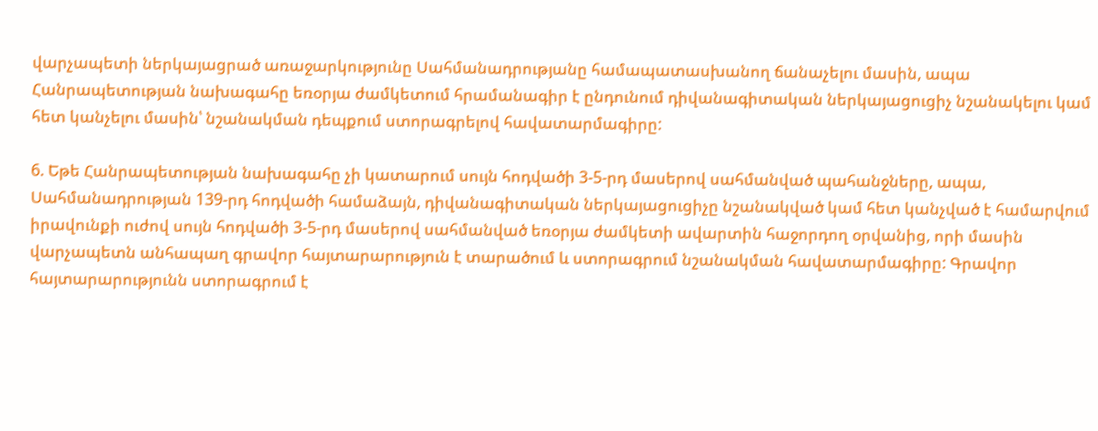վարչապետի ներկայացրած առաջարկությունը Սահմանադրությանը համապատասխանող ճանաչելու մասին, ապա Հանրապետության նախագահը եռօրյա ժամկետում հրամանագիր է ընդունում դիվանագիտական ներկայացուցիչ նշանակելու կամ հետ կանչելու մասին՝ նշանակման դեպքում ստորագրելով հավատարմագիրը:

6. Եթե Հանրապետության նախագահը չի կատարում սույն հոդվածի 3-5-րդ մասերով սահմանված պահանջները, ապա, Սահմանադրության 139-րդ հոդվածի համաձայն, դիվանագիտական ներկայացուցիչը նշանակված կամ հետ կանչված է համարվում իրավունքի ուժով սույն հոդվածի 3-5-րդ մասերով սահմանված եռօրյա ժամկետի ավարտին հաջորդող օրվանից, որի մասին վարչապետն անհապաղ գրավոր հայտարարություն է տարածում և ստորագրում նշանակման հավատարմագիրը: Գրավոր հայտարարությունն ստորագրում է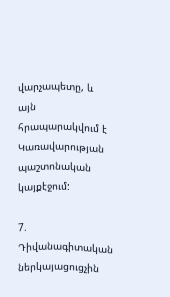վարչապետը, և այն հրապարակվում է Կառավարության պաշտոնական կայքէջում:

7. Դիվանագիտական ներկայացուցչին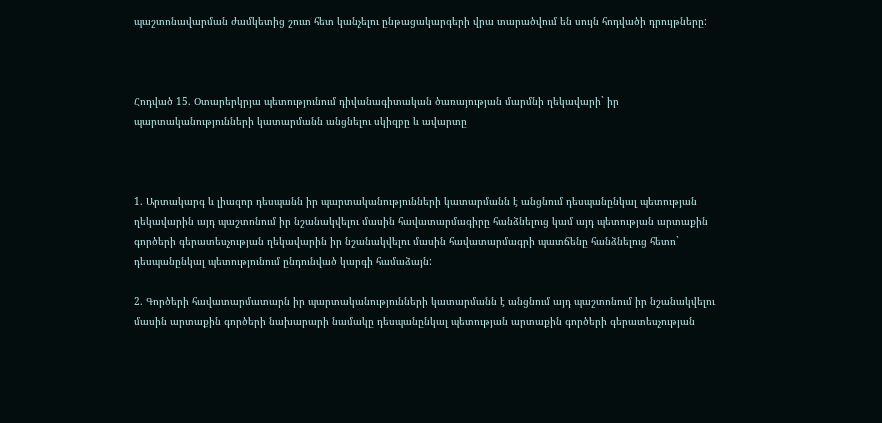պաշտոնավարման ժամկետից շուտ հետ կանչելու ընթացակարգերի վրա տարածվում են սույն հոդվածի դրույթները:



Հոդված 15. Օտարերկրյա պետությունում դիվանագիտական ծառայության մարմնի ղեկավարի` իր պարտականությունների կատարմանն անցնելու սկիզբը և ավարտը



1. Արտակարգ և լիազոր դեսպանն իր պարտականությունների կատարմանն է անցնում դեսպանընկալ պետության ղեկավարին այդ պաշտոնում իր նշանակվելու մասին հավատարմագիրը հանձնելուց կամ այդ պետության արտաքին գործերի գերատեսչության ղեկավարին իր նշանակվելու մասին հավատարմագրի պատճենը հանձնելուց հետո` դեսպանընկալ պետությունում ընդունված կարգի համաձայն:

2. Գործերի հավատարմատարն իր պարտականությունների կատարմանն է անցնում այդ պաշտոնում իր նշանակվելու մասին արտաքին գործերի նախարարի նամակը դեսպանընկալ պետության արտաքին գործերի գերատեսչության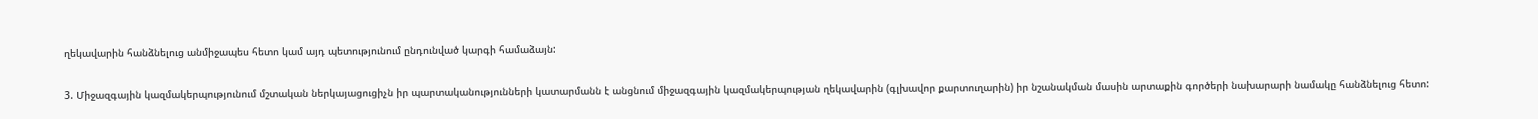ղեկավարին հանձնելուց անմիջապես հետո կամ այդ պետությունում ընդունված կարգի համաձայն:

3. Միջազգային կազմակերպությունում մշտական ներկայացուցիչն իր պարտականությունների կատարմանն է անցնում միջազգային կազմակերպության ղեկավարին (գլխավոր քարտուղարին) իր նշանակման մասին արտաքին գործերի նախարարի նամակը հանձնելուց հետո: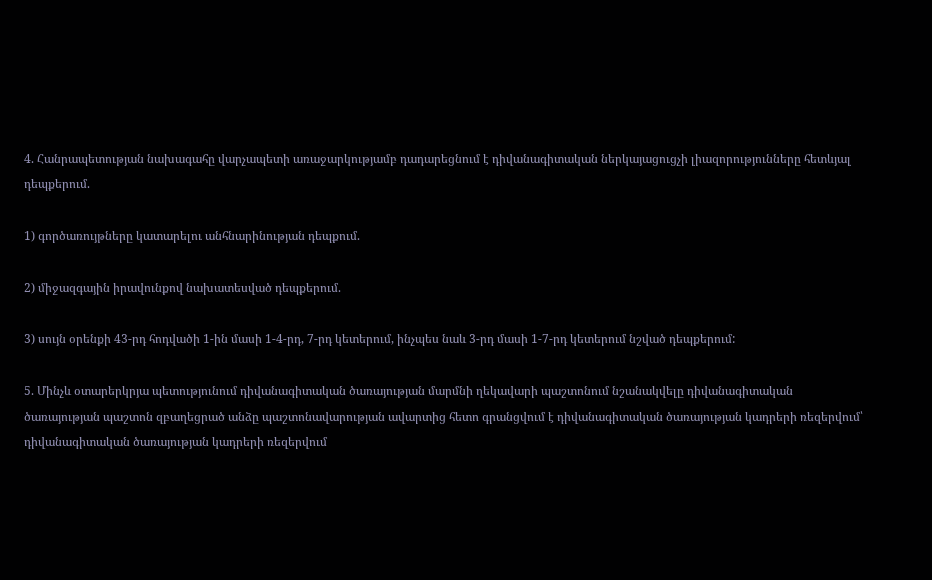4. Հանրապետության նախագահը վարչապետի առաջարկությամբ դադարեցնում է դիվանագիտական ներկայացուցչի լիազորությունները հետևյալ դեպքերում.

1) գործառույթները կատարելու անհնարինության դեպքում.

2) միջազգային իրավունքով նախատեսված դեպքերում.

3) սույն օրենքի 43-րդ հոդվածի 1-ին մասի 1-4-րդ, 7-րդ կետերում, ինչպես նաև 3-րդ մասի 1-7-րդ կետերում նշված դեպքերում:

5. Մինչև օտարերկրյա պետությունում դիվանագիտական ծառայության մարմնի ղեկավարի պաշտոնում նշանակվելը դիվանագիտական ծառայության պաշտոն զբաղեցրած անձը պաշտոնավարության ավարտից հետո գրանցվում է դիվանագիտական ծառայության կադրերի ռեզերվում՝ դիվանագիտական ծառայության կադրերի ռեզերվում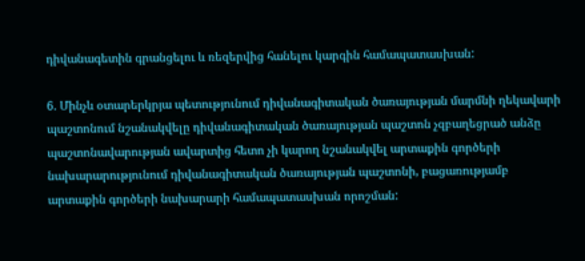դիվանագետին գրանցելու և ռեզերվից հանելու կարգին համապատասխան:

6. Մինչև օտարերկրյա պետությունում դիվանագիտական ծառայության մարմնի ղեկավարի պաշտոնում նշանակվելը դիվանագիտական ծառայության պաշտոն չզբաղեցրած անձը պաշտոնավարության ավարտից հետո չի կարող նշանակվել արտաքին գործերի նախարարությունում դիվանագիտական ծառայության պաշտոնի, բացառությամբ արտաքին գործերի նախարարի համապատասխան որոշման: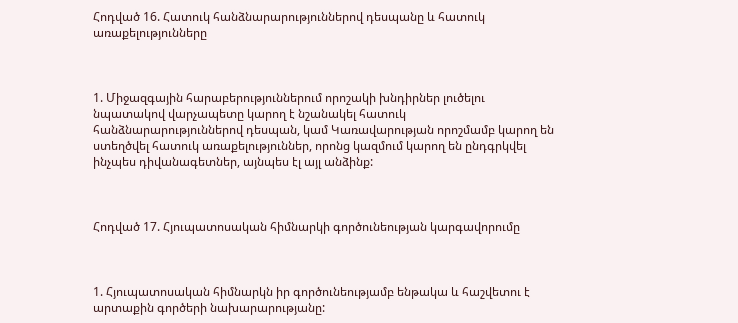Հոդված 16. Հատուկ հանձնարարություններով դեսպանը և հատուկ առաքելությունները



1. Միջազգային հարաբերություններում որոշակի խնդիրներ լուծելու նպատակով վարչապետը կարող է նշանակել հատուկ հանձնարարություններով դեսպան, կամ Կառավարության որոշմամբ կարող են ստեղծվել հատուկ առաքելություններ, որոնց կազմում կարող են ընդգրկվել ինչպես դիվանագետներ, այնպես էլ այլ անձինք:



Հոդված 17. Հյուպատոսական հիմնարկի գործունեության կարգավորումը



1. Հյուպատոսական հիմնարկն իր գործունեությամբ ենթակա և հաշվետու է արտաքին գործերի նախարարությանը: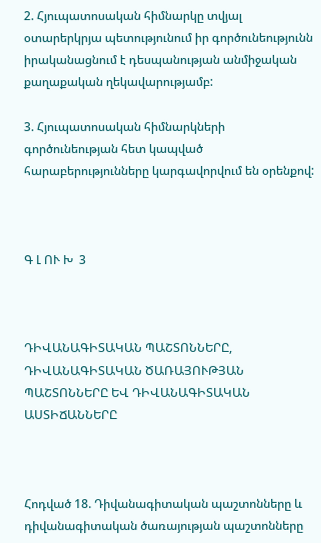2. Հյուպատոսական հիմնարկը տվյալ օտարերկրյա պետությունում իր գործունեությունն իրականացնում է դեսպանության անմիջական քաղաքական ղեկավարությամբ:

3. Հյուպատոսական հիմնարկների գործունեության հետ կապված հարաբերությունները կարգավորվում են օրենքով:



Գ Լ ՈՒ Խ  3



ԴԻՎԱՆԱԳԻՏԱԿԱՆ ՊԱՇՏՈՆՆԵՐԸ, ԴԻՎԱՆԱԳԻՏԱԿԱՆ ԾԱՌԱՅՈՒԹՅԱՆ ՊԱՇՏՈՆՆԵՐԸ ԵՎ ԴԻՎԱՆԱԳԻՏԱԿԱՆ ԱՍՏԻՃԱՆՆԵՐԸ



Հոդված 18. Դիվանագիտական պաշտոնները և դիվանագիտական ծառայության պաշտոնները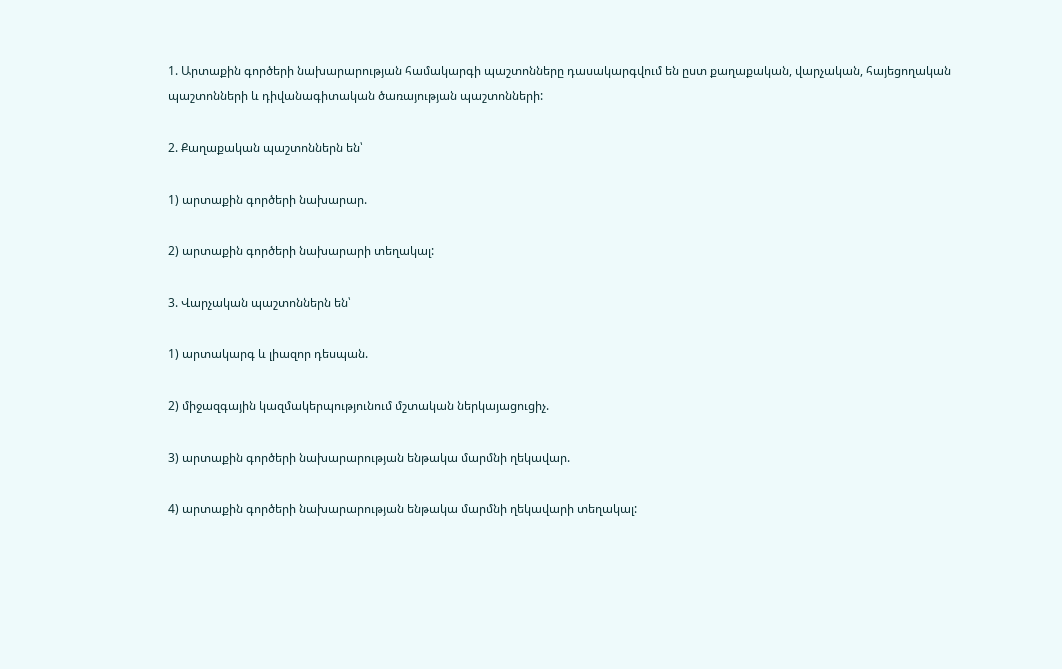1. Արտաքին գործերի նախարարության համակարգի պաշտոնները դասակարգվում են ըստ քաղաքական, վարչական, հայեցողական պաշտոնների և դիվանագիտական ծառայության պաշտոնների:

2. Քաղաքական պաշտոններն են՝

1) արտաքին գործերի նախարար.

2) արտաքին գործերի նախարարի տեղակալ:

3. Վարչական պաշտոններն են՝

1) արտակարգ և լիազոր դեսպան.

2) միջազգային կազմակերպությունում մշտական ներկայացուցիչ.

3) արտաքին գործերի նախարարության ենթակա մարմնի ղեկավար.

4) արտաքին գործերի նախարարության ենթակա մարմնի ղեկավարի տեղակալ: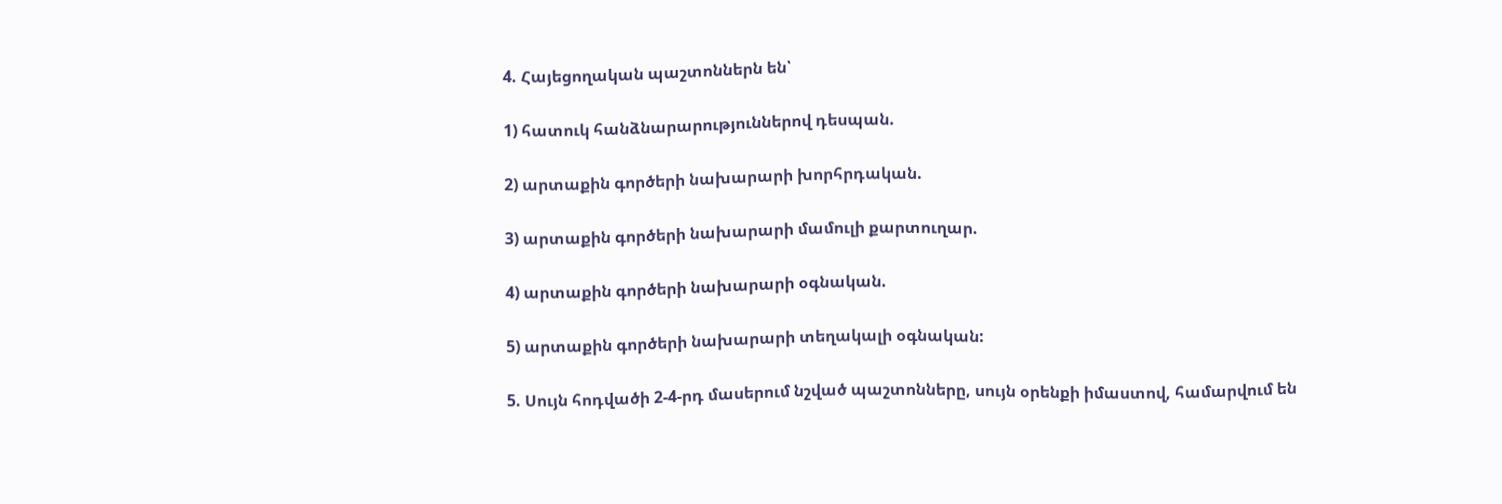4. Հայեցողական պաշտոններն են՝

1) հատուկ հանձնարարություններով դեսպան.

2) արտաքին գործերի նախարարի խորհրդական.

3) արտաքին գործերի նախարարի մամուլի քարտուղար.

4) արտաքին գործերի նախարարի օգնական.

5) արտաքին գործերի նախարարի տեղակալի օգնական:

5. Սույն հոդվածի 2-4-րդ մասերում նշված պաշտոնները, սույն օրենքի իմաստով, համարվում են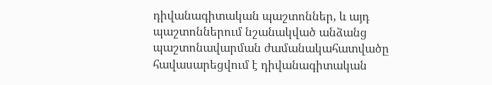դիվանագիտական պաշտոններ, և այդ պաշտոններում նշանակված անձանց պաշտոնավարման ժամանակահատվածը հավասարեցվում է դիվանագիտական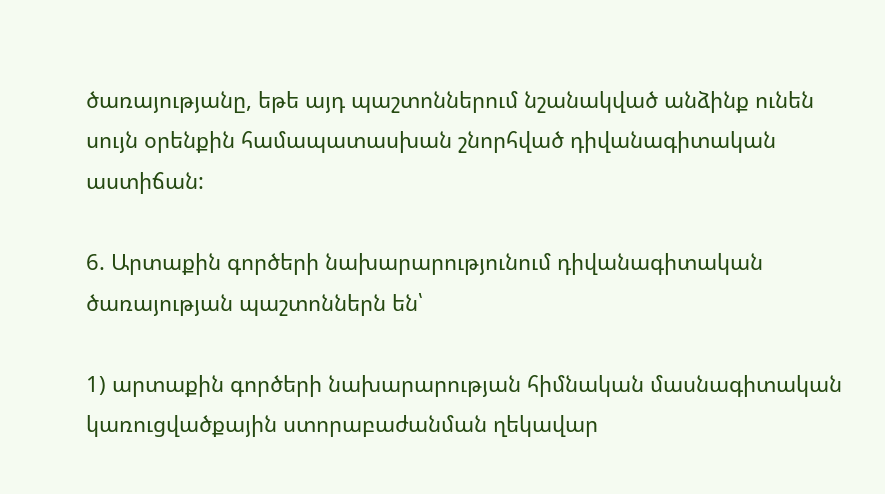ծառայությանը, եթե այդ պաշտոններում նշանակված անձինք ունեն սույն օրենքին համապատասխան շնորհված դիվանագիտական աստիճան:

6. Արտաքին գործերի նախարարությունում դիվանագիտական ծառայության պաշտոններն են՝

1) արտաքին գործերի նախարարության հիմնական մասնագիտական կառուցվածքային ստորաբաժանման ղեկավար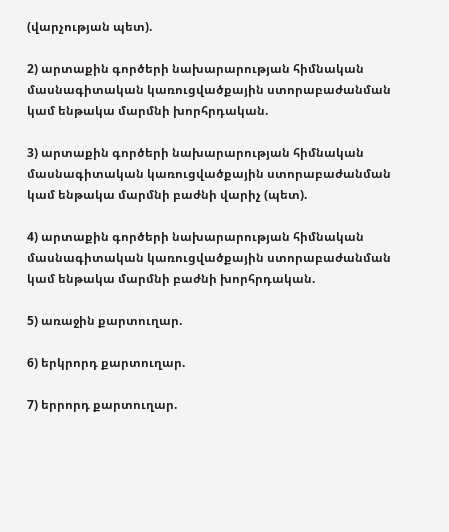(վարչության պետ).

2) արտաքին գործերի նախարարության հիմնական մասնագիտական կառուցվածքային ստորաբաժանման կամ ենթակա մարմնի խորհրդական.

3) արտաքին գործերի նախարարության հիմնական մասնագիտական կառուցվածքային ստորաբաժանման կամ ենթակա մարմնի բաժնի վարիչ (պետ).

4) արտաքին գործերի նախարարության հիմնական մասնագիտական կառուցվածքային ստորաբաժանման կամ ենթակա մարմնի բաժնի խորհրդական.

5) առաջին քարտուղար.

6) երկրորդ քարտուղար.

7) երրորդ քարտուղար.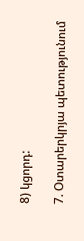8) կցորդ:

7. Օտարերկրյա պետությունում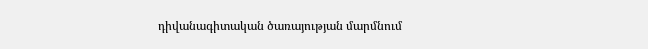դիվանագիտական ծառայության մարմնում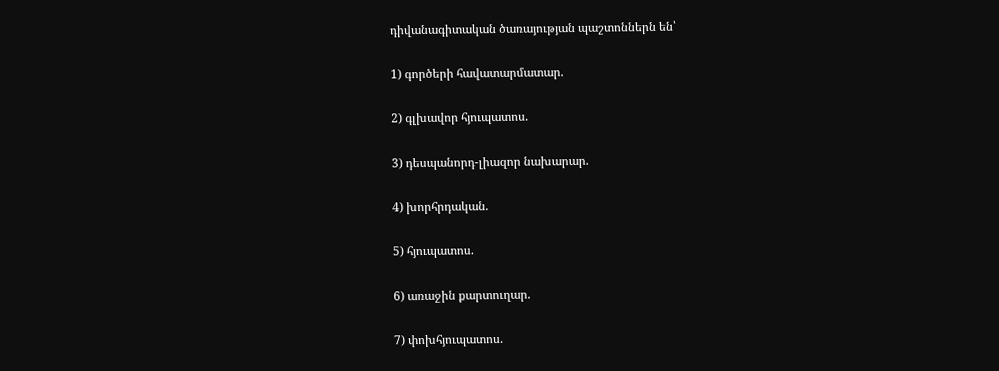դիվանագիտական ծառայության պաշտոններն են՝

1) գործերի հավատարմատար.

2) գլխավոր հյուպատոս.

3) դեսպանորդ-լիազոր նախարար.

4) խորհրդական.

5) հյուպատոս.

6) առաջին քարտուղար.

7) փոխհյուպատոս.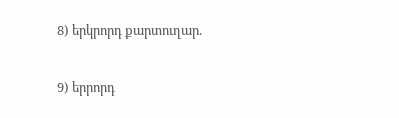8) երկրորդ քարտուղար.

9) երրորդ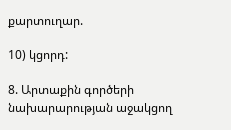քարտուղար.

10) կցորդ:

8. Արտաքին գործերի նախարարության աջակցող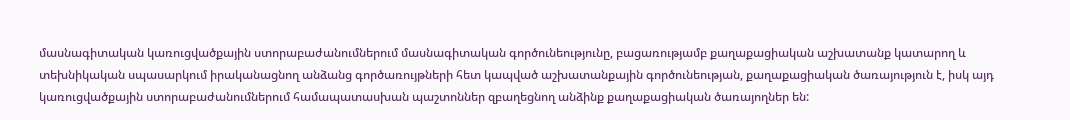մասնագիտական կառուցվածքային ստորաբաժանումներում մասնագիտական գործունեությունը, բացառությամբ քաղաքացիական աշխատանք կատարող և տեխնիկական սպասարկում իրականացնող անձանց գործառույթների հետ կապված աշխատանքային գործունեության, քաղաքացիական ծառայություն է, իսկ այդ կառուցվածքային ստորաբաժանումներում համապատասխան պաշտոններ զբաղեցնող անձինք քաղաքացիական ծառայողներ են: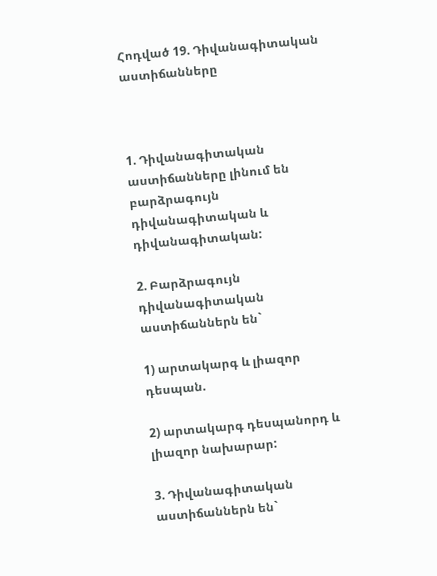Հոդված 19. Դիվանագիտական աստիճանները



1. Դիվանագիտական աստիճանները լինում են բարձրագույն դիվանագիտական և դիվանագիտական:

2. Բարձրագույն դիվանագիտական աստիճաններն են`

1) արտակարգ և լիազոր դեսպան.

2) արտակարգ դեսպանորդ և լիազոր նախարար:

3. Դիվանագիտական աստիճաններն են`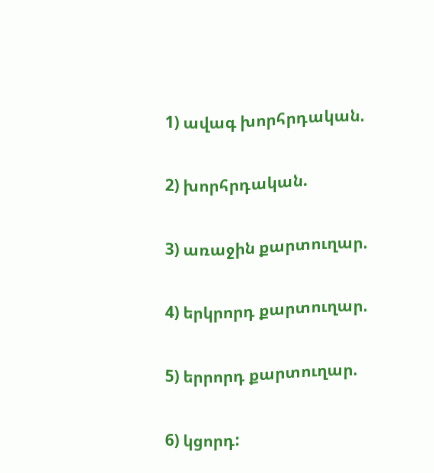1) ավագ խորհրդական.

2) խորհրդական.

3) առաջին քարտուղար.

4) երկրորդ քարտուղար.

5) երրորդ քարտուղար.

6) կցորդ: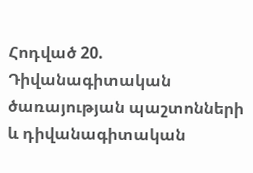Հոդված 20. Դիվանագիտական ծառայության պաշտոնների և դիվանագիտական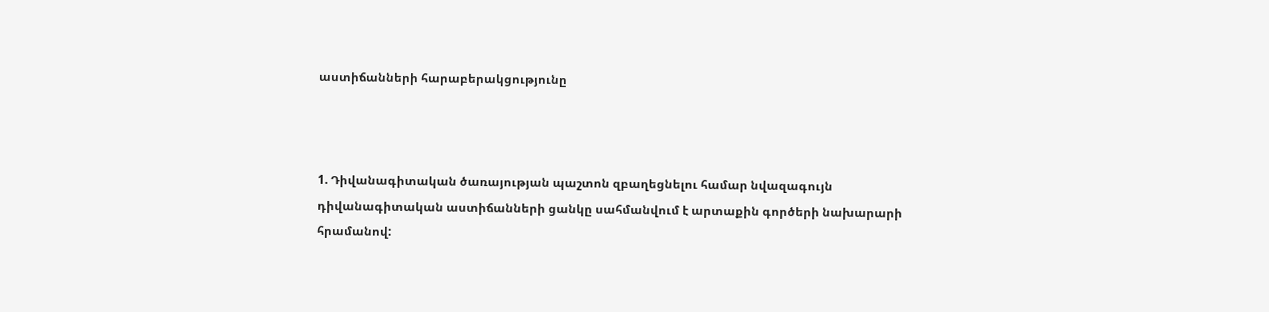աստիճանների հարաբերակցությունը



1. Դիվանագիտական ծառայության պաշտոն զբաղեցնելու համար նվազագույն դիվանագիտական աստիճանների ցանկը սահմանվում է արտաքին գործերի նախարարի հրամանով: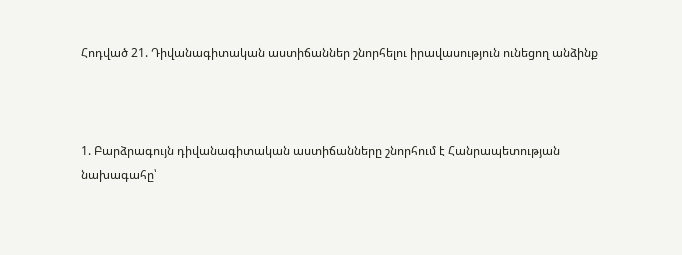Հոդված 21. Դիվանագիտական աստիճաններ շնորհելու իրավասություն ունեցող անձինք



1. Բարձրագույն դիվանագիտական աստիճանները շնորհում է Հանրապետության նախագահը՝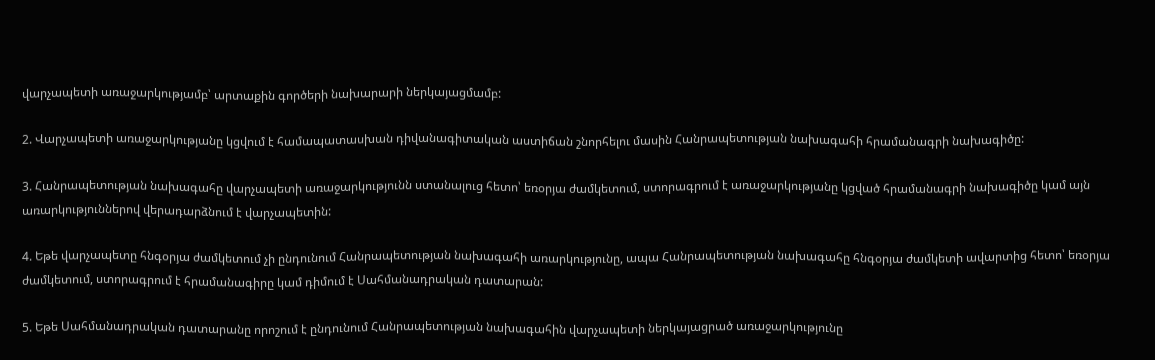վարչապետի առաջարկությամբ՝ արտաքին գործերի նախարարի ներկայացմամբ:

2. Վարչապետի առաջարկությանը կցվում է համապատասխան դիվանագիտական աստիճան շնորհելու մասին Հանրապետության նախագահի հրամանագրի նախագիծը:

3. Հանրապետության նախագահը վարչապետի առաջարկությունն ստանալուց հետո՝ եռօրյա ժամկետում, ստորագրում է առաջարկությանը կցված հրամանագրի նախագիծը կամ այն առարկություններով վերադարձնում է վարչապետին:

4. Եթե վարչապետը հնգօրյա ժամկետում չի ընդունում Հանրապետության նախագահի առարկությունը, ապա Հանրապետության նախագահը հնգօրյա ժամկետի ավարտից հետո՝ եռօրյա ժամկետում, ստորագրում է հրամանագիրը կամ դիմում է Սահմանադրական դատարան:

5. Եթե Սահմանադրական դատարանը որոշում է ընդունում Հանրապետության նախագահին վարչապետի ներկայացրած առաջարկությունը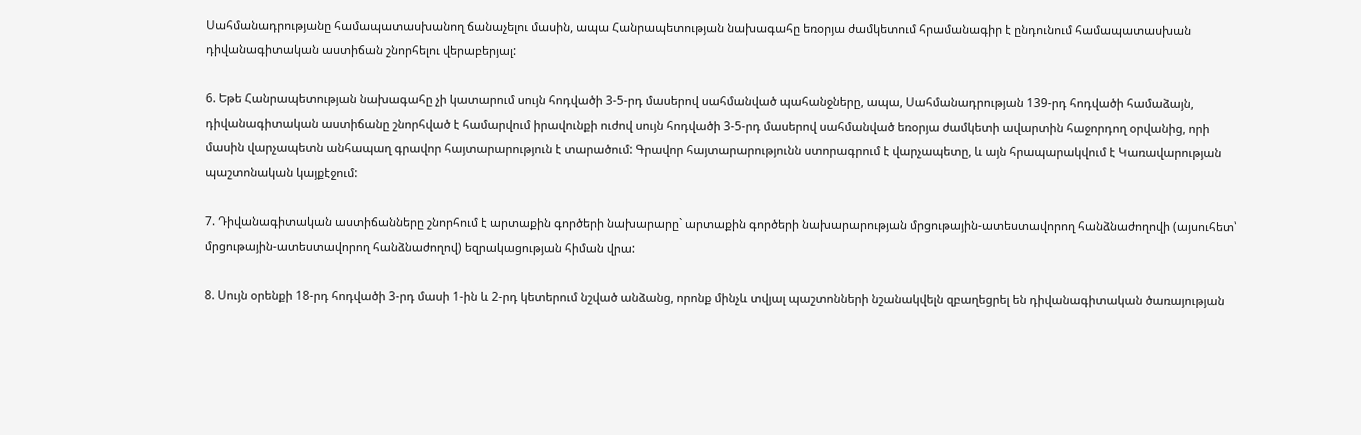Սահմանադրությանը համապատասխանող ճանաչելու մասին, ապա Հանրապետության նախագահը եռօրյա ժամկետում հրամանագիր է ընդունում համապատասխան դիվանագիտական աստիճան շնորհելու վերաբերյալ:

6. Եթե Հանրապետության նախագահը չի կատարում սույն հոդվածի 3-5-րդ մասերով սահմանված պահանջները, ապա, Սահմանադրության 139-րդ հոդվածի համաձայն, դիվանագիտական աստիճանը շնորհված է համարվում իրավունքի ուժով սույն հոդվածի 3-5-րդ մասերով սահմանված եռօրյա ժամկետի ավարտին հաջորդող օրվանից, որի մասին վարչապետն անհապաղ գրավոր հայտարարություն է տարածում: Գրավոր հայտարարությունն ստորագրում է վարչապետը, և այն հրապարակվում է Կառավարության պաշտոնական կայքէջում:

7. Դիվանագիտական աստիճանները շնորհում է արտաքին գործերի նախարարը` արտաքին գործերի նախարարության մրցութային-ատեստավորող հանձնաժողովի (այսուհետ՝ մրցութային-ատեստավորող հանձնաժողով) եզրակացության հիման վրա:

8. Սույն օրենքի 18-րդ հոդվածի 3-րդ մասի 1-ին և 2-րդ կետերում նշված անձանց, որոնք մինչև տվյալ պաշտոնների նշանակվելն զբաղեցրել են դիվանագիտական ծառայության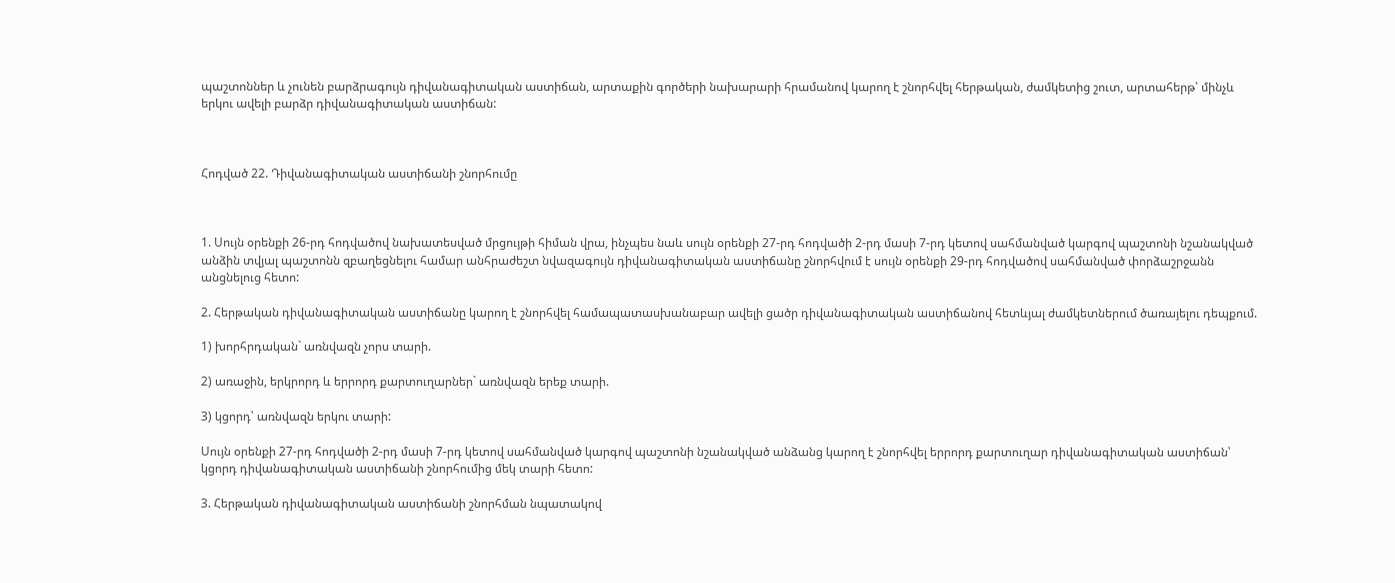պաշտոններ և չունեն բարձրագույն դիվանագիտական աստիճան, արտաքին գործերի նախարարի հրամանով կարող է շնորհվել հերթական, ժամկետից շուտ, արտահերթ՝ մինչև երկու ավելի բարձր դիվանագիտական աստիճան:



Հոդված 22. Դիվանագիտական աստիճանի շնորհումը



1. Սույն օրենքի 26-րդ հոդվածով նախատեսված մրցույթի հիման վրա, ինչպես նաև սույն օրենքի 27-րդ հոդվածի 2-րդ մասի 7-րդ կետով սահմանված կարգով պաշտոնի նշանակված անձին տվյալ պաշտոնն զբաղեցնելու համար անհրաժեշտ նվազագույն դիվանագիտական աստիճանը շնորհվում է սույն օրենքի 29-րդ հոդվածով սահմանված փորձաշրջանն անցնելուց հետո:

2. Հերթական դիվանագիտական աստիճանը կարող է շնորհվել համապատասխանաբար ավելի ցածր դիվանագիտական աստիճանով հետևյալ ժամկետներում ծառայելու դեպքում.

1) խորհրդական` առնվազն չորս տարի.

2) առաջին, երկրորդ և երրորդ քարտուղարներ` առնվազն երեք տարի.

3) կցորդ՝ առնվազն երկու տարի:

Սույն օրենքի 27-րդ հոդվածի 2-րդ մասի 7-րդ կետով սահմանված կարգով պաշտոնի նշանակված անձանց կարող է շնորհվել երրորդ քարտուղար դիվանագիտական աստիճան՝ կցորդ դիվանագիտական աստիճանի շնորհումից մեկ տարի հետո:

3. Հերթական դիվանագիտական աստիճանի շնորհման նպատակով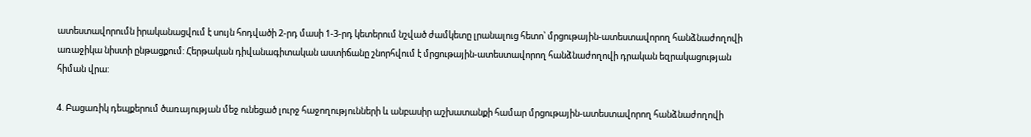ատեստավորումն իրականացվում է սույն հոդվածի 2-րդ մասի 1-3-րդ կետերում նշված ժամկետը լրանալուց հետո՝ մրցութային-ատեստավորող հանձնաժողովի առաջիկա նիստի ընթացքում: Հերթական դիվանագիտական աստիճանը շնորհվում է մրցութային-ատեստավորող հանձնաժողովի դրական եզրակացության հիման վրա:

4. Բացառիկ դեպքերում ծառայության մեջ ունեցած լուրջ հաջողությունների և անբասիր աշխատանքի համար մրցութային-ատեստավորող հանձնաժողովի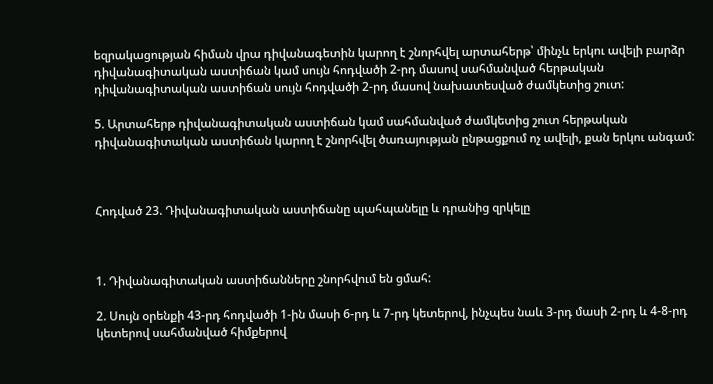եզրակացության հիման վրա դիվանագետին կարող է շնորհվել արտահերթ՝ մինչև երկու ավելի բարձր դիվանագիտական աստիճան կամ սույն հոդվածի 2-րդ մասով սահմանված հերթական դիվանագիտական աստիճան սույն հոդվածի 2-րդ մասով նախատեսված ժամկետից շուտ:

5. Արտահերթ դիվանագիտական աստիճան կամ սահմանված ժամկետից շուտ հերթական դիվանագիտական աստիճան կարող է շնորհվել ծառայության ընթացքում ոչ ավելի, քան երկու անգամ:



Հոդված 23. Դիվանագիտական աստիճանը պահպանելը և դրանից զրկելը



1. Դիվանագիտական աստիճանները շնորհվում են ցմահ:

2. Սույն օրենքի 43-րդ հոդվածի 1-ին մասի 6-րդ և 7-րդ կետերով, ինչպես նաև 3-րդ մասի 2-րդ և 4-8-րդ կետերով սահմանված հիմքերով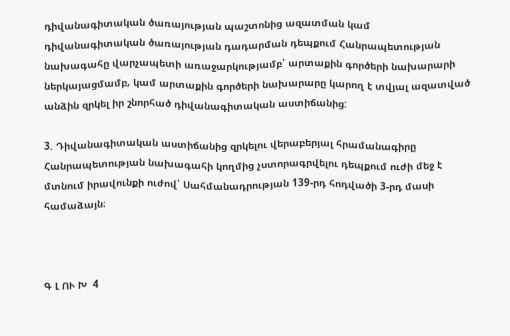դիվանագիտական ծառայության պաշտոնից ազատման կամ դիվանագիտական ծառայության դադարման դեպքում Հանրապետության նախագահը վարչապետի առաջարկությամբ՝ արտաքին գործերի նախարարի ներկայացմամբ, կամ արտաքին գործերի նախարարը կարող է տվյալ ազատված անձին զրկել իր շնորհած դիվանագիտական աստիճանից:

3. Դիվանագիտական աստիճանից զրկելու վերաբերյալ հրամանագիրը Հանրապետության նախագահի կողմից չստորագրվելու դեպքում ուժի մեջ է մտնում իրավունքի ուժով՝ Սահմանադրության 139-րդ հոդվածի 3-րդ մասի համաձայն։



Գ Լ ՈՒ Խ  4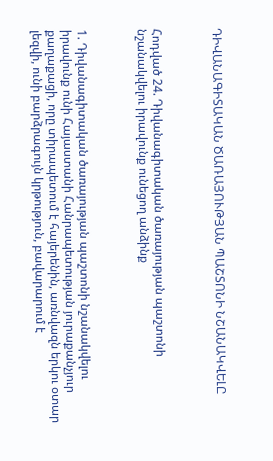ԴԻՎԱՆԱԳԻՏԱԿԱՆ ԾԱՌԱՅՈՒԹՅԱՆ ՊԱՇՏՈՆԻ ՆՇԱՆԱԿՎԵԼԸ



Հոդված 24. Դիվանագիտական ծառայության պաշտոնի նշանակվելու իրավունք ունեցող անձինք



1. Դիվանագիտական ծառայության պաշտոնի նշանակվելու իրավունք ունի Հայաստանի Հանրապետության յուրաքանչյուր քաղաքացի, որը տիրապետում է հայերենին, առնվազն երկու օտար լեզվի, ունի բարձրագույն կրթություն, բավարարում է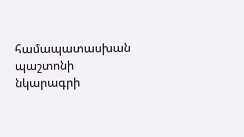համապատասխան պաշտոնի նկարագրի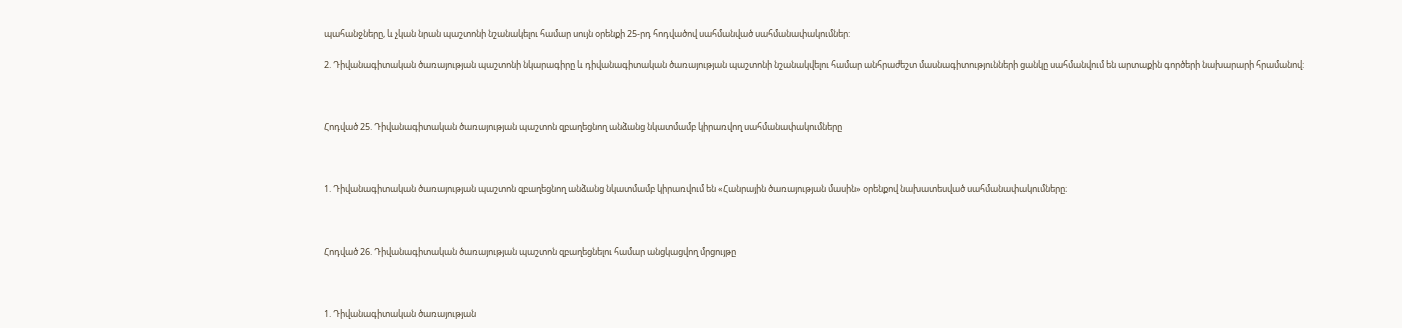պահանջները, և չկան նրան պաշտոնի նշանակելու համար սույն օրենքի 25-րդ հոդվածով սահմանված սահմանափակումներ:

2. Դիվանագիտական ծառայության պաշտոնի նկարագիրը և դիվանագիտական ծառայության պաշտոնի նշանակվելու համար անհրաժեշտ մասնագիտությունների ցանկը սահմանվում են արտաքին գործերի նախարարի հրամանով:



Հոդված 25. Դիվանագիտական ծառայության պաշտոն զբաղեցնող անձանց նկատմամբ կիրառվող սահմանափակումները



1. Դիվանագիտական ծառայության պաշտոն զբաղեցնող անձանց նկատմամբ կիրառվում են «Հանրային ծառայության մասին» օրենքով նախատեսված սահմանափակումները։



Հոդված 26. Դիվանագիտական ծառայության պաշտոն զբաղեցնելու համար անցկացվող մրցույթը



1. Դիվանագիտական ծառայության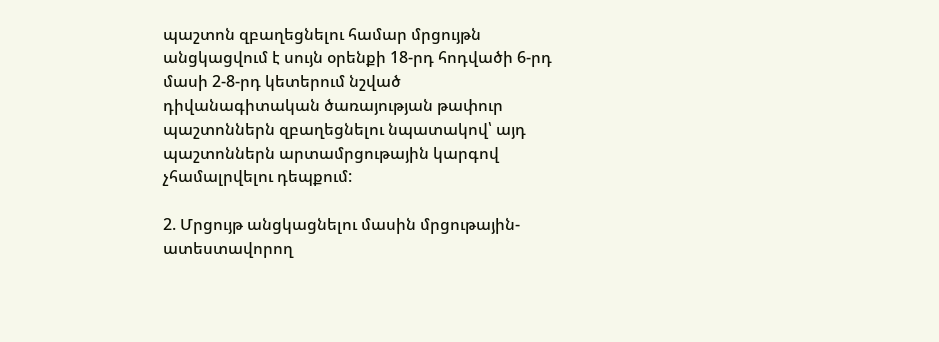պաշտոն զբաղեցնելու համար մրցույթն անցկացվում է սույն օրենքի 18-րդ հոդվածի 6-րդ մասի 2-8-րդ կետերում նշված դիվանագիտական ծառայության թափուր պաշտոններն զբաղեցնելու նպատակով՝ այդ պաշտոններն արտամրցութային կարգով չհամալրվելու դեպքում:

2. Մրցույթ անցկացնելու մասին մրցութային-ատեստավորող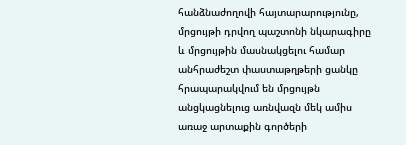հանձնաժողովի հայտարարությունը, մրցույթի դրվող պաշտոնի նկարագիրը և մրցույթին մասնակցելու համար անհրաժեշտ փաստաթղթերի ցանկը հրապարակվում են մրցույթն անցկացնելուց առնվազն մեկ ամիս առաջ արտաքին գործերի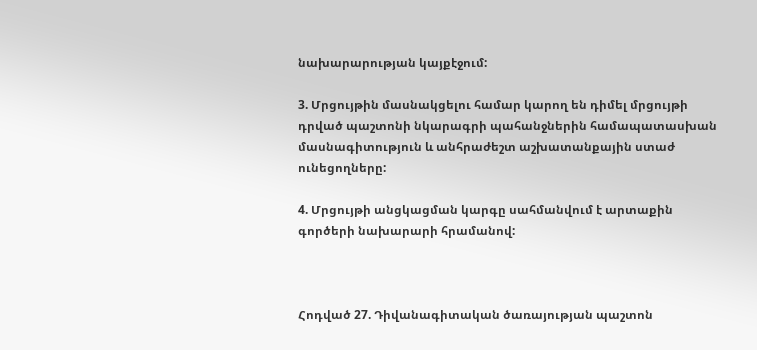նախարարության կայքէջում:

3. Մրցույթին մասնակցելու համար կարող են դիմել մրցույթի դրված պաշտոնի նկարագրի պահանջներին համապատասխան մասնագիտություն և անհրաժեշտ աշխատանքային ստաժ ունեցողները:

4. Մրցույթի անցկացման կարգը սահմանվում է արտաքին գործերի նախարարի հրամանով:



Հոդված 27. Դիվանագիտական ծառայության պաշտոն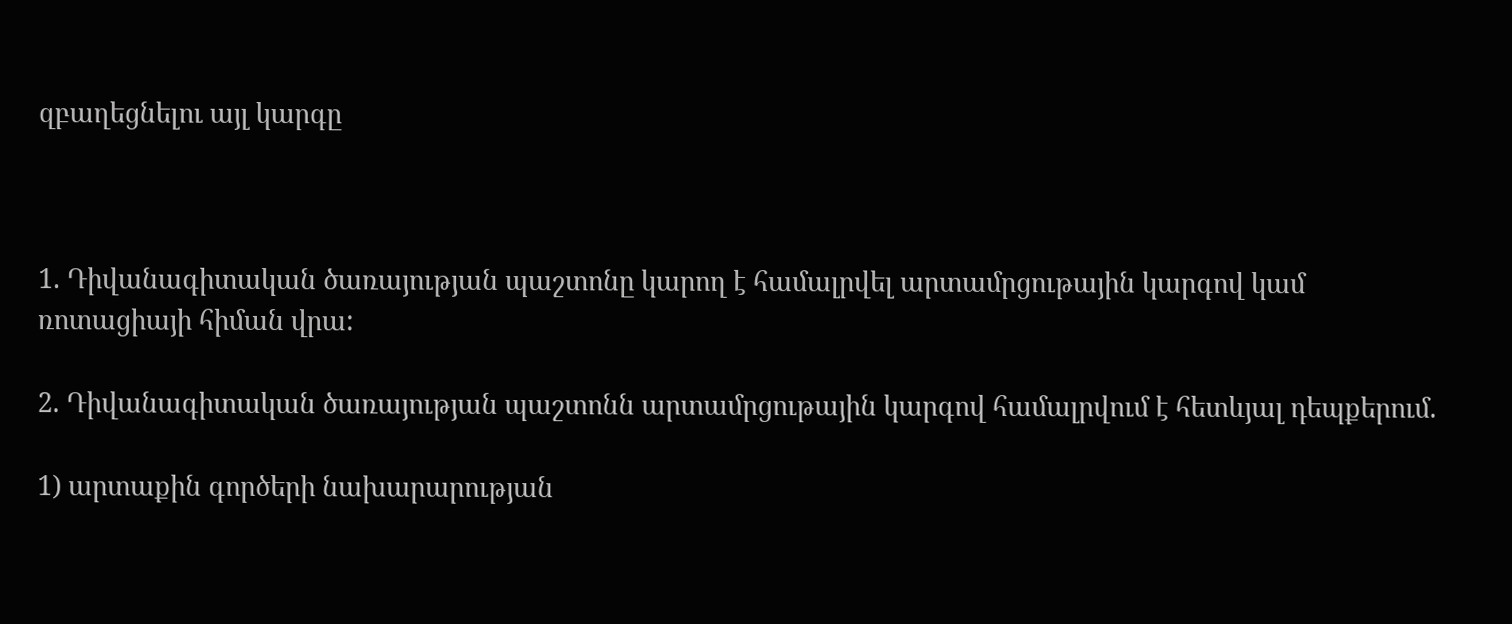զբաղեցնելու այլ կարգը



1. Դիվանագիտական ծառայության պաշտոնը կարող է համալրվել արտամրցութային կարգով կամ ռոտացիայի հիման վրա:

2. Դիվանագիտական ծառայության պաշտոնն արտամրցութային կարգով համալրվում է հետևյալ դեպքերում.

1) արտաքին գործերի նախարարության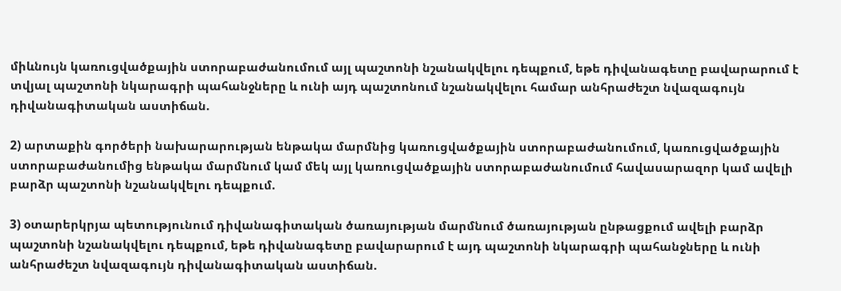միևնույն կառուցվածքային ստորաբաժանումում այլ պաշտոնի նշանակվելու դեպքում, եթե դիվանագետը բավարարում է տվյալ պաշտոնի նկարագրի պահանջները և ունի այդ պաշտոնում նշանակվելու համար անհրաժեշտ նվազագույն դիվանագիտական աստիճան.

2) արտաքին գործերի նախարարության ենթակա մարմնից կառուցվածքային ստորաբաժանումում, կառուցվածքային ստորաբաժանումից ենթակա մարմնում կամ մեկ այլ կառուցվածքային ստորաբաժանումում հավասարազոր կամ ավելի բարձր պաշտոնի նշանակվելու դեպքում.

3) օտարերկրյա պետությունում դիվանագիտական ծառայության մարմնում ծառայության ընթացքում ավելի բարձր պաշտոնի նշանակվելու դեպքում, եթե դիվանագետը բավարարում է այդ պաշտոնի նկարագրի պահանջները և ունի անհրաժեշտ նվազագույն դիվանագիտական աստիճան.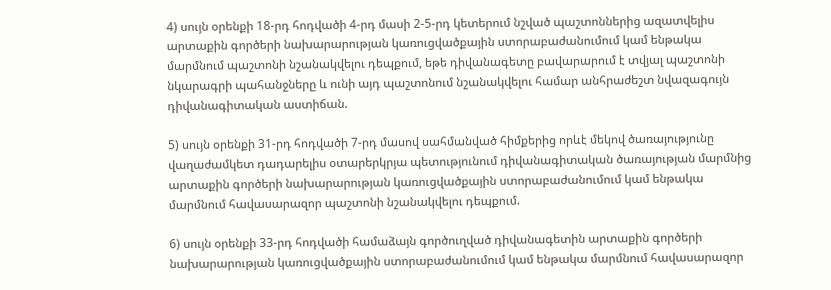4) սույն օրենքի 18-րդ հոդվածի 4-րդ մասի 2-5-րդ կետերում նշված պաշտոններից ազատվելիս արտաքին գործերի նախարարության կառուցվածքային ստորաբաժանումում կամ ենթակա մարմնում պաշտոնի նշանակվելու դեպքում, եթե դիվանագետը բավարարում է տվյալ պաշտոնի նկարագրի պահանջները և ունի այդ պաշտոնում նշանակվելու համար անհրաժեշտ նվազագույն դիվանագիտական աստիճան.

5) սույն օրենքի 31-րդ հոդվածի 7-րդ մասով սահմանված հիմքերից որևէ մեկով ծառայությունը վաղաժամկետ դադարելիս օտարերկրյա պետությունում դիվանագիտական ծառայության մարմնից արտաքին գործերի նախարարության կառուցվածքային ստորաբաժանումում կամ ենթակա մարմնում հավասարազոր պաշտոնի նշանակվելու դեպքում.

6) սույն օրենքի 33-րդ հոդվածի համաձայն գործուղված դիվանագետին արտաքին գործերի նախարարության կառուցվածքային ստորաբաժանումում կամ ենթակա մարմնում հավասարազոր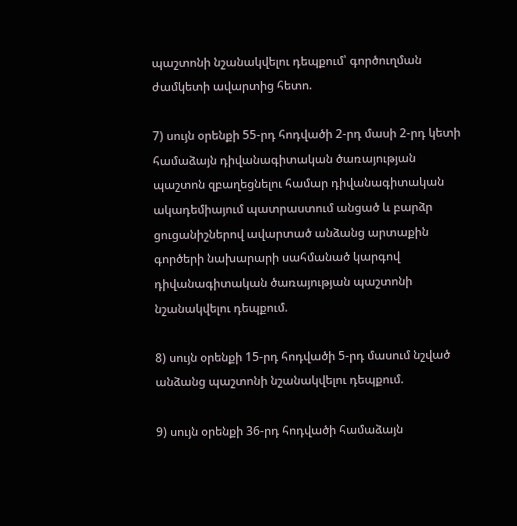պաշտոնի նշանակվելու դեպքում՝ գործուղման ժամկետի ավարտից հետո.

7) սույն օրենքի 55-րդ հոդվածի 2-րդ մասի 2-րդ կետի համաձայն դիվանագիտական ծառայության պաշտոն զբաղեցնելու համար դիվանագիտական ակադեմիայում պատրաստում անցած և բարձր ցուցանիշներով ավարտած անձանց արտաքին գործերի նախարարի սահմանած կարգով դիվանագիտական ծառայության պաշտոնի նշանակվելու դեպքում.

8) սույն օրենքի 15-րդ հոդվածի 5-րդ մասում նշված անձանց պաշտոնի նշանակվելու դեպքում.

9) սույն օրենքի 36-րդ հոդվածի համաձայն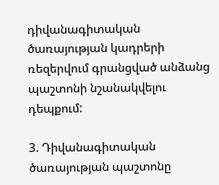դիվանագիտական ծառայության կադրերի ռեզերվում գրանցված անձանց պաշտոնի նշանակվելու դեպքում:

3. Դիվանագիտական ծառայության պաշտոնը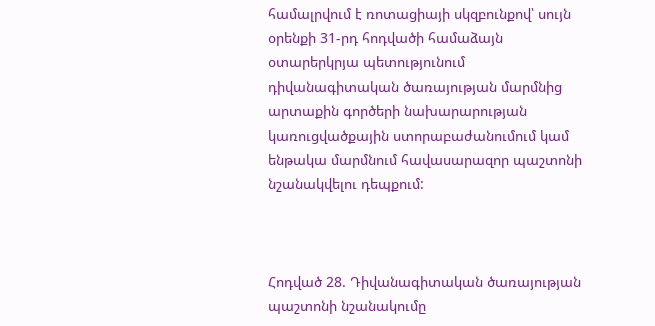համալրվում է ռոտացիայի սկզբունքով՝ սույն օրենքի 31-րդ հոդվածի համաձայն օտարերկրյա պետությունում դիվանագիտական ծառայության մարմնից արտաքին գործերի նախարարության կառուցվածքային ստորաբաժանումում կամ ենթակա մարմնում հավասարազոր պաշտոնի նշանակվելու դեպքում:



Հոդված 28. Դիվանագիտական ծառայության պաշտոնի նշանակումը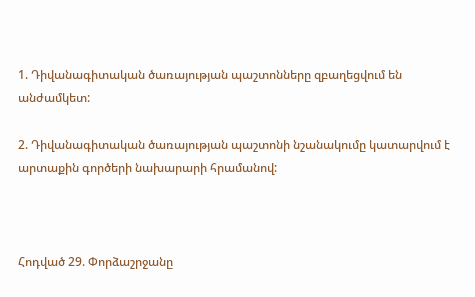1. Դիվանագիտական ծառայության պաշտոնները զբաղեցվում են անժամկետ:

2. Դիվանագիտական ծառայության պաշտոնի նշանակումը կատարվում է արտաքին գործերի նախարարի հրամանով:



Հոդված 29. Փորձաշրջանը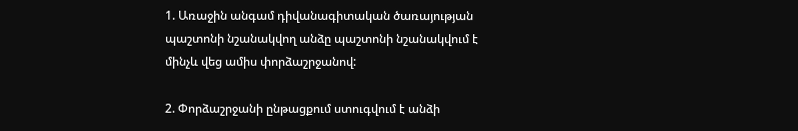1. Առաջին անգամ դիվանագիտական ծառայության պաշտոնի նշանակվող անձը պաշտոնի նշանակվում է մինչև վեց ամիս փորձաշրջանով:

2. Փորձաշրջանի ընթացքում ստուգվում է անձի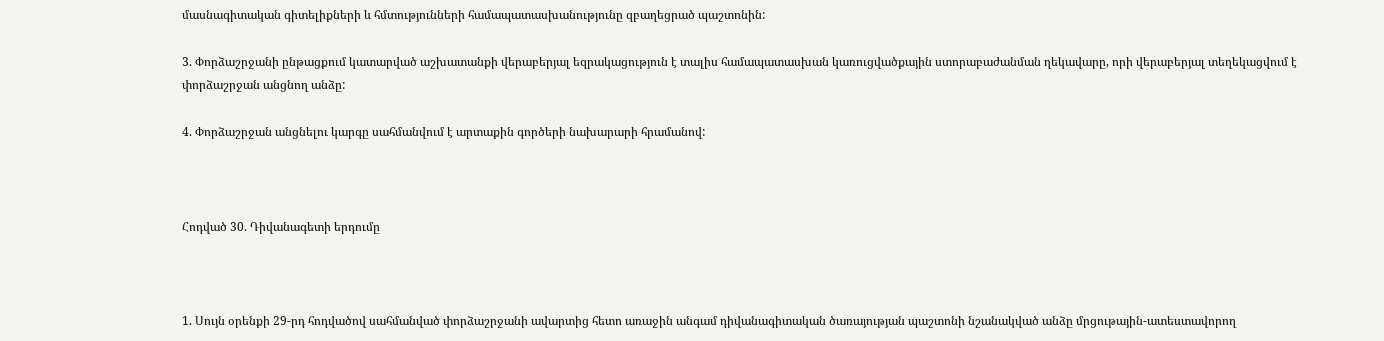մասնագիտական գիտելիքների և հմտությունների համապատասխանությունը զբաղեցրած պաշտոնին:

3. Փորձաշրջանի ընթացքում կատարված աշխատանքի վերաբերյալ եզրակացություն է տալիս համապատասխան կառուցվածքային ստորաբաժանման ղեկավարը, որի վերաբերյալ տեղեկացվում է փորձաշրջան անցնող անձը:

4. Փորձաշրջան անցնելու կարգը սահմանվում է արտաքին գործերի նախարարի հրամանով:



Հոդված 30. Դիվանագետի երդումը



1. Սույն օրենքի 29-րդ հոդվածով սահմանված փորձաշրջանի ավարտից հետո առաջին անգամ դիվանագիտական ծառայության պաշտոնի նշանակված անձը մրցութային-ատեստավորող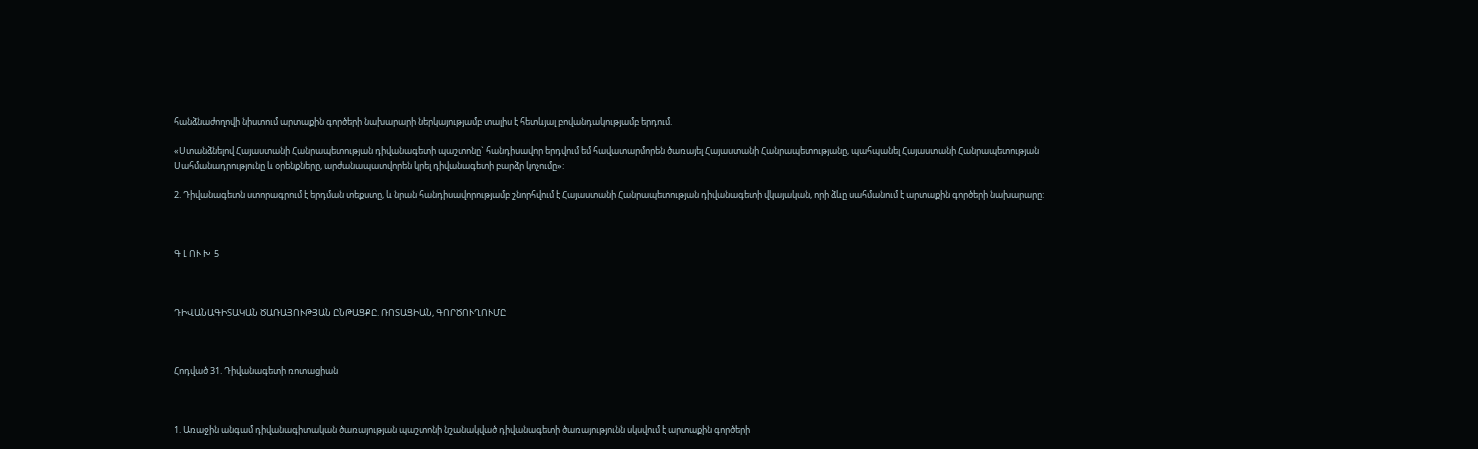հանձնաժողովի նիստում արտաքին գործերի նախարարի ներկայությամբ տալիս է հետևյալ բովանդակությամբ երդում.

«Ստանձնելով Հայաստանի Հանրապետության դիվանագետի պաշտոնը` հանդիսավոր երդվում եմ հավատարմորեն ծառայել Հայաստանի Հանրապետությանը, պահպանել Հայաստանի Հանրապետության Սահմանադրությունը և օրենքները, արժանապատվորեն կրել դիվանագետի բարձր կոչումը»:

2. Դիվանագետն ստորագրում է երդման տեքստը, և նրան հանդիսավորությամբ շնորհվում է Հայաստանի Հանրապետության դիվանագետի վկայական, որի ձևը սահմանում է արտաքին գործերի նախարարը:



Գ Լ ՈՒ Խ  5



ԴԻՎԱՆԱԳԻՏԱԿԱՆ ԾԱՌԱՅՈՒԹՅԱՆ ԸՆԹԱՑՔԸ. ՌՈՏԱՑԻԱՆ, ԳՈՐԾՈՒՂՈՒՄԸ



Հոդված 31. Դիվանագետի ռոտացիան



1. Առաջին անգամ դիվանագիտական ծառայության պաշտոնի նշանակված դիվանագետի ծառայությունն սկսվում է արտաքին գործերի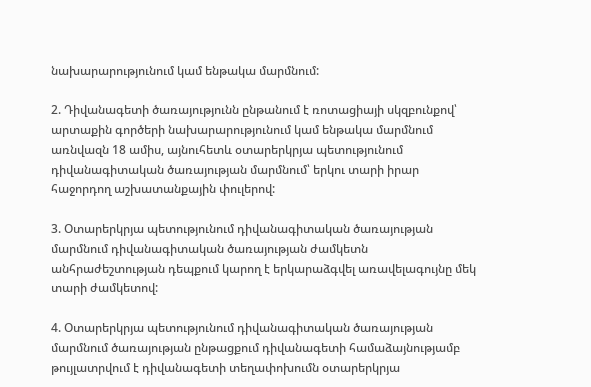նախարարությունում կամ ենթակա մարմնում:

2. Դիվանագետի ծառայությունն ընթանում է ռոտացիայի սկզբունքով՝ արտաքին գործերի նախարարությունում կամ ենթակա մարմնում առնվազն 18 ամիս, այնուհետև օտարերկրյա պետությունում դիվանագիտական ծառայության մարմնում՝ երկու տարի իրար հաջորդող աշխատանքային փուլերով:

3. Օտարերկրյա պետությունում դիվանագիտական ծառայության մարմնում դիվանագիտական ծառայության ժամկետն անհրաժեշտության դեպքում կարող է երկարաձգվել առավելագույնը մեկ տարի ժամկետով:

4. Օտարերկրյա պետությունում դիվանագիտական ծառայության մարմնում ծառայության ընթացքում դիվանագետի համաձայնությամբ թույլատրվում է դիվանագետի տեղափոխումն օտարերկրյա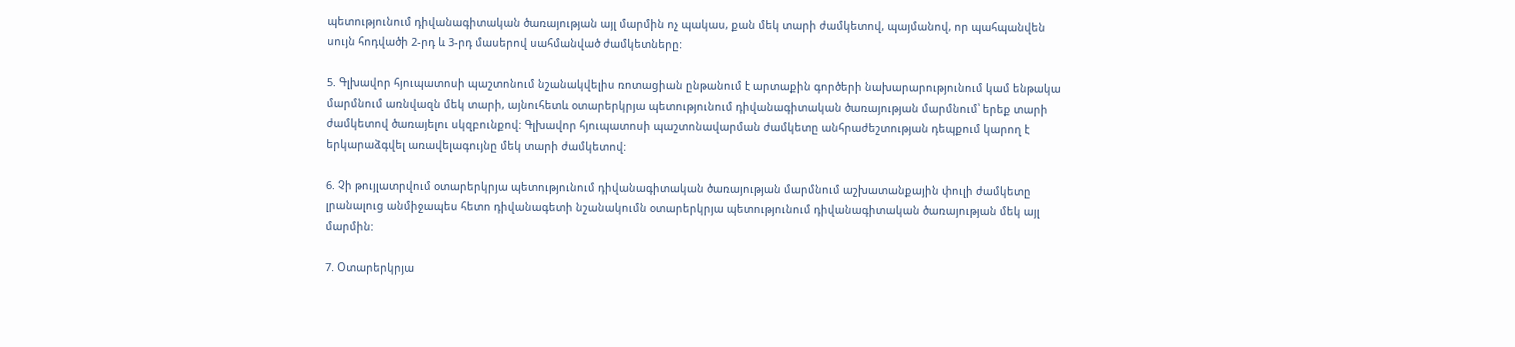պետությունում դիվանագիտական ծառայության այլ մարմին ոչ պակաս, քան մեկ տարի ժամկետով, պայմանով, որ պահպանվեն սույն հոդվածի 2-րդ և 3-րդ մասերով սահմանված ժամկետները:

5. Գլխավոր հյուպատոսի պաշտոնում նշանակվելիս ռոտացիան ընթանում է արտաքին գործերի նախարարությունում կամ ենթակա մարմնում առնվազն մեկ տարի, այնուհետև օտարերկրյա պետությունում դիվանագիտական ծառայության մարմնում՝ երեք տարի ժամկետով ծառայելու սկզբունքով: Գլխավոր հյուպատոսի պաշտոնավարման ժամկետը անհրաժեշտության դեպքում կարող է երկարաձգվել առավելագույնը մեկ տարի ժամկետով:

6. Չի թույլատրվում օտարերկրյա պետությունում դիվանագիտական ծառայության մարմնում աշխատանքային փուլի ժամկետը լրանալուց անմիջապես հետո դիվանագետի նշանակումն օտարերկրյա պետությունում դիվանագիտական ծառայության մեկ այլ մարմին:

7. Օտարերկրյա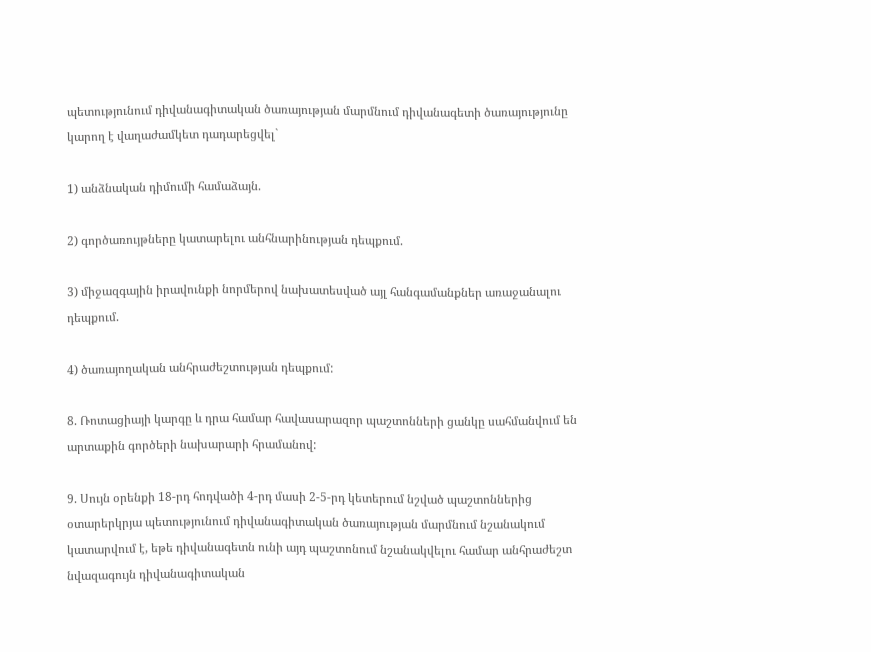պետությունում դիվանագիտական ծառայության մարմնում դիվանագետի ծառայությունը կարող է վաղաժամկետ դադարեցվել`

1) անձնական դիմումի համաձայն.

2) գործառույթները կատարելու անհնարինության դեպքում.

3) միջազգային իրավունքի նորմերով նախատեսված այլ հանգամանքներ առաջանալու դեպքում.

4) ծառայողական անհրաժեշտության դեպքում:

8. Ռոտացիայի կարգը և դրա համար հավասարազոր պաշտոնների ցանկը սահմանվում են արտաքին գործերի նախարարի հրամանով:

9. Սույն օրենքի 18-րդ հոդվածի 4-րդ մասի 2-5-րդ կետերում նշված պաշտոններից օտարերկրյա պետությունում դիվանագիտական ծառայության մարմնում նշանակում կատարվում է, եթե դիվանագետն ունի այդ պաշտոնում նշանակվելու համար անհրաժեշտ նվազագույն դիվանագիտական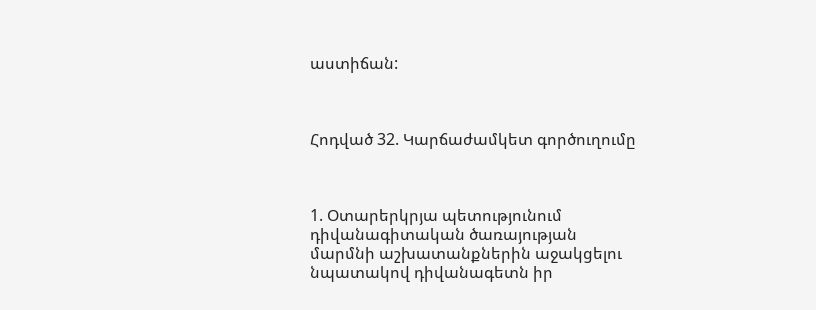աստիճան:



Հոդված 32. Կարճաժամկետ գործուղումը



1. Օտարերկրյա պետությունում դիվանագիտական ծառայության մարմնի աշխատանքներին աջակցելու նպատակով դիվանագետն իր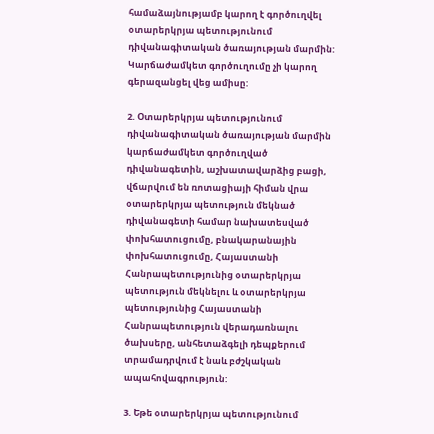համաձայնությամբ կարող է գործուղվել օտարերկրյա պետությունում դիվանագիտական ծառայության մարմին: Կարճաժամկետ գործուղումը չի կարող գերազանցել վեց ամիսը:

2. Օտարերկրյա պետությունում դիվանագիտական ծառայության մարմին կարճաժամկետ գործուղված դիվանագետին, աշխատավարձից բացի, վճարվում են ռոտացիայի հիման վրա օտարերկրյա պետություն մեկնած դիվանագետի համար նախատեսված փոխհատուցումը, բնակարանային փոխհատուցումը, Հայաստանի Հանրապետությունից օտարերկրյա պետություն մեկնելու և օտարերկրյա պետությունից Հայաստանի Հանրապետություն վերադառնալու ծախսերը, անհետաձգելի դեպքերում տրամադրվում է նաև բժշկական ապահովագրություն:

3. Եթե օտարերկրյա պետությունում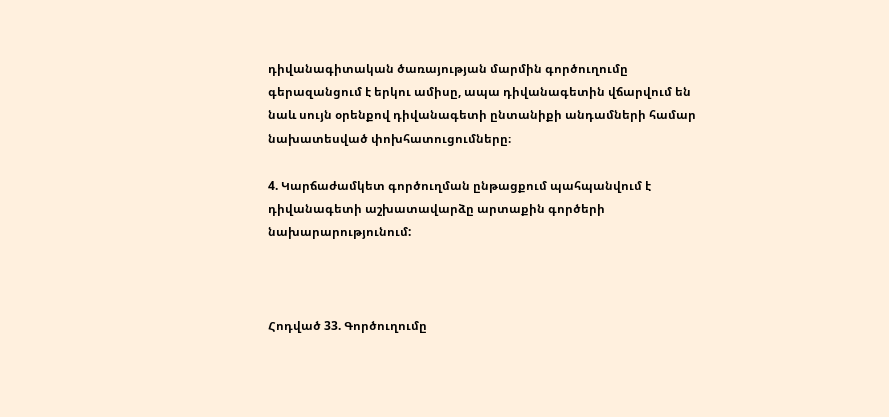դիվանագիտական ծառայության մարմին գործուղումը գերազանցում է երկու ամիսը, ապա դիվանագետին վճարվում են նաև սույն օրենքով դիվանագետի ընտանիքի անդամների համար նախատեսված փոխհատուցումները։

4. Կարճաժամկետ գործուղման ընթացքում պահպանվում է դիվանագետի աշխատավարձը արտաքին գործերի նախարարությունում:



Հոդված 33. Գործուղումը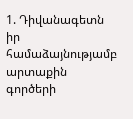1. Դիվանագետն իր համաձայնությամբ արտաքին գործերի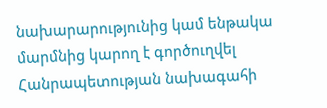նախարարությունից կամ ենթակա մարմնից կարող է գործուղվել Հանրապետության նախագահի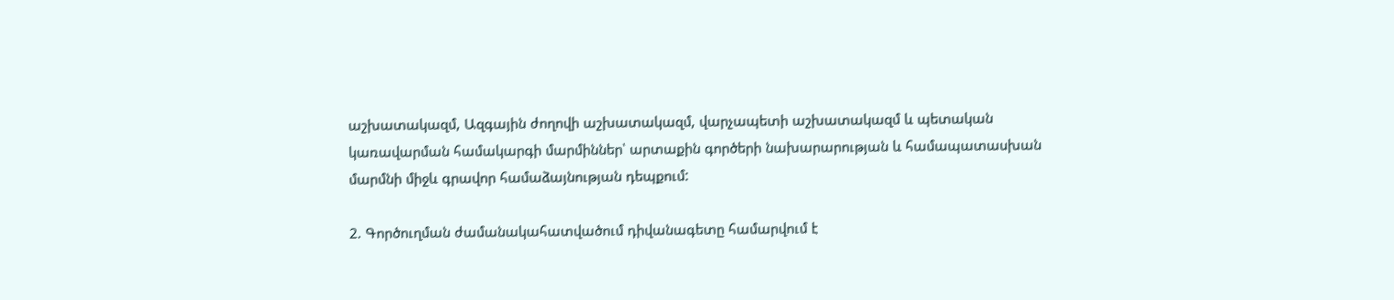աշխատակազմ, Ազգային ժողովի աշխատակազմ, վարչապետի աշխատակազմ և պետական կառավարման համակարգի մարմիններ՝ արտաքին գործերի նախարարության և համապատասխան մարմնի միջև գրավոր համաձայնության դեպքում:

2. Գործուղման ժամանակահատվածում դիվանագետը համարվում է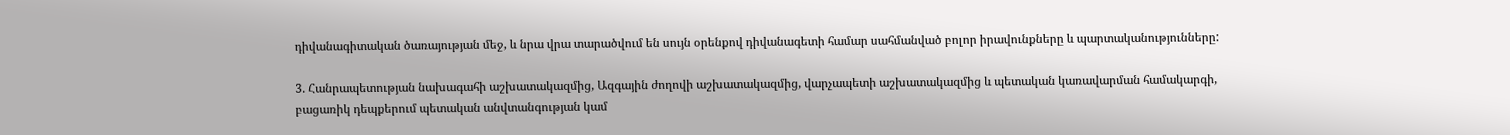դիվանագիտական ծառայության մեջ, և նրա վրա տարածվում են սույն օրենքով դիվանագետի համար սահմանված բոլոր իրավունքները և պարտականությունները:

3. Հանրապետության նախագահի աշխատակազմից, Ազգային ժողովի աշխատակազմից, վարչապետի աշխատակազմից և պետական կառավարման համակարգի, բացառիկ դեպքերում պետական անվտանգության կամ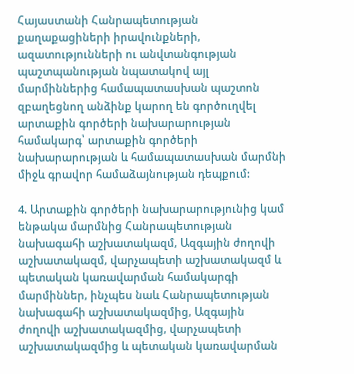Հայաստանի Հանրապետության քաղաքացիների իրավունքների, ազատությունների ու անվտանգության պաշտպանության նպատակով այլ մարմիններից համապատասխան պաշտոն զբաղեցնող անձինք կարող են գործուղվել արտաքին գործերի նախարարության համակարգ՝ արտաքին գործերի նախարարության և համապատասխան մարմնի միջև գրավոր համաձայնության դեպքում:

4. Արտաքին գործերի նախարարությունից կամ ենթակա մարմնից Հանրապետության նախագահի աշխատակազմ, Ազգային ժողովի աշխատակազմ, վարչապետի աշխատակազմ և պետական կառավարման համակարգի մարմիններ, ինչպես նաև Հանրապետության նախագահի աշխատակազմից, Ազգային ժողովի աշխատակազմից, վարչապետի աշխատակազմից և պետական կառավարման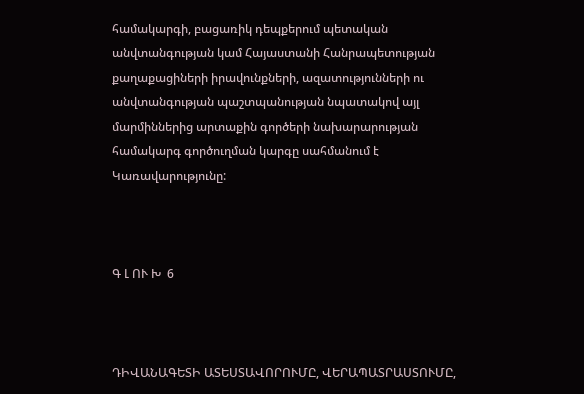համակարգի, բացառիկ դեպքերում պետական անվտանգության կամ Հայաստանի Հանրապետության քաղաքացիների իրավունքների, ազատությունների ու անվտանգության պաշտպանության նպատակով այլ մարմիններից արտաքին գործերի նախարարության համակարգ գործուղման կարգը սահմանում է Կառավարությունը:



Գ Լ ՈՒ Խ  6



ԴԻՎԱՆԱԳԵՏԻ ԱՏԵՍՏԱՎՈՐՈՒՄԸ, ՎԵՐԱՊԱՏՐԱՍՏՈՒՄԸ,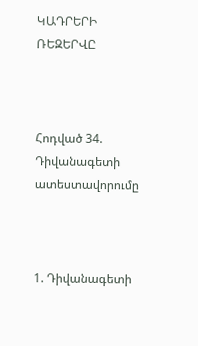ԿԱԴՐԵՐԻ ՌԵԶԵՐՎԸ



Հոդված 34. Դիվանագետի ատեստավորումը



1. Դիվանագետի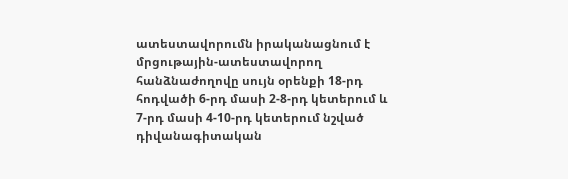ատեստավորումն իրականացնում է մրցութային-ատեստավորող հանձնաժողովը սույն օրենքի 18-րդ հոդվածի 6-րդ մասի 2-8-րդ կետերում և 7-րդ մասի 4-10-րդ կետերում նշված դիվանագիտական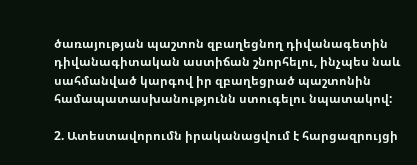ծառայության պաշտոն զբաղեցնող դիվանագետին դիվանագիտական աստիճան շնորհելու, ինչպես նաև սահմանված կարգով իր զբաղեցրած պաշտոնին համապատասխանությունն ստուգելու նպատակով:

2. Ատեստավորումն իրականացվում է հարցազրույցի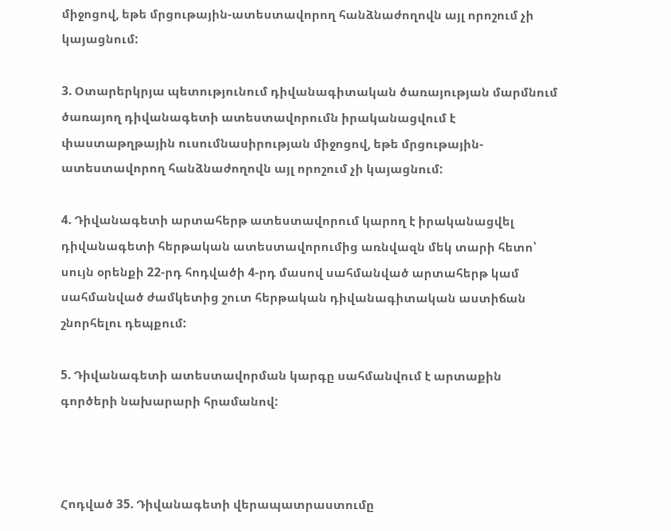միջոցով, եթե մրցութային-ատեստավորող հանձնաժողովն այլ որոշում չի կայացնում:

3. Օտարերկրյա պետությունում դիվանագիտական ծառայության մարմնում ծառայող դիվանագետի ատեստավորումն իրականացվում է փաստաթղթային ուսումնասիրության միջոցով, եթե մրցութային-ատեստավորող հանձնաժողովն այլ որոշում չի կայացնում:

4. Դիվանագետի արտահերթ ատեստավորում կարող է իրականացվել դիվանագետի հերթական ատեստավորումից առնվազն մեկ տարի հետո՝ սույն օրենքի 22-րդ հոդվածի 4-րդ մասով սահմանված արտահերթ կամ սահմանված ժամկետից շուտ հերթական դիվանագիտական աստիճան շնորհելու դեպքում:

5. Դիվանագետի ատեստավորման կարգը սահմանվում է արտաքին գործերի նախարարի հրամանով:



Հոդված 35. Դիվանագետի վերապատրաստումը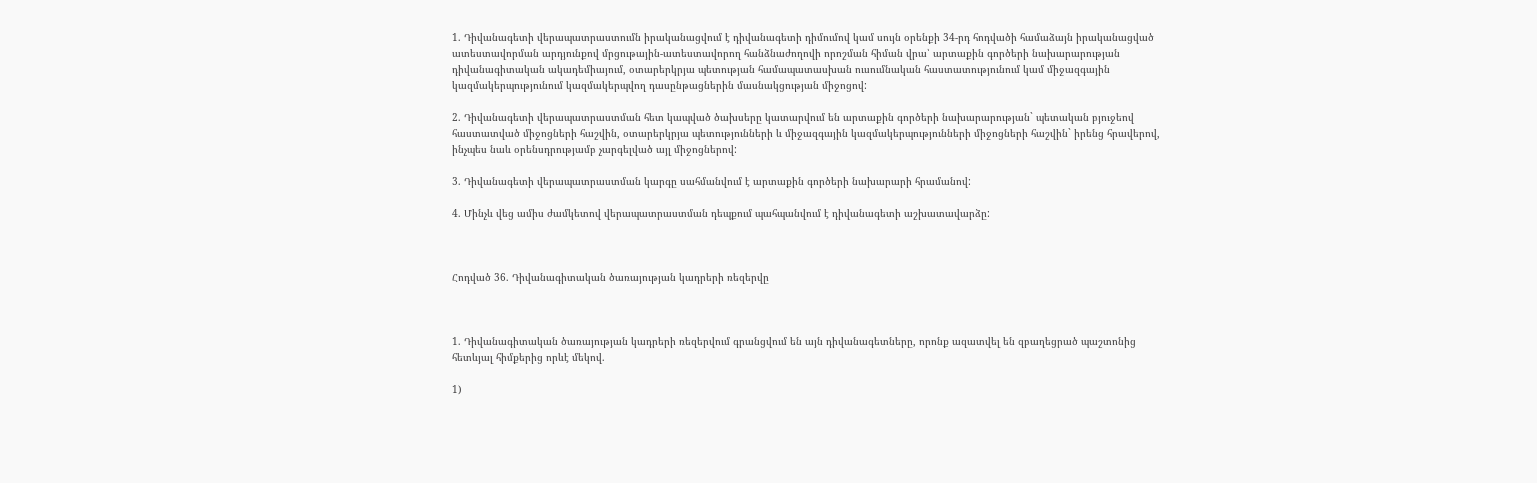1. Դիվանագետի վերապատրաստումն իրականացվում է դիվանագետի դիմումով կամ սույն օրենքի 34-րդ հոդվածի համաձայն իրականացված ատեստավորման արդյունքով մրցութային-ատեստավորող հանձնաժողովի որոշման հիման վրա՝ արտաքին գործերի նախարարության դիվանագիտական ակադեմիայում, օտարերկրյա պետության համապատասխան ուսումնական հաստատությունում կամ միջազգային կազմակերպությունում կազմակերպվող դասընթացներին մասնակցության միջոցով:

2. Դիվանագետի վերապատրաստման հետ կապված ծախսերը կատարվում են արտաքին գործերի նախարարության` պետական բյուջեով հաստատված միջոցների հաշվին, օտարերկրյա պետությունների և միջազգային կազմակերպությունների միջոցների հաշվին` իրենց հրավերով, ինչպես նաև օրենսդրությամբ չարգելված այլ միջոցներով:

3. Դիվանագետի վերապատրաստման կարգը սահմանվում է արտաքին գործերի նախարարի հրամանով:

4. Մինչև վեց ամիս ժամկետով վերապատրաստման դեպքում պահպանվում է դիվանագետի աշխատավարձը:



Հոդված 36. Դիվանագիտական ծառայության կադրերի ռեզերվը



1. Դիվանագիտական ծառայության կադրերի ռեզերվում գրանցվում են այն դիվանագետները, որոնք ազատվել են զբաղեցրած պաշտոնից հետևյալ հիմքերից որևէ մեկով.

1)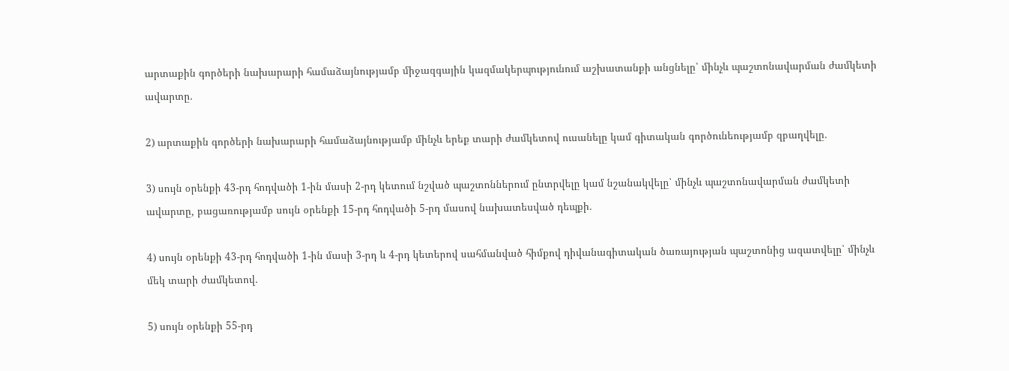արտաքին գործերի նախարարի համաձայնությամբ միջազգային կազմակերպությունում աշխատանքի անցնելը՝ մինչև պաշտոնավարման ժամկետի ավարտը.

2) արտաքին գործերի նախարարի համաձայնությամբ մինչև երեք տարի ժամկետով ուսանելը կամ գիտական գործունեությամբ զբաղվելը.

3) սույն օրենքի 43-րդ հոդվածի 1-ին մասի 2-րդ կետում նշված պաշտոններում ընտրվելը կամ նշանակվելը՝ մինչև պաշտոնավարման ժամկետի ավարտը, բացառությամբ սույն օրենքի 15-րդ հոդվածի 5-րդ մասով նախատեսված դեպքի.

4) սույն օրենքի 43-րդ հոդվածի 1-ին մասի 3-րդ և 4-րդ կետերով սահմանված հիմքով դիվանագիտական ծառայության պաշտոնից ազատվելը՝ մինչև մեկ տարի ժամկետով.

5) սույն օրենքի 55-րդ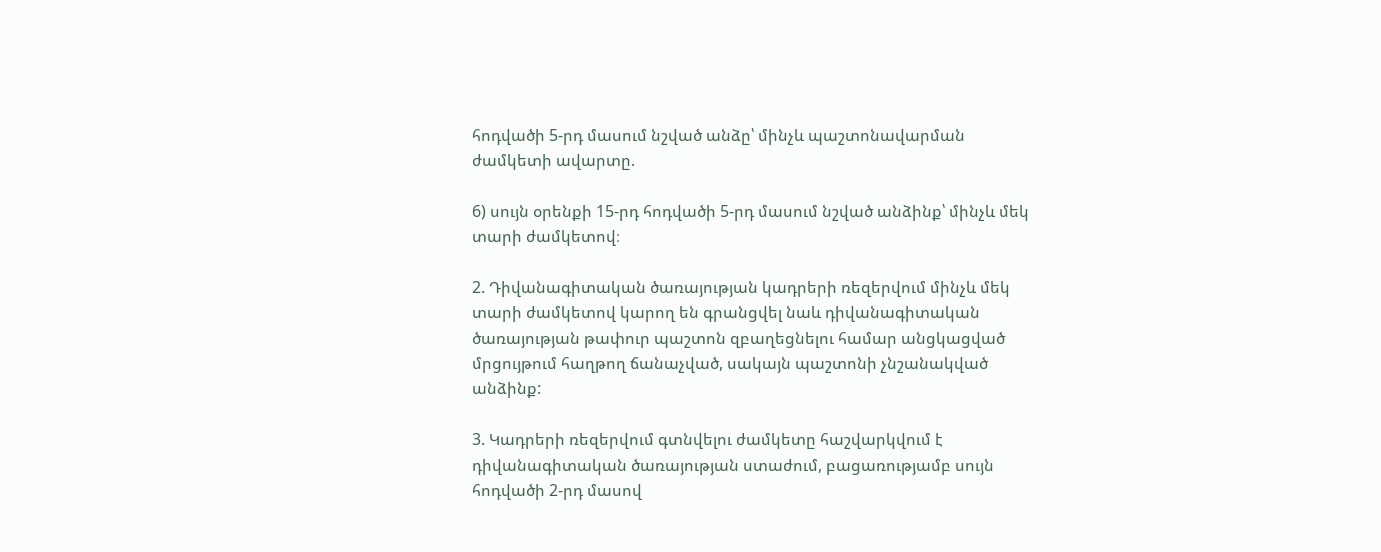հոդվածի 5-րդ մասում նշված անձը՝ մինչև պաշտոնավարման ժամկետի ավարտը.

6) սույն օրենքի 15-րդ հոդվածի 5-րդ մասում նշված անձինք՝ մինչև մեկ տարի ժամկետով։

2. Դիվանագիտական ծառայության կադրերի ռեզերվում մինչև մեկ տարի ժամկետով կարող են գրանցվել նաև դիվանագիտական ծառայության թափուր պաշտոն զբաղեցնելու համար անցկացված մրցույթում հաղթող ճանաչված, սակայն պաշտոնի չնշանակված անձինք:

3. Կադրերի ռեզերվում գտնվելու ժամկետը հաշվարկվում է դիվանագիտական ծառայության ստաժում, բացառությամբ սույն հոդվածի 2-րդ մասով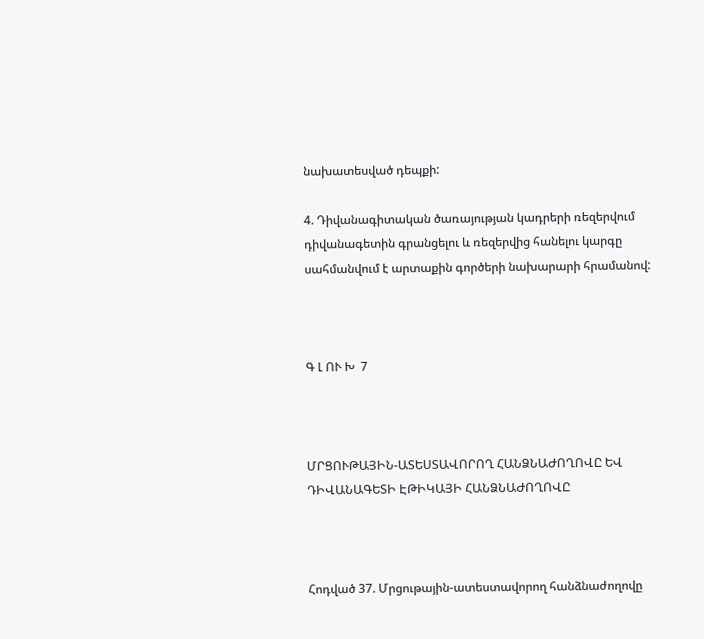նախատեսված դեպքի:

4. Դիվանագիտական ծառայության կադրերի ռեզերվում դիվանագետին գրանցելու և ռեզերվից հանելու կարգը սահմանվում է արտաքին գործերի նախարարի հրամանով:



Գ Լ ՈՒ Խ  7



ՄՐՑՈՒԹԱՅԻՆ-ԱՏԵՍՏԱՎՈՐՈՂ ՀԱՆՁՆԱԺՈՂՈՎԸ ԵՎ ԴԻՎԱՆԱԳԵՏԻ ԷԹԻԿԱՅԻ ՀԱՆՁՆԱԺՈՂՈՎԸ



Հոդված 37. Մրցութային-ատեստավորող հանձնաժողովը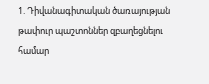1. Դիվանագիտական ծառայության թափուր պաշտոններ զբաղեցնելու համար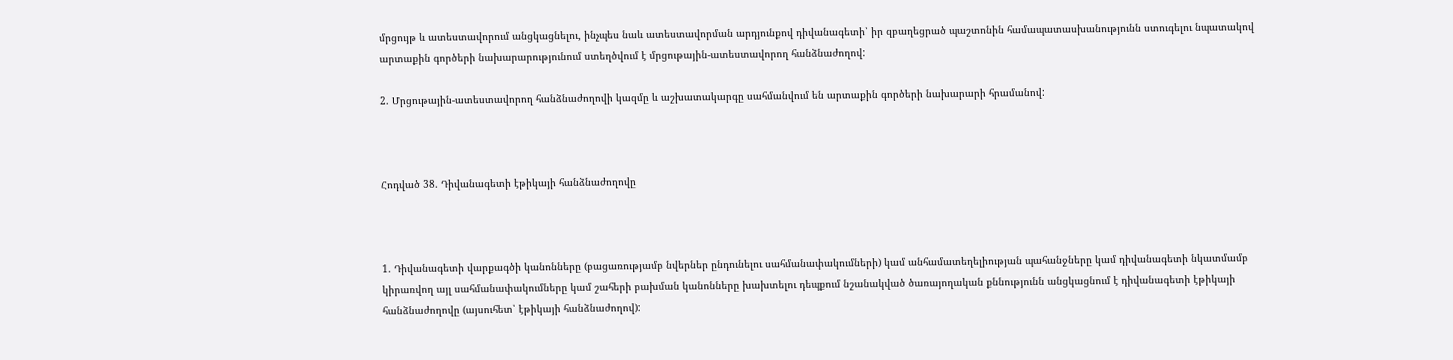մրցույթ և ատեստավորում անցկացնելու, ինչպես նաև ատեստավորման արդյունքով դիվանագետի՝ իր զբաղեցրած պաշտոնին համապատասխանությունն ստուգելու նպատակով արտաքին գործերի նախարարությունում ստեղծվում է մրցութային-ատեստավորող հանձնաժողով:

2. Մրցութային-ատեստավորող հանձնաժողովի կազմը և աշխատակարգը սահմանվում են արտաքին գործերի նախարարի հրամանով:



Հոդված 38. Դիվանագետի էթիկայի հանձնաժողովը



1. Դիվանագետի վարքագծի կանոնները (բացառությամբ նվերներ ընդունելու սահմանափակումների) կամ անհամատեղելիության պահանջները կամ դիվանագետի նկատմամբ կիրառվող այլ սահմանափակումները կամ շահերի բախման կանոնները խախտելու դեպքում նշանակված ծառայողական քննությունն անցկացնում է դիվանագետի էթիկայի հանձնաժողովը (այսուհետ՝ էթիկայի հանձնաժողով):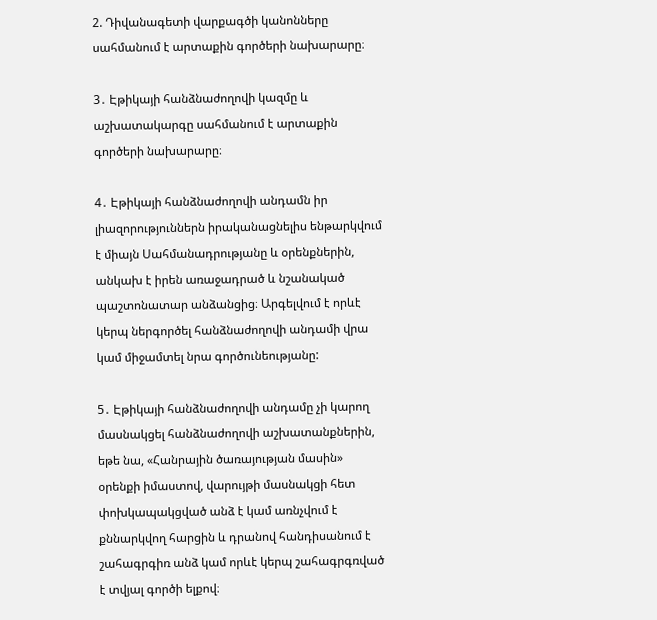2. Դիվանագետի վարքագծի կանոնները սահմանում է արտաքին գործերի նախարարը։

3․ Էթիկայի հանձնաժողովի կազմը և աշխատակարգը սահմանում է արտաքին գործերի նախարարը։

4․ Էթիկայի հանձնաժողովի անդամն իր լիազորություններն իրականացնելիս ենթարկվում է միայն Սահմանադրությանը և օրենքներին, անկախ է իրեն առաջադրած և նշանակած պաշտոնատար անձանցից։ Արգելվում է որևէ կերպ ներգործել հանձնաժողովի անդամի վրա կամ միջամտել նրա գործունեությանը:

5․ Էթիկայի հանձնաժողովի անդամը չի կարող մասնակցել հանձնաժողովի աշխատանքներին, եթե նա, «Հանրային ծառայության մասին» օրենքի իմաստով, վարույթի մասնակցի հետ փոխկապակցված անձ է կամ առնչվում է քննարկվող հարցին և դրանով հանդիսանում է շահագրգիռ անձ կամ որևէ կերպ շահագրգռված է տվյալ գործի ելքով։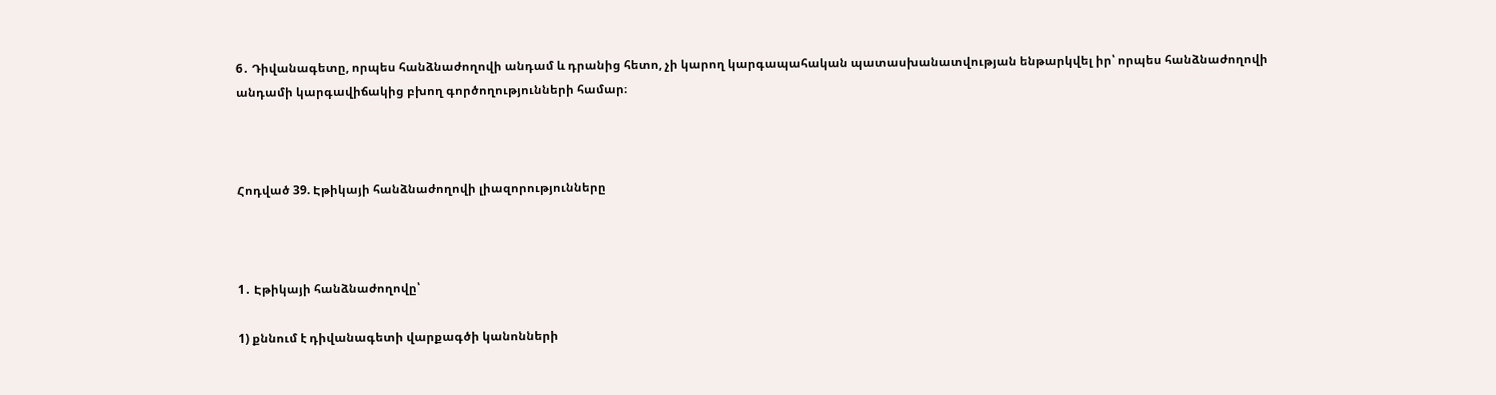6․ Դիվանագետը, որպես հանձնաժողովի անդամ և դրանից հետո, չի կարող կարգապահական պատասխանատվության ենթարկվել իր՝ որպես հանձնաժողովի անդամի կարգավիճակից բխող գործողությունների համար։



Հոդված 39. Էթիկայի հանձնաժողովի լիազորությունները



1․ Էթիկայի հանձնաժողովը՝

1) քննում է դիվանագետի վարքագծի կանոնների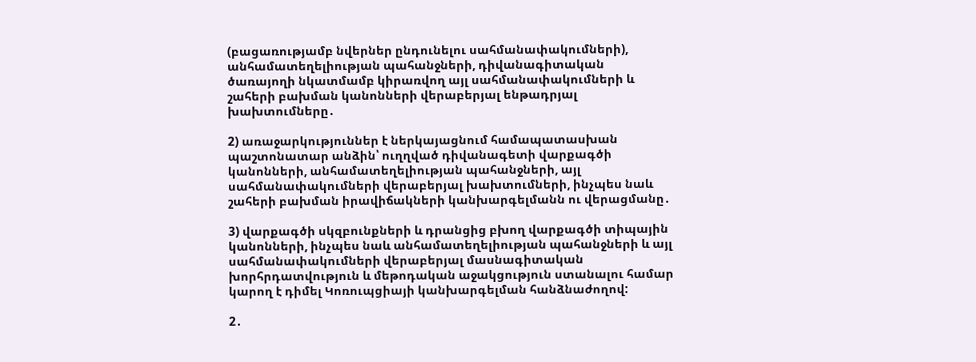(բացառությամբ նվերներ ընդունելու սահմանափակումների), անհամատեղելիության պահանջների, դիվանագիտական ծառայողի նկատմամբ կիրառվող այլ սահմանափակումների և շահերի բախման կանոնների վերաբերյալ ենթադրյալ խախտումները․

2) առաջարկություններ է ներկայացնում համապատասխան պաշտոնատար անձին՝ ուղղված դիվանագետի վարքագծի կանոնների, անհամատեղելիության պահանջների, այլ սահմանափակումների վերաբերյալ խախտումների, ինչպես նաև շահերի բախման իրավիճակների կանխարգելմանն ու վերացմանը․

3) վարքագծի սկզբունքների և դրանցից բխող վարքագծի տիպային կանոնների, ինչպես նաև անհամատեղելիության պահանջների և այլ սահմանափակումների վերաբերյալ մասնագիտական խորհրդատվություն և մեթոդական աջակցություն ստանալու համար կարող է դիմել Կոռուպցիայի կանխարգելման հանձնաժողով:

2․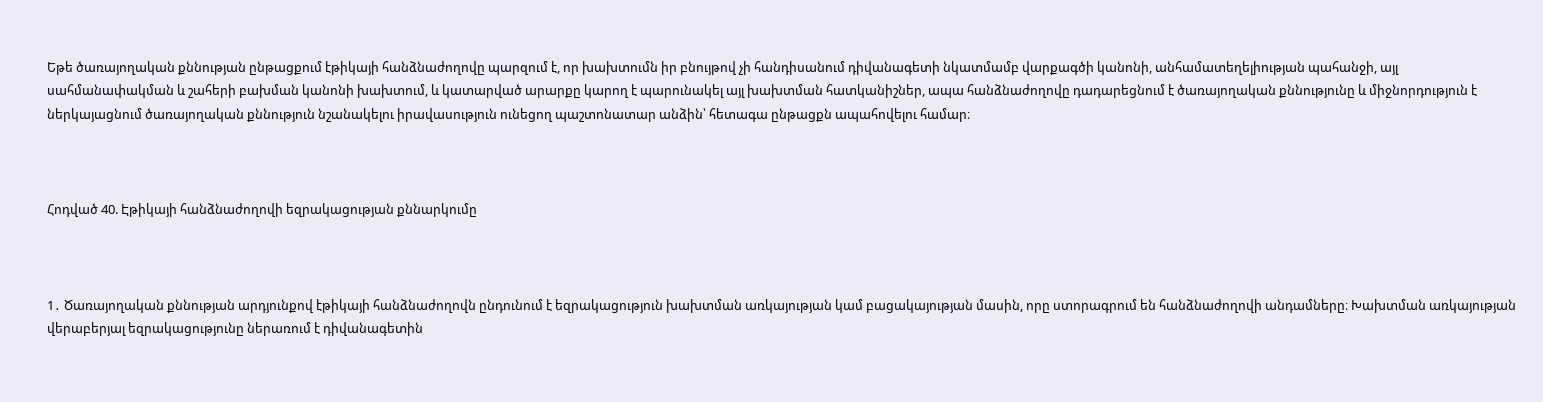Եթե ծառայողական քննության ընթացքում էթիկայի հանձնաժողովը պարզում է, որ խախտումն իր բնույթով չի հանդիսանում դիվանագետի նկատմամբ վարքագծի կանոնի, անհամատեղելիության պահանջի, այլ սահմանափակման և շահերի բախման կանոնի խախտում, և կատարված արարքը կարող է պարունակել այլ խախտման հատկանիշներ, ապա հանձնաժողովը դադարեցնում է ծառայողական քննությունը և միջնորդություն է ներկայացնում ծառայողական քննություն նշանակելու իրավասություն ունեցող պաշտոնատար անձին՝ հետագա ընթացքն ապահովելու համար։



Հոդված 40. Էթիկայի հանձնաժողովի եզրակացության քննարկումը



1․ Ծառայողական քննության արդյունքով էթիկայի հանձնաժողովն ընդունում է եզրակացություն խախտման առկայության կամ բացակայության մասին, որը ստորագրում են հանձնաժողովի անդամները։ Խախտման առկայության վերաբերյալ եզրակացությունը ներառում է դիվանագետին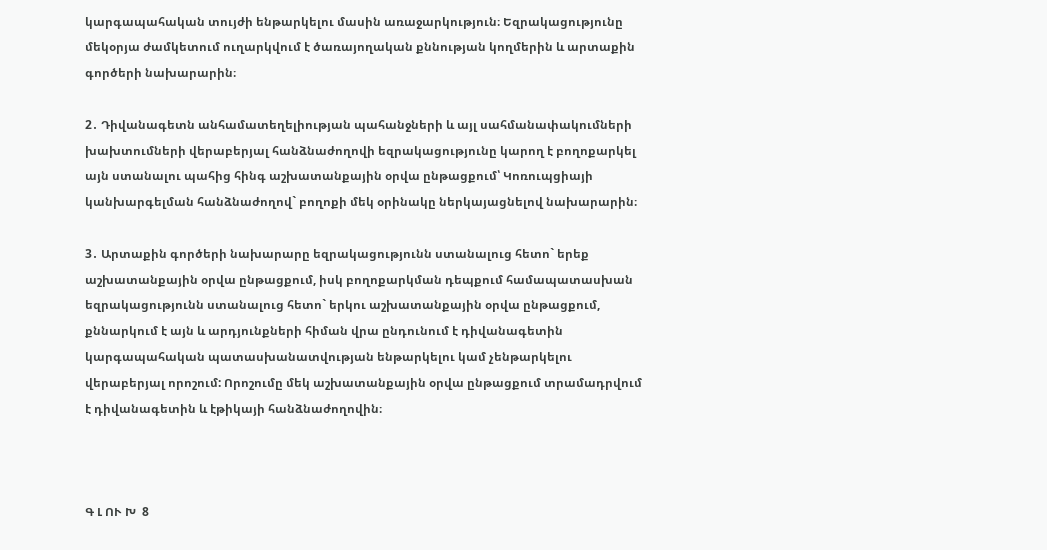կարգապահական տույժի ենթարկելու մասին առաջարկություն։ Եզրակացությունը մեկօրյա ժամկետում ուղարկվում է ծառայողական քննության կողմերին և արտաքին գործերի նախարարին։

2․ Դիվանագետն անհամատեղելիության պահանջների և այլ սահմանափակումների խախտումների վերաբերյալ հանձնաժողովի եզրակացությունը կարող է բողոքարկել այն ստանալու պահից հինգ աշխատանքային օրվա ընթացքում՝ Կոռուպցիայի կանխարգելման հանձնաժողով` բողոքի մեկ օրինակը ներկայացնելով նախարարին։

3․ Արտաքին գործերի նախարարը եզրակացությունն ստանալուց հետո` երեք աշխատանքային օրվա ընթացքում, իսկ բողոքարկման դեպքում համապատասխան եզրակացությունն ստանալուց հետո` երկու աշխատանքային օրվա ընթացքում, քննարկում է այն և արդյունքների հիման վրա ընդունում է դիվանագետին կարգապահական պատասխանատվության ենթարկելու կամ չենթարկելու վերաբերյալ որոշում: Որոշումը մեկ աշխատանքային օրվա ընթացքում տրամադրվում է դիվանագետին և էթիկայի հանձնաժողովին։



Գ Լ ՈՒ Խ  8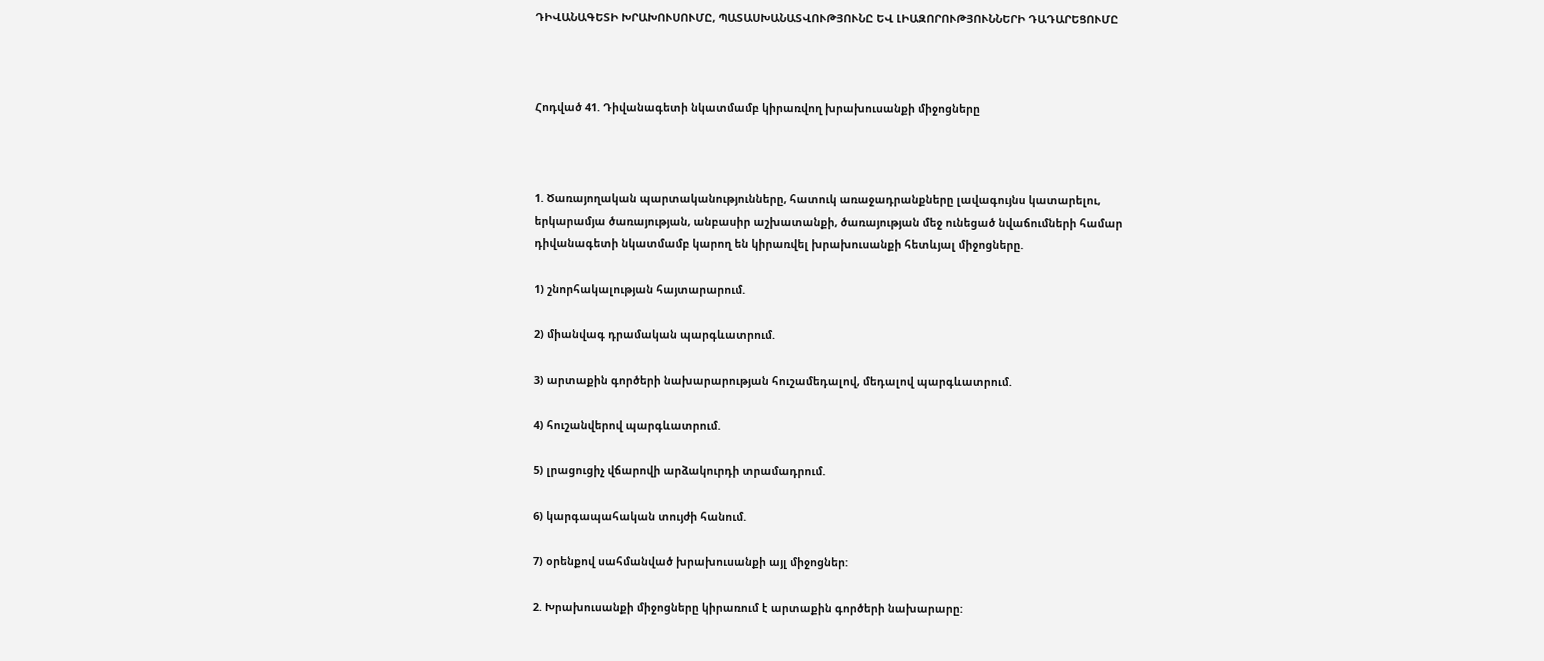ԴԻՎԱՆԱԳԵՏԻ ԽՐԱԽՈՒՍՈՒՄԸ, ՊԱՏԱՍԽԱՆԱՏՎՈՒԹՅՈՒՆԸ ԵՎ ԼԻԱԶՈՐՈՒԹՅՈՒՆՆԵՐԻ ԴԱԴԱՐԵՑՈՒՄԸ



Հոդված 41. Դիվանագետի նկատմամբ կիրառվող խրախուսանքի միջոցները



1. Ծառայողական պարտականությունները, հատուկ առաջադրանքները լավագույնս կատարելու, երկարամյա ծառայության, անբասիր աշխատանքի, ծառայության մեջ ունեցած նվաճումների համար դիվանագետի նկատմամբ կարող են կիրառվել խրախուսանքի հետևյալ միջոցները.

1) շնորհակալության հայտարարում.

2) միանվագ դրամական պարգևատրում.

3) արտաքին գործերի նախարարության հուշամեդալով, մեդալով պարգևատրում.

4) հուշանվերով պարգևատրում.

5) լրացուցիչ վճարովի արձակուրդի տրամադրում.

6) կարգապահական տույժի հանում.

7) օրենքով սահմանված խրախուսանքի այլ միջոցներ:

2. Խրախուսանքի միջոցները կիրառում է արտաքին գործերի նախարարը: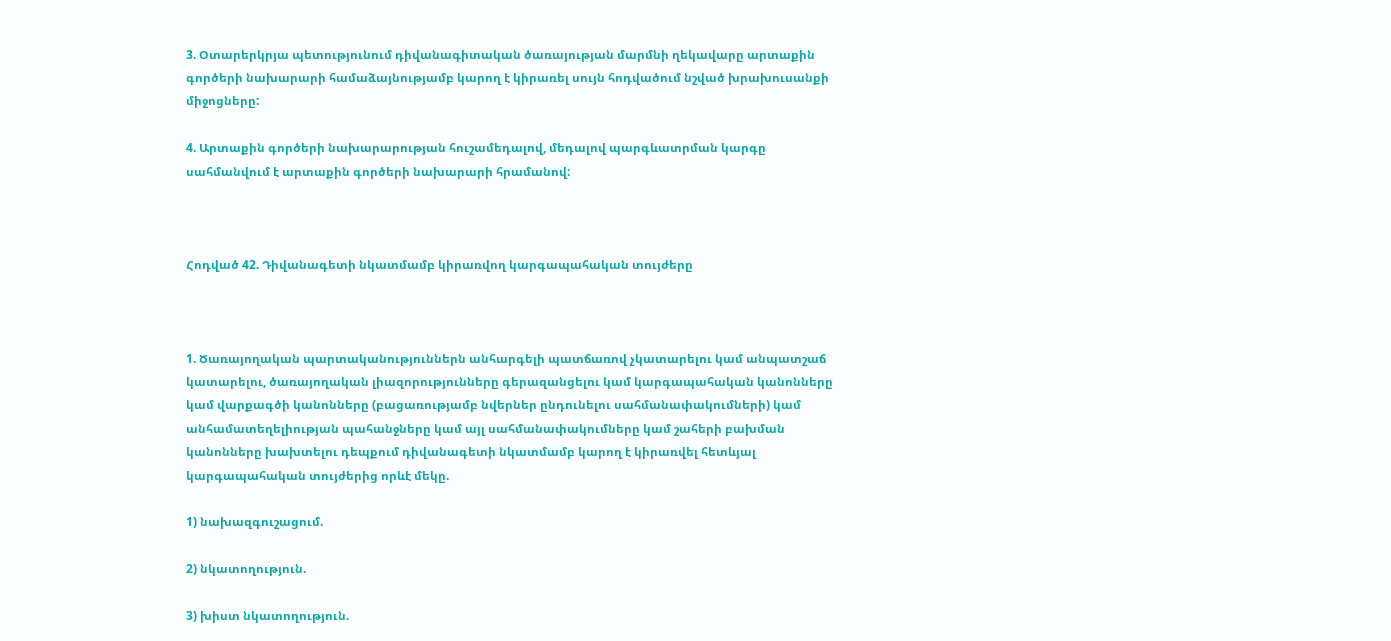3. Օտարերկրյա պետությունում դիվանագիտական ծառայության մարմնի ղեկավարը արտաքին գործերի նախարարի համաձայնությամբ կարող է կիրառել սույն հոդվածում նշված խրախուսանքի միջոցները:

4. Արտաքին գործերի նախարարության հուշամեդալով, մեդալով պարգևատրման կարգը սահմանվում է արտաքին գործերի նախարարի հրամանով:



Հոդված 42. Դիվանագետի նկատմամբ կիրառվող կարգապահական տույժերը



1. Ծառայողական պարտականություններն անհարգելի պատճառով չկատարելու կամ անպատշաճ կատարելու, ծառայողական լիազորությունները գերազանցելու կամ կարգապահական կանոնները կամ վարքագծի կանոնները (բացառությամբ նվերներ ընդունելու սահմանափակումների) կամ անհամատեղելիության պահանջները կամ այլ սահմանափակումները կամ շահերի բախման կանոնները խախտելու դեպքում դիվանագետի նկատմամբ կարող է կիրառվել հետևյալ կարգապահական տույժերից որևէ մեկը.

1) նախազգուշացում.

2) նկատողություն.

3) խիստ նկատողություն.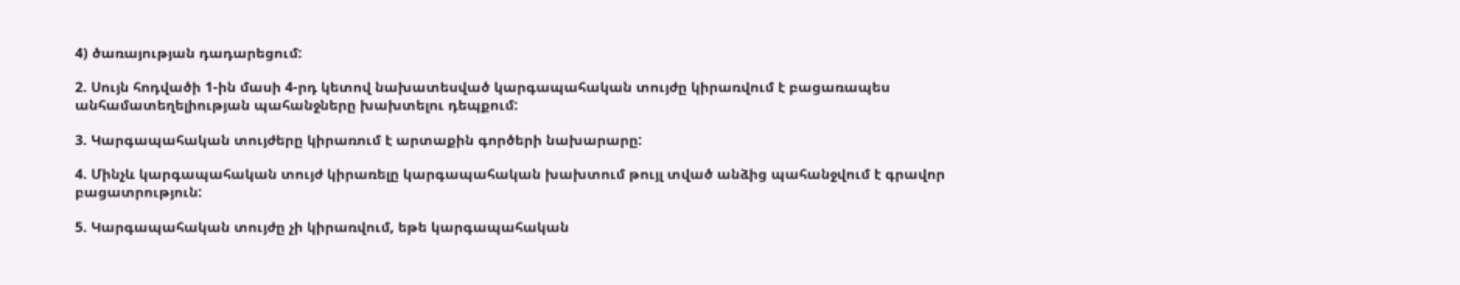4) ծառայության դադարեցում:

2. Սույն հոդվածի 1-ին մասի 4-րդ կետով նախատեսված կարգապահական տույժը կիրառվում է բացառապես անհամատեղելիության պահանջները խախտելու դեպքում:

3. Կարգապահական տույժերը կիրառում է արտաքին գործերի նախարարը:

4. Մինչև կարգապահական տույժ կիրառելը կարգապահական խախտում թույլ տված անձից պահանջվում է գրավոր բացատրություն:

5. Կարգապահական տույժը չի կիրառվում, եթե կարգապահական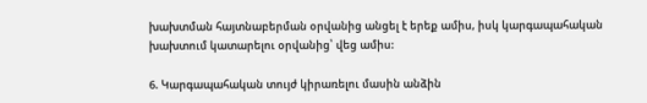խախտման հայտնաբերման օրվանից անցել է երեք ամիս, իսկ կարգապահական խախտում կատարելու օրվանից՝ վեց ամիս:

6. Կարգապահական տույժ կիրառելու մասին անձին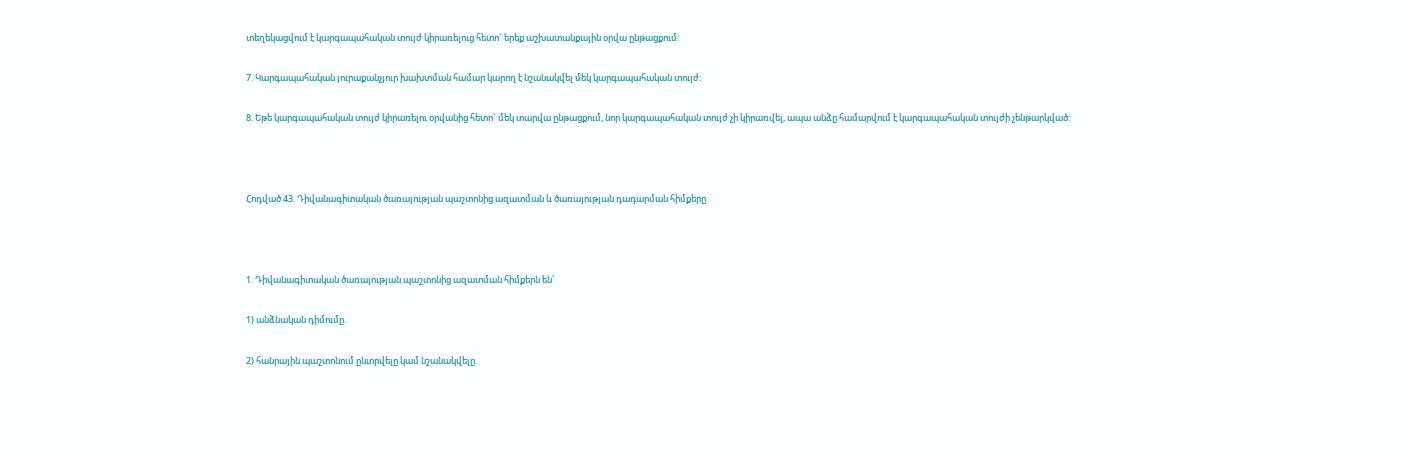տեղեկացվում է կարգապահական տույժ կիրառելուց հետո` երեք աշխատանքային օրվա ընթացքում:

7. Կարգապահական յուրաքանչյուր խախտման համար կարող է նշանակվել մեկ կարգապահական տույժ:

8. Եթե կարգապահական տույժ կիրառելու օրվանից հետո` մեկ տարվա ընթացքում, նոր կարգապահական տույժ չի կիրառվել, ապա անձը համարվում է կարգապահական տույժի չենթարկված:



Հոդված 43. Դիվանագիտական ծառայության պաշտոնից ազատման և ծառայության դադարման հիմքերը



1. Դիվանագիտական ծառայության պաշտոնից ազատման հիմքերն են՝

1) անձնական դիմումը.

2) հանրային պաշտոնում ընտրվելը կամ նշանակվելը.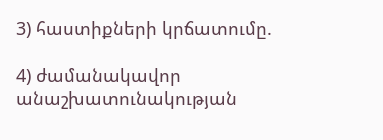3) հաստիքների կրճատումը.

4) ժամանակավոր անաշխատունակության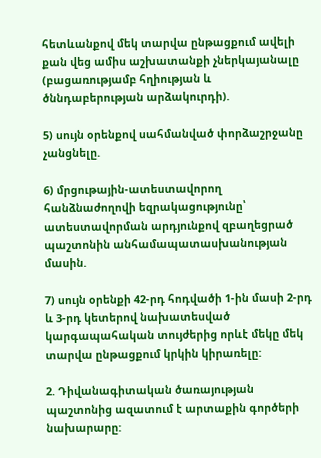հետևանքով մեկ տարվա ընթացքում ավելի քան վեց ամիս աշխատանքի չներկայանալը (բացառությամբ հղիության և ծննդաբերության արձակուրդի).

5) սույն օրենքով սահմանված փորձաշրջանը չանցնելը.

6) մրցութային-ատեստավորող հանձնաժողովի եզրակացությունը՝ ատեստավորման արդյունքով զբաղեցրած պաշտոնին անհամապատասխանության մասին.

7) սույն օրենքի 42-րդ հոդվածի 1-ին մասի 2-րդ և 3-րդ կետերով նախատեսված կարգապահական տույժերից որևէ մեկը մեկ տարվա ընթացքում կրկին կիրառելը:

2. Դիվանագիտական ծառայության պաշտոնից ազատում է արտաքին գործերի նախարարը: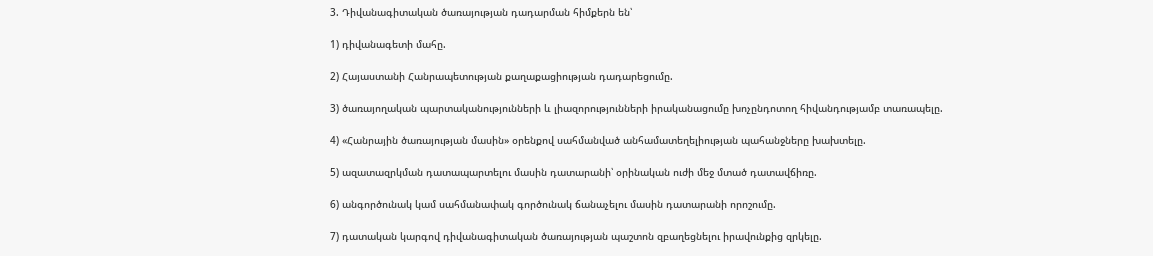3. Դիվանագիտական ծառայության դադարման հիմքերն են՝

1) դիվանագետի մահը.

2) Հայաստանի Հանրապետության քաղաքացիության դադարեցումը.

3) ծառայողական պարտականությունների և լիազորությունների իրականացումը խոչընդոտող հիվանդությամբ տառապելը.

4) «Հանրային ծառայության մասին» օրենքով սահմանված անհամատեղելիության պահանջները խախտելը.

5) ազատազրկման դատապարտելու մասին դատարանի՝ օրինական ուժի մեջ մտած դատավճիռը.

6) անգործունակ կամ սահմանափակ գործունակ ճանաչելու մասին դատարանի որոշումը.

7) դատական կարգով դիվանագիտական ծառայության պաշտոն զբաղեցնելու իրավունքից զրկելը.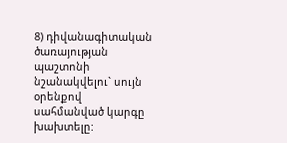8) դիվանագիտական ծառայության պաշտոնի նշանակվելու` սույն օրենքով սահմանված կարգը խախտելը: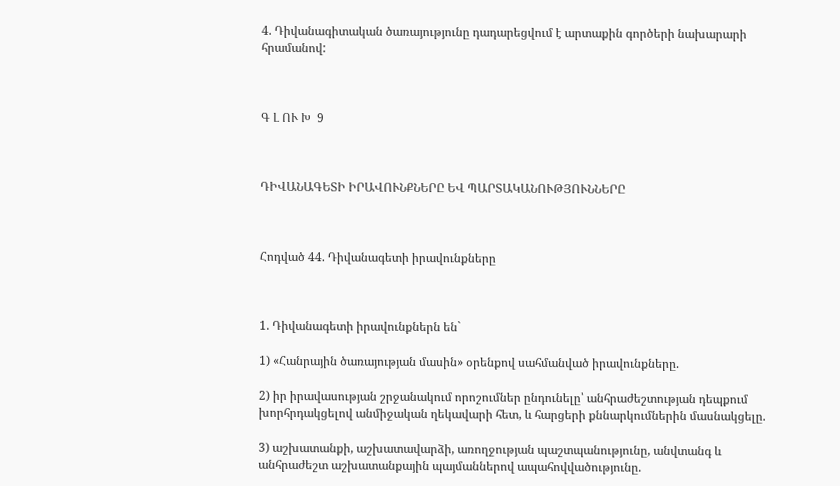4. Դիվանագիտական ծառայությունը դադարեցվում է արտաքին գործերի նախարարի հրամանով:



Գ Լ ՈՒ Խ  9



ԴԻՎԱՆԱԳԵՏԻ ԻՐԱՎՈՒՆՔՆԵՐԸ ԵՎ ՊԱՐՏԱԿԱՆՈՒԹՅՈՒՆՆԵՐԸ



Հոդված 44. Դիվանագետի իրավունքները



1. Դիվանագետի իրավունքներն են`

1) «Հանրային ծառայության մասին» օրենքով սահմանված իրավունքները.

2) իր իրավասության շրջանակում որոշումներ ընդունելը՝ անհրաժեշտության դեպքում խորհրդակցելով անմիջական ղեկավարի հետ, և հարցերի քննարկումներին մասնակցելը.

3) աշխատանքի, աշխատավարձի, առողջության պաշտպանությունը, անվտանգ և անհրաժեշտ աշխատանքային պայմաններով ապահովվածությունը.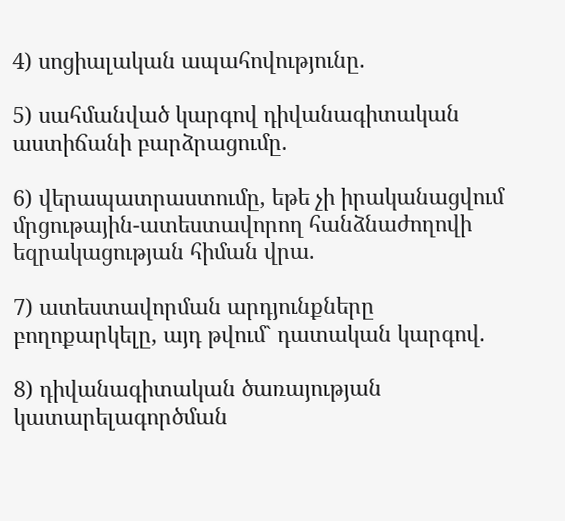4) սոցիալական ապահովությունը.

5) սահմանված կարգով դիվանագիտական աստիճանի բարձրացումը.

6) վերապատրաստումը, եթե չի իրականացվում մրցութային-ատեստավորող հանձնաժողովի եզրակացության հիման վրա.

7) ատեստավորման արդյունքները բողոքարկելը, այդ թվում` դատական կարգով.

8) դիվանագիտական ծառայության կատարելագործման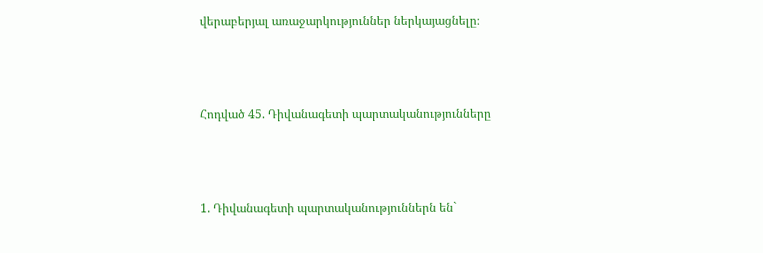վերաբերյալ առաջարկություններ ներկայացնելը։



Հոդված 45. Դիվանագետի պարտականությունները



1. Դիվանագետի պարտականություններն են`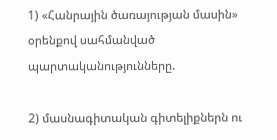1) «Հանրային ծառայության մասին» օրենքով սահմանված պարտականությունները.

2) մասնագիտական գիտելիքներն ու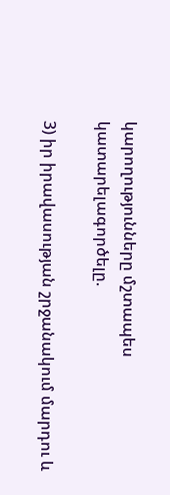կարողությունները մշտապես կատարելագործելը.

3) իր իրավասության շրջանակում մարդու և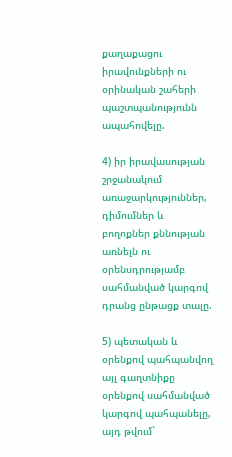քաղաքացու իրավունքների ու օրինական շահերի պաշտպանությունն ապահովելը.

4) իր իրավասության շրջանակում առաջարկություններ, դիմումներ և բողոքներ քննության առնելն ու օրենսդրությամբ սահմանված կարգով դրանց ընթացք տալը.

5) պետական և օրենքով պահպանվող այլ գաղտնիքը օրենքով սահմանված կարգով պահպանելը, այդ թվում`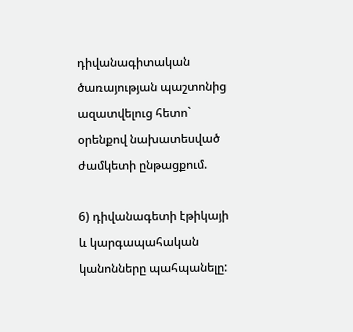դիվանագիտական ծառայության պաշտոնից ազատվելուց հետո` օրենքով նախատեսված ժամկետի ընթացքում.

6) դիվանագետի էթիկայի և կարգապահական կանոնները պահպանելը: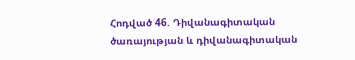Հոդված 46. Դիվանագիտական ծառայության և դիվանագիտական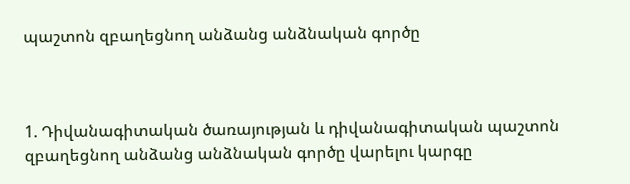պաշտոն զբաղեցնող անձանց անձնական գործը



1. Դիվանագիտական ծառայության և դիվանագիտական պաշտոն զբաղեցնող անձանց անձնական գործը վարելու կարգը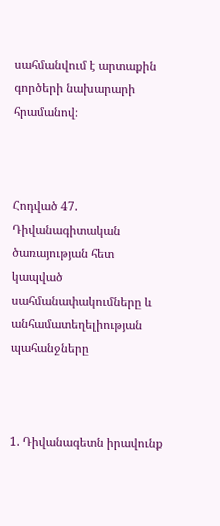սահմանվում է արտաքին գործերի նախարարի հրամանով։



Հոդված 47. Դիվանագիտական ծառայության հետ կապված սահմանափակումները և անհամատեղելիության պահանջները



1. Դիվանագետն իրավունք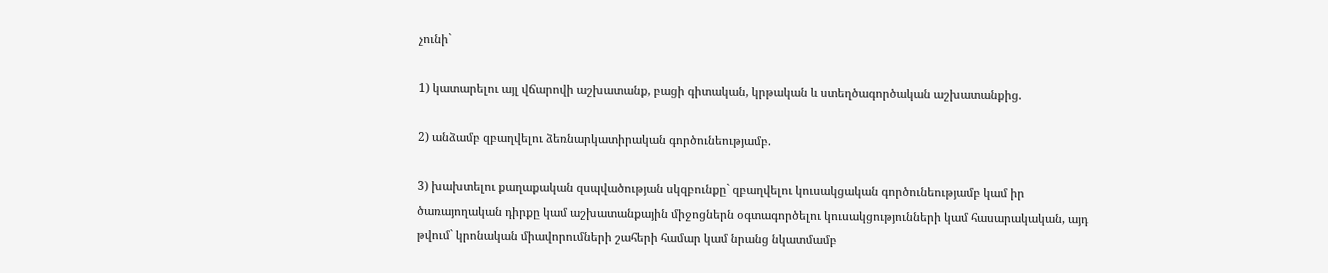չունի`

1) կատարելու այլ վճարովի աշխատանք, բացի գիտական, կրթական և ստեղծագործական աշխատանքից.

2) անձամբ զբաղվելու ձեռնարկատիրական գործունեությամբ.

3) խախտելու քաղաքական զսպվածության սկզբունքը` զբաղվելու կուսակցական գործունեությամբ կամ իր ծառայողական դիրքը կամ աշխատանքային միջոցներն օգտագործելու կուսակցությունների կամ հասարակական, այդ թվում` կրոնական միավորումների շահերի համար կամ նրանց նկատմամբ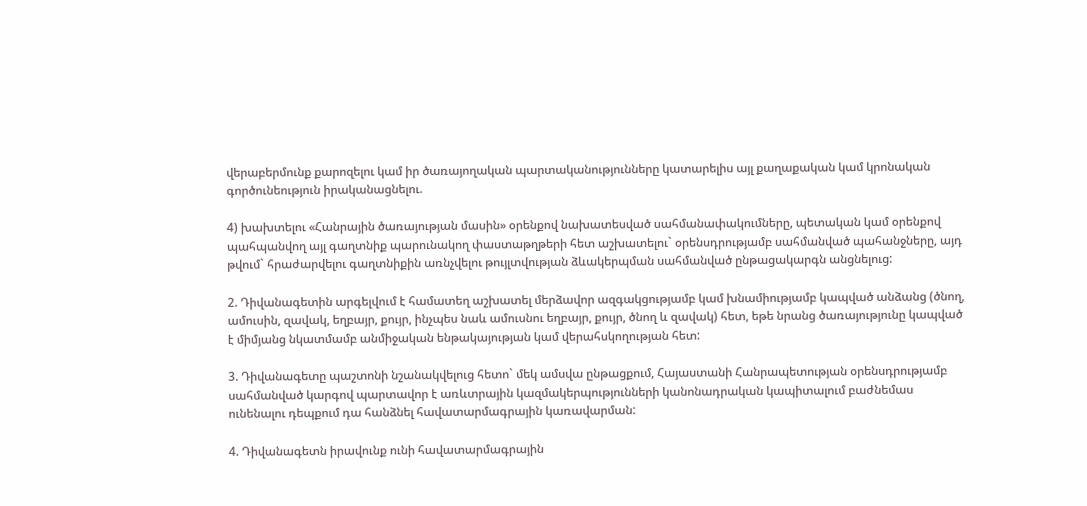վերաբերմունք քարոզելու կամ իր ծառայողական պարտականությունները կատարելիս այլ քաղաքական կամ կրոնական գործունեություն իրականացնելու.

4) խախտելու «Հանրային ծառայության մասին» օրենքով նախատեսված սահմանափակումները, պետական կամ օրենքով պահպանվող այլ գաղտնիք պարունակող փաստաթղթերի հետ աշխատելու` օրենսդրությամբ սահմանված պահանջները, այդ թվում` հրաժարվելու գաղտնիքին առնչվելու թույլտվության ձևակերպման սահմանված ընթացակարգն անցնելուց:

2. Դիվանագետին արգելվում է համատեղ աշխատել մերձավոր ազգակցությամբ կամ խնամիությամբ կապված անձանց (ծնող, ամուսին, զավակ, եղբայր, քույր, ինչպես նաև ամուսնու եղբայր, քույր, ծնող և զավակ) հետ, եթե նրանց ծառայությունը կապված է միմյանց նկատմամբ անմիջական ենթակայության կամ վերահսկողության հետ:

3. Դիվանագետը պաշտոնի նշանակվելուց հետո` մեկ ամսվա ընթացքում, Հայաստանի Հանրապետության օրենսդրությամբ սահմանված կարգով պարտավոր է առևտրային կազմակերպությունների կանոնադրական կապիտալում բաժնեմաս ունենալու դեպքում դա հանձնել հավատարմագրային կառավարման:

4. Դիվանագետն իրավունք ունի հավատարմագրային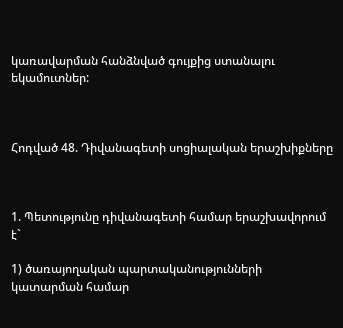կառավարման հանձնված գույքից ստանալու եկամուտներ:



Հոդված 48. Դիվանագետի սոցիալական երաշխիքները



1. Պետությունը դիվանագետի համար երաշխավորում է`

1) ծառայողական պարտականությունների կատարման համար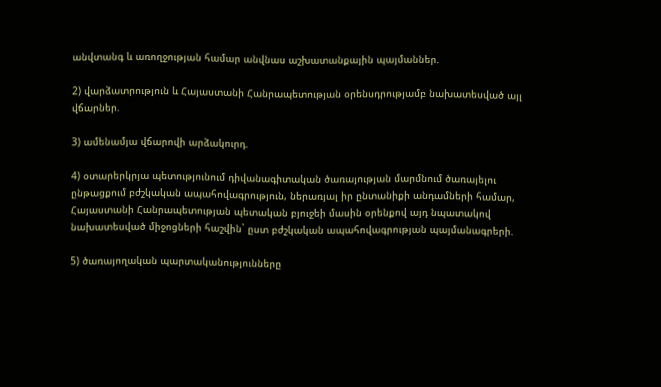անվտանգ և առողջության համար անվնաս աշխատանքային պայմաններ.

2) վարձատրություն և Հայաստանի Հանրապետության օրենսդրությամբ նախատեսված այլ վճարներ.

3) ամենամյա վճարովի արձակուրդ.

4) օտարերկրյա պետությունում դիվանագիտական ծառայության մարմնում ծառայելու ընթացքում բժշկական ապահովագրություն, ներառյալ իր ընտանիքի անդամների համար, Հայաստանի Հանրապետության պետական բյուջեի մասին օրենքով այդ նպատակով նախատեսված միջոցների հաշվին` ըստ բժշկական ապահովագրության պայմանագրերի.

5) ծառայողական պարտականությունները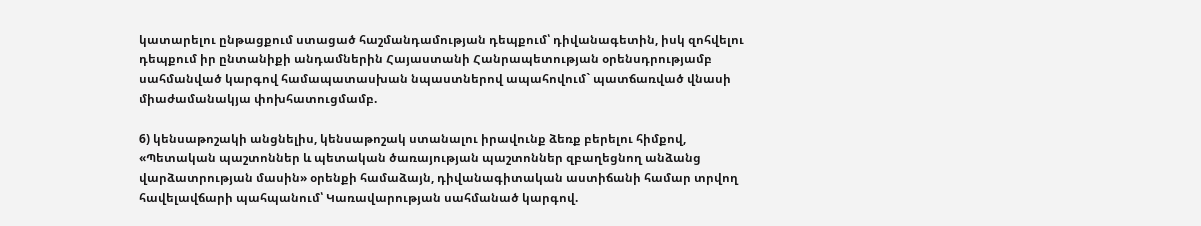կատարելու ընթացքում ստացած հաշմանդամության դեպքում՝ դիվանագետին, իսկ զոհվելու դեպքում իր ընտանիքի անդամներին Հայաստանի Հանրապետության օրենսդրությամբ սահմանված կարգով համապատասխան նպաստներով ապահովում` պատճառված վնասի միաժամանակյա փոխհատուցմամբ.

6) կենսաթոշակի անցնելիս, կենսաթոշակ ստանալու իրավունք ձեռք բերելու հիմքով, «Պետական պաշտոններ և պետական ծառայության պաշտոններ զբաղեցնող անձանց վարձատրության մասին» օրենքի համաձայն, դիվանագիտական աստիճանի համար տրվող հավելավճարի պահպանում՝ Կառավարության սահմանած կարգով.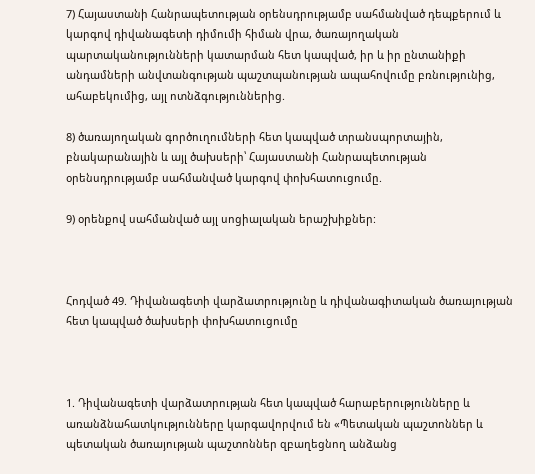7) Հայաստանի Հանրապետության օրենսդրությամբ սահմանված դեպքերում և կարգով դիվանագետի դիմումի հիման վրա, ծառայողական պարտականությունների կատարման հետ կապված, իր և իր ընտանիքի անդամների անվտանգության պաշտպանության ապահովումը բռնությունից, ահաբեկումից, այլ ոտնձգություններից.

8) ծառայողական գործուղումների հետ կապված տրանսպորտային, բնակարանային և այլ ծախսերի՝ Հայաստանի Հանրապետության օրենսդրությամբ սահմանված կարգով փոխհատուցումը.

9) օրենքով սահմանված այլ սոցիալական երաշխիքներ:



Հոդված 49. Դիվանագետի վարձատրությունը և դիվանագիտական ծառայության հետ կապված ծախսերի փոխհատուցումը



1. Դիվանագետի վարձատրության հետ կապված հարաբերությունները և առանձնահատկությունները կարգավորվում են «Պետական պաշտոններ և պետական ծառայության պաշտոններ զբաղեցնող անձանց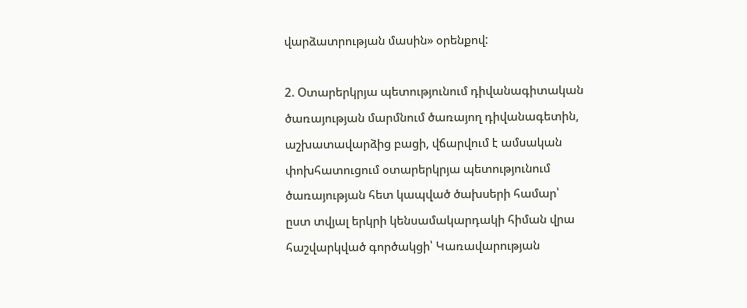վարձատրության մասին» օրենքով:

2. Օտարերկրյա պետությունում դիվանագիտական ծառայության մարմնում ծառայող դիվանագետին, աշխատավարձից բացի, վճարվում է ամսական փոխհատուցում օտարերկրյա պետությունում ծառայության հետ կապված ծախսերի համար՝ ըստ տվյալ երկրի կենսամակարդակի հիման վրա հաշվարկված գործակցի՝ Կառավարության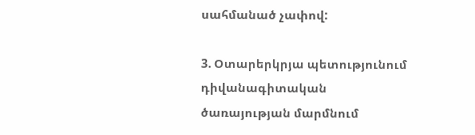սահմանած չափով:

3. Օտարերկրյա պետությունում դիվանագիտական ծառայության մարմնում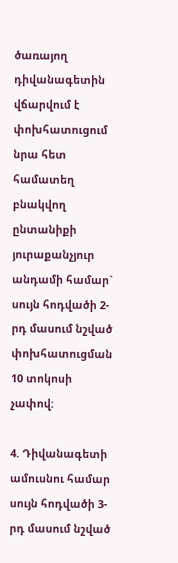ծառայող դիվանագետին վճարվում է փոխհատուցում նրա հետ համատեղ բնակվող ընտանիքի յուրաքանչյուր անդամի համար` սույն հոդվածի 2-րդ մասում նշված փոխհատուցման 10 տոկոսի չափով:

4. Դիվանագետի ամուսնու համար սույն հոդվածի 3-րդ մասում նշված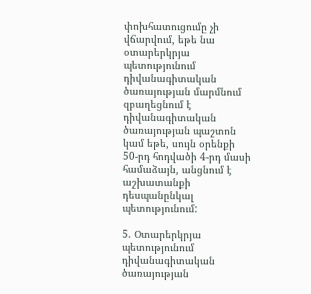փոխհատուցումը չի վճարվում, եթե նա օտարերկրյա պետությունում դիվանագիտական ծառայության մարմնում զբաղեցնում է դիվանագիտական ծառայության պաշտոն կամ եթե, սույն օրենքի 50-րդ հոդվածի 4-րդ մասի համաձայն, անցնում է աշխատանքի դեսպանընկալ պետությունում:

5. Օտարերկրյա պետությունում դիվանագիտական ծառայության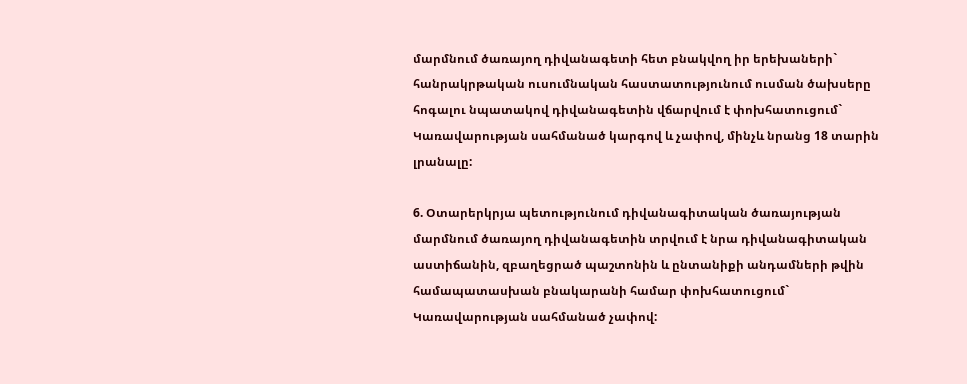մարմնում ծառայող դիվանագետի հետ բնակվող իր երեխաների` հանրակրթական ուսումնական հաստատությունում ուսման ծախսերը հոգալու նպատակով դիվանագետին վճարվում է փոխհատուցում` Կառավարության սահմանած կարգով և չափով, մինչև նրանց 18 տարին լրանալը:

6. Օտարերկրյա պետությունում դիվանագիտական ծառայության մարմնում ծառայող դիվանագետին տրվում է նրա դիվանագիտական աստիճանին, զբաղեցրած պաշտոնին և ընտանիքի անդամների թվին համապատասխան բնակարանի համար փոխհատուցում` Կառավարության սահմանած չափով: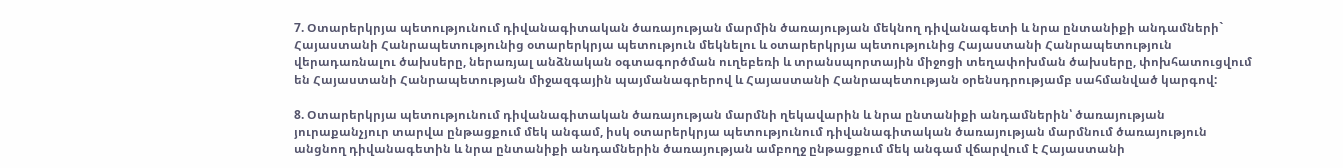7. Օտարերկրյա պետությունում դիվանագիտական ծառայության մարմին ծառայության մեկնող դիվանագետի և նրա ընտանիքի անդամների` Հայաստանի Հանրապետությունից օտարերկրյա պետություն մեկնելու և օտարերկրյա պետությունից Հայաստանի Հանրապետություն վերադառնալու ծախսերը, ներառյալ անձնական օգտագործման ուղեբեռի և տրանսպորտային միջոցի տեղափոխման ծախսերը, փոխհատուցվում են Հայաստանի Հանրապետության միջազգային պայմանագրերով և Հայաստանի Հանրապետության օրենսդրությամբ սահմանված կարգով:

8. Օտարերկրյա պետությունում դիվանագիտական ծառայության մարմնի ղեկավարին և նրա ընտանիքի անդամներին՝ ծառայության յուրաքանչյուր տարվա ընթացքում մեկ անգամ, իսկ օտարերկրյա պետությունում դիվանագիտական ծառայության մարմնում ծառայություն անցնող դիվանագետին և նրա ընտանիքի անդամներին ծառայության ամբողջ ընթացքում մեկ անգամ վճարվում է Հայաստանի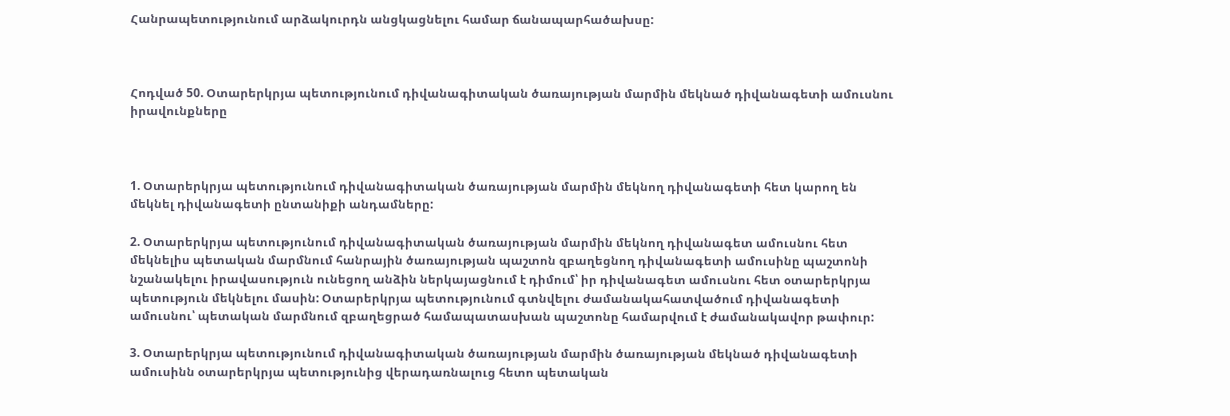Հանրապետությունում արձակուրդն անցկացնելու համար ճանապարհածախսը:



Հոդված 50. Օտարերկրյա պետությունում դիվանագիտական ծառայության մարմին մեկնած դիվանագետի ամուսնու իրավունքները



1. Օտարերկրյա պետությունում դիվանագիտական ծառայության մարմին մեկնող դիվանագետի հետ կարող են մեկնել դիվանագետի ընտանիքի անդամները:

2. Օտարերկրյա պետությունում դիվանագիտական ծառայության մարմին մեկնող դիվանագետ ամուսնու հետ մեկնելիս պետական մարմնում հանրային ծառայության պաշտոն զբաղեցնող դիվանագետի ամուսինը պաշտոնի նշանակելու իրավասություն ունեցող անձին ներկայացնում է դիմում՝ իր դիվանագետ ամուսնու հետ օտարերկրյա պետություն մեկնելու մասին: Օտարերկրյա պետությունում գտնվելու ժամանակահատվածում դիվանագետի ամուսնու՝ պետական մարմնում զբաղեցրած համապատասխան պաշտոնը համարվում է ժամանակավոր թափուր:

3. Օտարերկրյա պետությունում դիվանագիտական ծառայության մարմին ծառայության մեկնած դիվանագետի ամուսինն օտարերկրյա պետությունից վերադառնալուց հետո պետական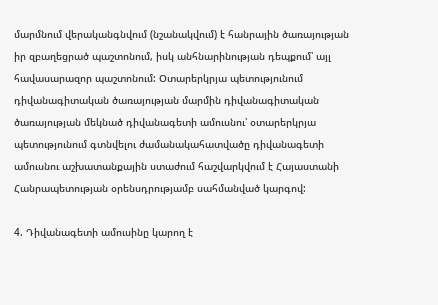մարմնում վերականգնվում (նշանակվում) է հանրային ծառայության իր զբաղեցրած պաշտոնում, իսկ անհնարինության դեպքում՝ այլ հավասարազոր պաշտոնում: Օտարերկրյա պետությունում դիվանագիտական ծառայության մարմին դիվանագիտական ծառայության մեկնած դիվանագետի ամուսնու՝ օտարերկրյա պետությունում գտնվելու ժամանակահատվածը դիվանագետի ամուսնու աշխատանքային ստաժում հաշվարկվում է Հայաստանի Հանրապետության օրենսդրությամբ սահմանված կարգով:

4. Դիվանագետի ամուսինը կարող է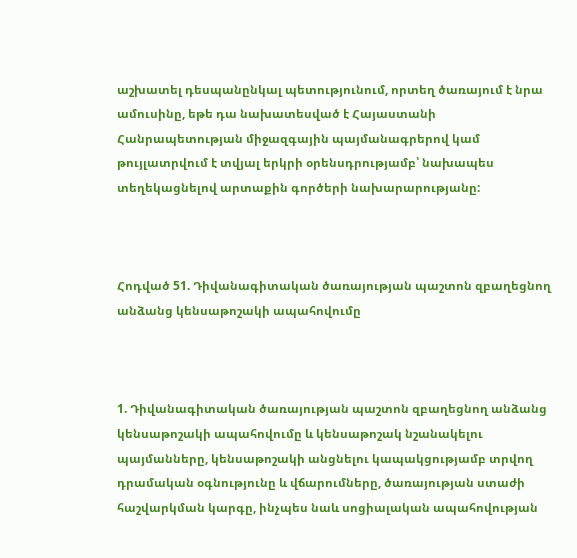աշխատել դեսպանընկալ պետությունում, որտեղ ծառայում է նրա ամուսինը, եթե դա նախատեսված է Հայաստանի Հանրապետության միջազգային պայմանագրերով կամ թույլատրվում է տվյալ երկրի օրենսդրությամբ՝ նախապես տեղեկացնելով արտաքին գործերի նախարարությանը:



Հոդված 51. Դիվանագիտական ծառայության պաշտոն զբաղեցնող անձանց կենսաթոշակի ապահովումը



1. Դիվանագիտական ծառայության պաշտոն զբաղեցնող անձանց կենսաթոշակի ապահովումը և կենսաթոշակ նշանակելու պայմանները, կենսաթոշակի անցնելու կապակցությամբ տրվող դրամական օգնությունը և վճարումները, ծառայության ստաժի հաշվարկման կարգը, ինչպես նաև սոցիալական ապահովության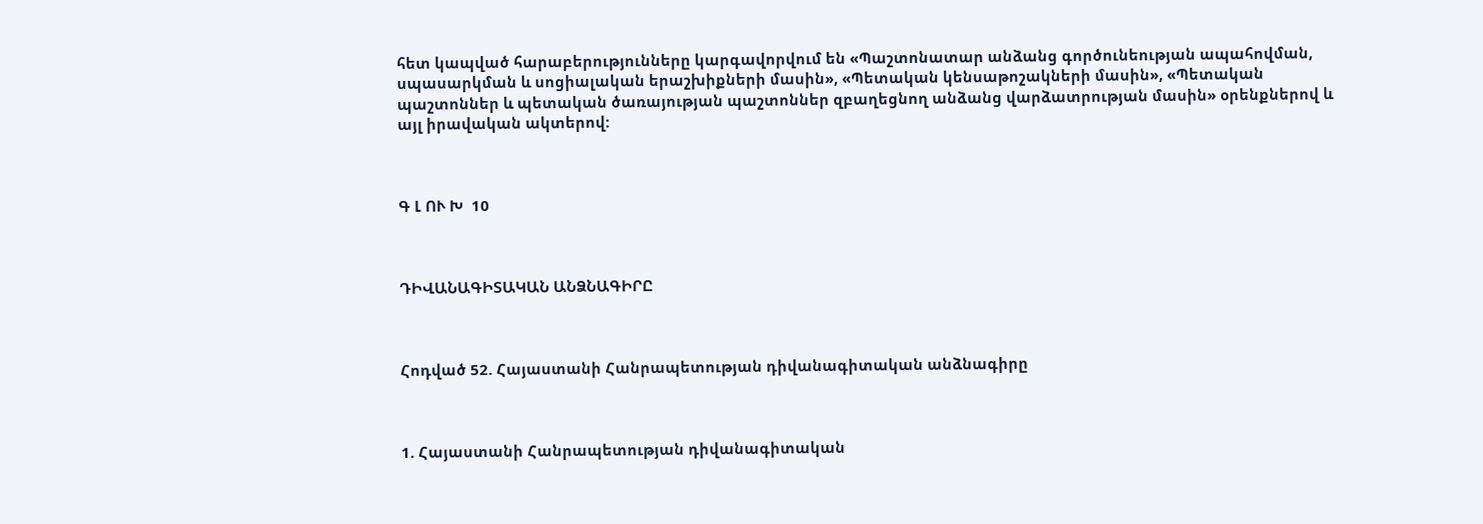հետ կապված հարաբերությունները կարգավորվում են «Պաշտոնատար անձանց գործունեության ապահովման, սպասարկման և սոցիալական երաշխիքների մասին», «Պետական կենսաթոշակների մասին», «Պետական պաշտոններ և պետական ծառայության պաշտոններ զբաղեցնող անձանց վարձատրության մասին» օրենքներով և այլ իրավական ակտերով:



Գ Լ ՈՒ Խ  10



ԴԻՎԱՆԱԳԻՏԱԿԱՆ ԱՆՁՆԱԳԻՐԸ



Հոդված 52. Հայաստանի Հանրապետության դիվանագիտական անձնագիրը



1. Հայաստանի Հանրապետության դիվանագիտական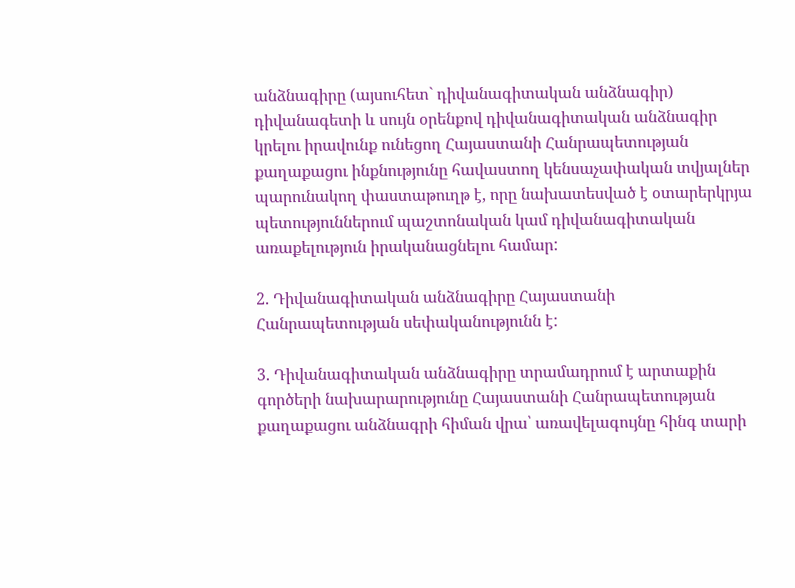անձնագիրը (այսուհետ` դիվանագիտական անձնագիր) դիվանագետի և սույն օրենքով դիվանագիտական անձնագիր կրելու իրավունք ունեցող Հայաստանի Հանրապետության քաղաքացու ինքնությունը հավաստող կենսաչափական տվյալներ պարունակող փաստաթուղթ է, որը նախատեսված է օտարերկրյա պետություններում պաշտոնական կամ դիվանագիտական առաքելություն իրականացնելու համար:

2. Դիվանագիտական անձնագիրը Հայաստանի Հանրապետության սեփականությունն է:

3. Դիվանագիտական անձնագիրը տրամադրում է արտաքին գործերի նախարարությունը Հայաստանի Հանրապետության քաղաքացու անձնագրի հիման վրա՝ առավելագույնը հինգ տարի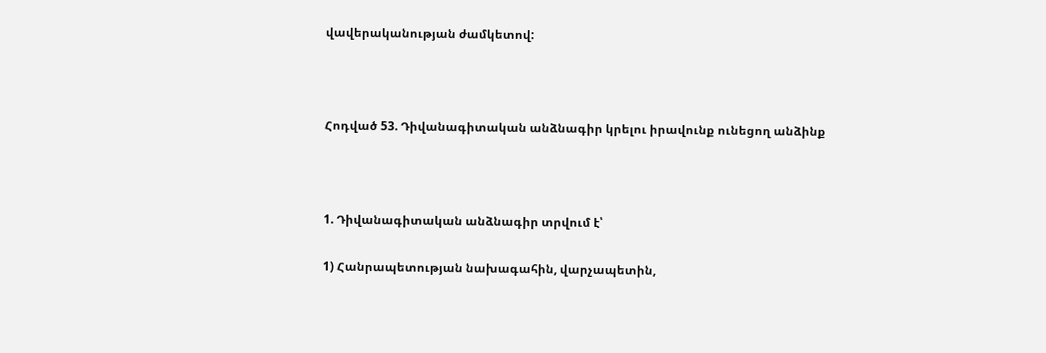վավերականության ժամկետով:



Հոդված 53. Դիվանագիտական անձնագիր կրելու իրավունք ունեցող անձինք



1. Դիվանագիտական անձնագիր տրվում է՝

1) Հանրապետության նախագահին, վարչապետին,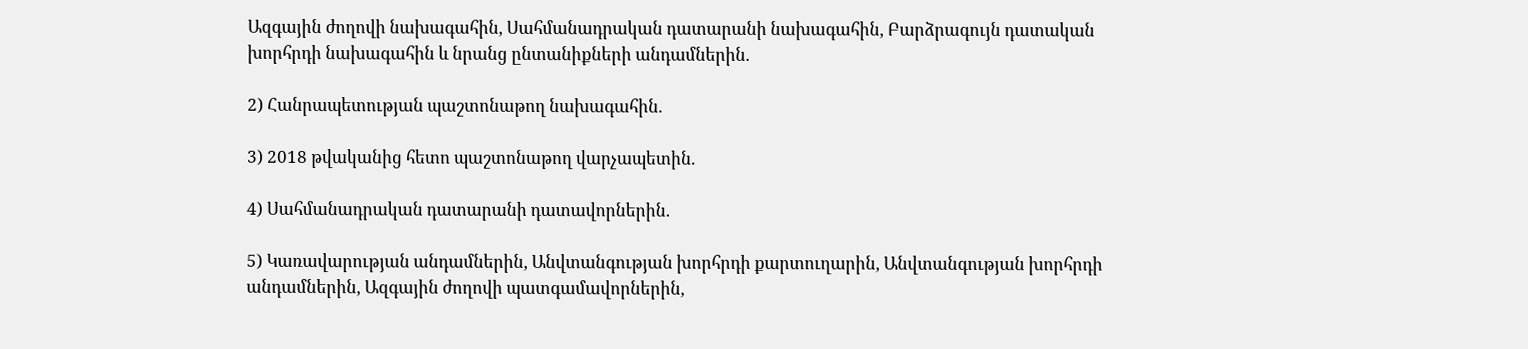Ազգային ժողովի նախագահին, Սահմանադրական դատարանի նախագահին, Բարձրագույն դատական խորհրդի նախագահին և նրանց ընտանիքների անդամներին.

2) Հանրապետության պաշտոնաթող նախագահին.

3) 2018 թվականից հետո պաշտոնաթող վարչապետին.

4) Սահմանադրական դատարանի դատավորներին.

5) Կառավարության անդամներին, Անվտանգության խորհրդի քարտուղարին, Անվտանգության խորհրդի անդամներին, Ազգային ժողովի պատգամավորներին,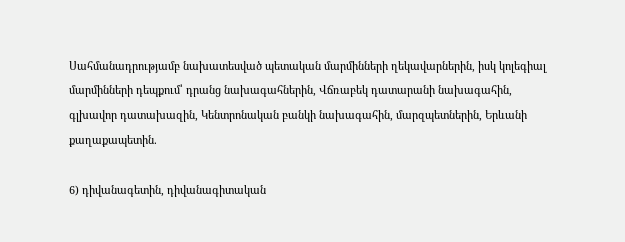Սահմանադրությամբ նախատեսված պետական մարմինների ղեկավարներին, իսկ կոլեգիալ մարմինների դեպքում՝ դրանց նախագահներին, Վճռաբեկ դատարանի նախագահին, գլխավոր դատախազին, Կենտրոնական բանկի նախագահին, մարզպետներին, Երևանի քաղաքապետին.

6) դիվանագետին, դիվանագիտական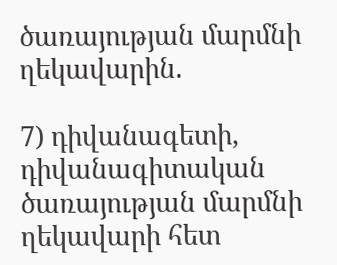ծառայության մարմնի ղեկավարին.

7) դիվանագետի, դիվանագիտական ծառայության մարմնի ղեկավարի հետ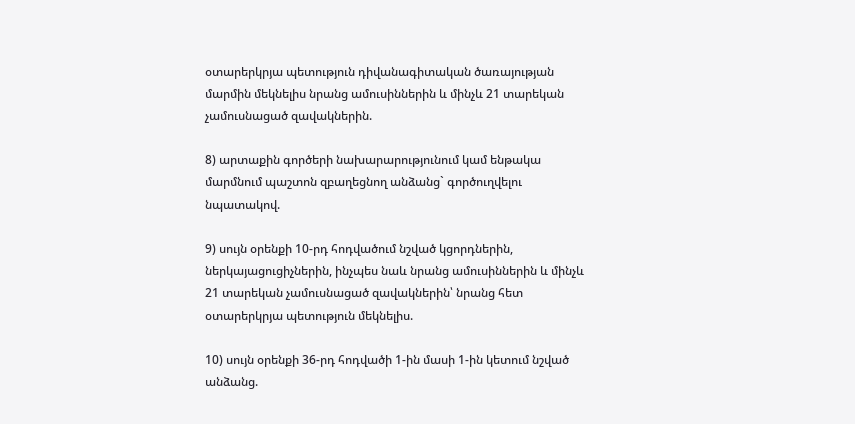օտարերկրյա պետություն դիվանագիտական ծառայության մարմին մեկնելիս նրանց ամուսիններին և մինչև 21 տարեկան չամուսնացած զավակներին.

8) արտաքին գործերի նախարարությունում կամ ենթակա մարմնում պաշտոն զբաղեցնող անձանց` գործուղվելու նպատակով.

9) սույն օրենքի 10-րդ հոդվածում նշված կցորդներին, ներկայացուցիչներին, ինչպես նաև նրանց ամուսիններին և մինչև 21 տարեկան չամուսնացած զավակներին՝ նրանց հետ օտարերկրյա պետություն մեկնելիս.

10) սույն օրենքի 36-րդ հոդվածի 1-ին մասի 1-ին կետում նշված անձանց.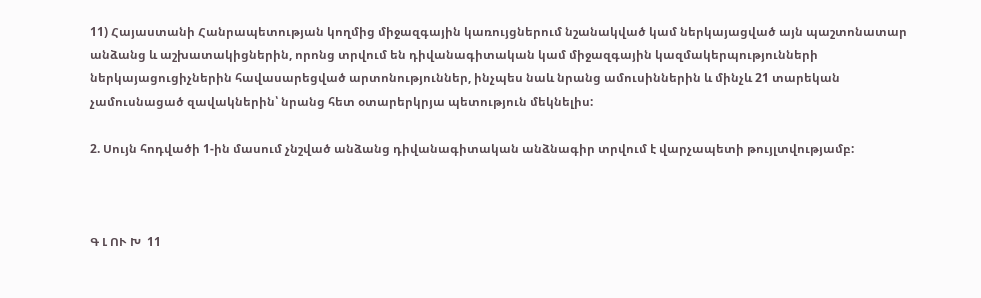11) Հայաստանի Հանրապետության կողմից միջազգային կառույցներում նշանակված կամ ներկայացված այն պաշտոնատար անձանց և աշխատակիցներին, որոնց տրվում են դիվանագիտական կամ միջազգային կազմակերպությունների ներկայացուցիչներին հավասարեցված արտոնություններ, ինչպես նաև նրանց ամուսիններին և մինչև 21 տարեկան չամուսնացած զավակներին՝ նրանց հետ օտարերկրյա պետություն մեկնելիս:

2. Սույն հոդվածի 1-ին մասում չնշված անձանց դիվանագիտական անձնագիր տրվում է վարչապետի թույլտվությամբ:



Գ Լ ՈՒ Խ  11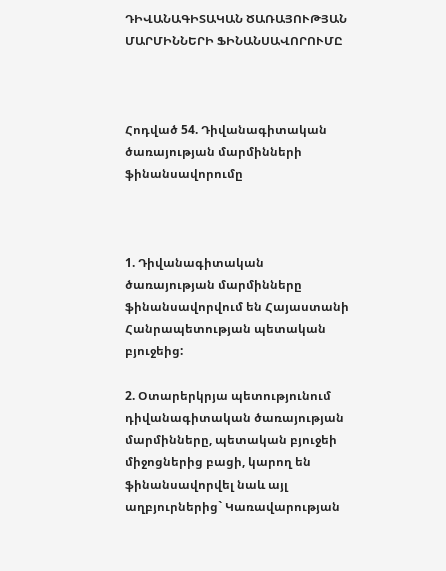ԴԻՎԱՆԱԳԻՏԱԿԱՆ ԾԱՌԱՅՈՒԹՅԱՆ ՄԱՐՄԻՆՆԵՐԻ ՖԻՆԱՆՍԱՎՈՐՈՒՄԸ



Հոդված 54. Դիվանագիտական ծառայության մարմինների ֆինանսավորումը



1. Դիվանագիտական ծառայության մարմինները ֆինանսավորվում են Հայաստանի Հանրապետության պետական բյուջեից:

2. Օտարերկրյա պետությունում դիվանագիտական ծառայության մարմինները, պետական բյուջեի միջոցներից բացի, կարող են ֆինանսավորվել նաև այլ աղբյուրներից` Կառավարության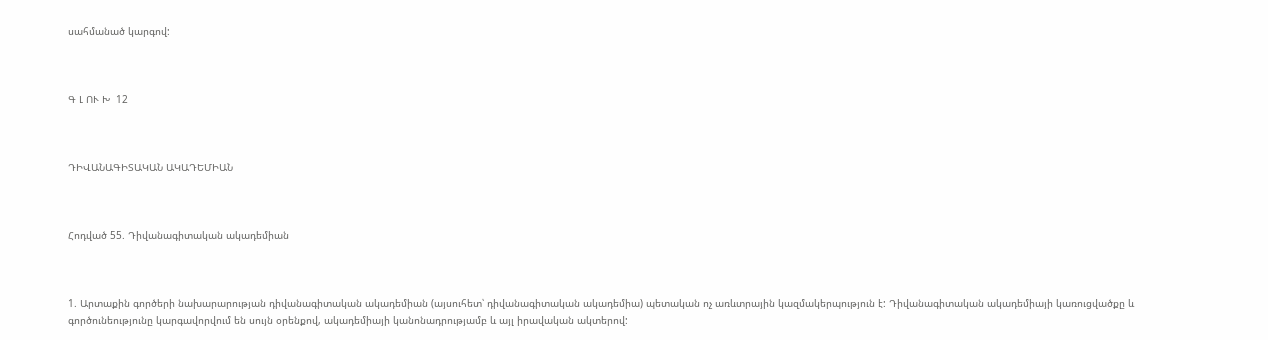սահմանած կարգով:



Գ Լ ՈՒ Խ  12



ԴԻՎԱՆԱԳԻՏԱԿԱՆ ԱԿԱԴԵՄԻԱՆ



Հոդված 55. Դիվանագիտական ակադեմիան



1. Արտաքին գործերի նախարարության դիվանագիտական ակադեմիան (այսուհետ՝ դիվանագիտական ակադեմիա) պետական ոչ առևտրային կազմակերպություն է: Դիվանագիտական ակադեմիայի կառուցվածքը և գործունեությունը կարգավորվում են սույն օրենքով, ակադեմիայի կանոնադրությամբ և այլ իրավական ակտերով: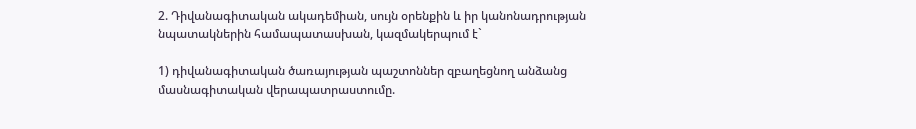2. Դիվանագիտական ակադեմիան, սույն օրենքին և իր կանոնադրության նպատակներին համապատասխան, կազմակերպում է`

1) դիվանագիտական ծառայության պաշտոններ զբաղեցնող անձանց մասնագիտական վերապատրաստումը.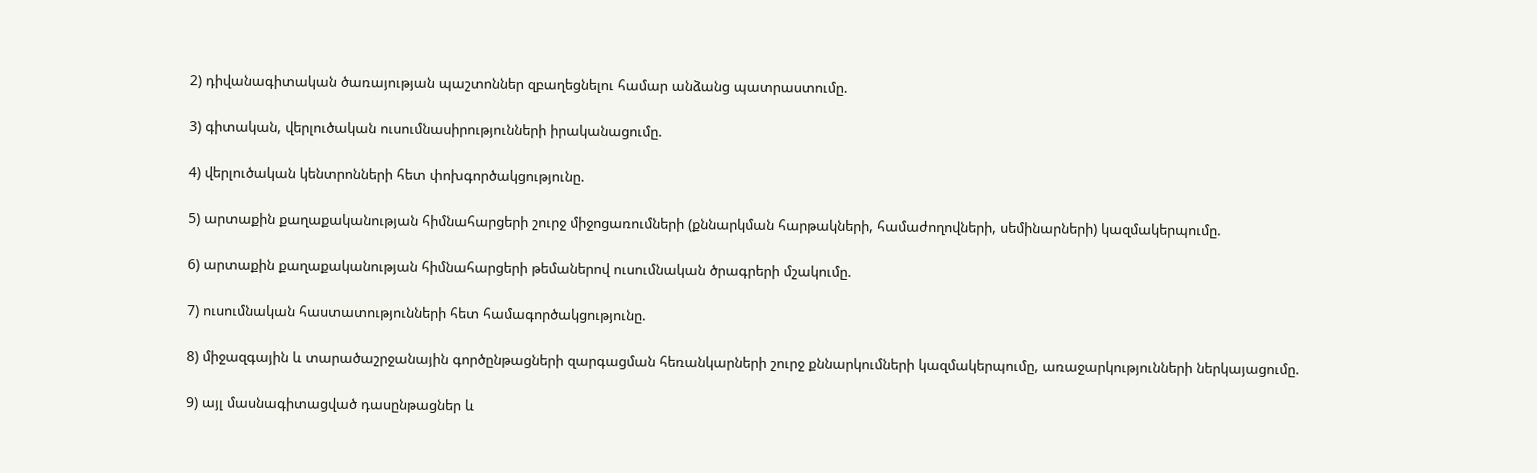2) դիվանագիտական ծառայության պաշտոններ զբաղեցնելու համար անձանց պատրաստումը.

3) գիտական, վերլուծական ուսումնասիրությունների իրականացումը.

4) վերլուծական կենտրոնների հետ փոխգործակցությունը.

5) արտաքին քաղաքականության հիմնահարցերի շուրջ միջոցառումների (քննարկման հարթակների, համաժողովների, սեմինարների) կազմակերպումը.

6) արտաքին քաղաքականության հիմնահարցերի թեմաներով ուսումնական ծրագրերի մշակումը.

7) ուսումնական հաստատությունների հետ համագործակցությունը.

8) միջազգային և տարածաշրջանային գործընթացների զարգացման հեռանկարների շուրջ քննարկումների կազմակերպումը, առաջարկությունների ներկայացումը.

9) այլ մասնագիտացված դասընթացներ և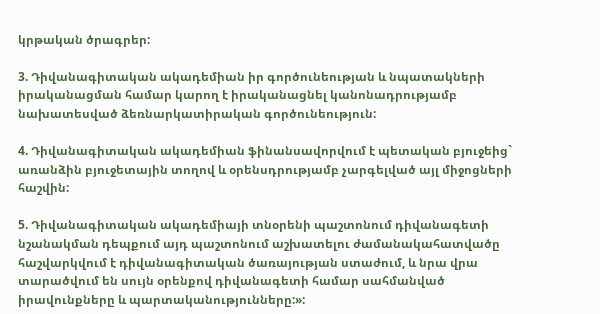կրթական ծրագրեր:

3. Դիվանագիտական ակադեմիան իր գործունեության և նպատակների իրականացման համար կարող է իրականացնել կանոնադրությամբ նախատեսված ձեռնարկատիրական գործունեություն:

4. Դիվանագիտական ակադեմիան ֆինանսավորվում է պետական բյուջեից` առանձին բյուջետային տողով և օրենսդրությամբ չարգելված այլ միջոցների հաշվին:

5. Դիվանագիտական ակադեմիայի տնօրենի պաշտոնում դիվանագետի նշանակման դեպքում այդ պաշտոնում աշխատելու ժամանակահատվածը հաշվարկվում է դիվանագիտական ծառայության ստաժում, և նրա վրա տարածվում են սույն օրենքով դիվանագետի համար սահմանված իրավունքները և պարտականությունները:»: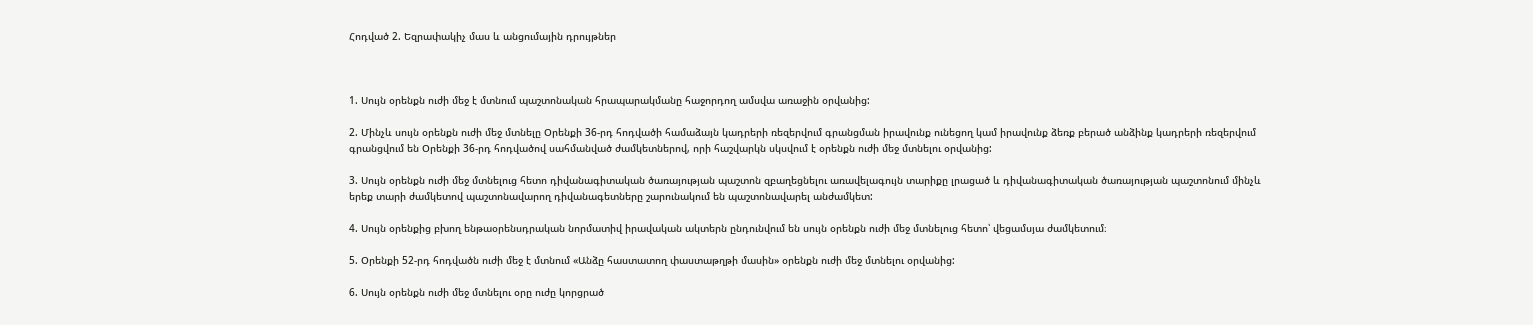Հոդված 2. Եզրափակիչ մաս և անցումային դրույթներ



1. Սույն օրենքն ուժի մեջ է մտնում պաշտոնական հրապարակմանը հաջորդող ամսվա առաջին օրվանից:

2. Մինչև սույն օրենքն ուժի մեջ մտնելը Օրենքի 36-րդ հոդվածի համաձայն կադրերի ռեզերվում գրանցման իրավունք ունեցող կամ իրավունք ձեռք բերած անձինք կադրերի ռեզերվում գրանցվում են Օրենքի 36-րդ հոդվածով սահմանված ժամկետներով, որի հաշվարկն սկսվում է օրենքն ուժի մեջ մտնելու օրվանից:

3. Սույն օրենքն ուժի մեջ մտնելուց հետո դիվանագիտական ծառայության պաշտոն զբաղեցնելու առավելագույն տարիքը լրացած և դիվանագիտական ծառայության պաշտոնում մինչև երեք տարի ժամկետով պաշտոնավարող դիվանագետները շարունակում են պաշտոնավարել անժամկետ:

4. Սույն օրենքից բխող ենթաօրենսդրական նորմատիվ իրավական ակտերն ընդունվում են սույն օրենքն ուժի մեջ մտնելուց հետո՝ վեցամսյա ժամկետում։

5. Օրենքի 52-րդ հոդվածն ուժի մեջ է մտնում «Անձը հաստատող փաստաթղթի մասին» օրենքն ուժի մեջ մտնելու օրվանից:

6. Սույն օրենքն ուժի մեջ մտնելու օրը ուժը կորցրած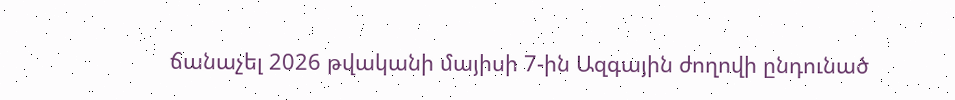ճանաչել 2026 թվականի մայիսի 7-ին Ազգային ժողովի ընդունած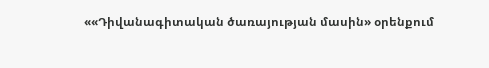««Դիվանագիտական ծառայության մասին» օրենքում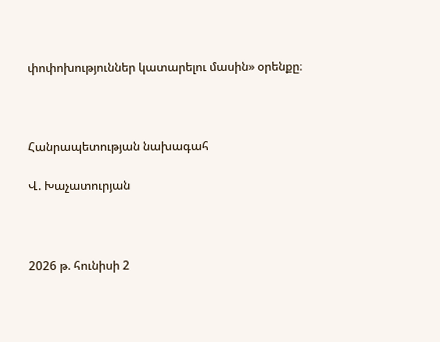փոփոխություններ կատարելու մասին» օրենքը։



Հանրապետության նախագահ

Վ. Խաչատուրյան



2026 թ. հունիսի 2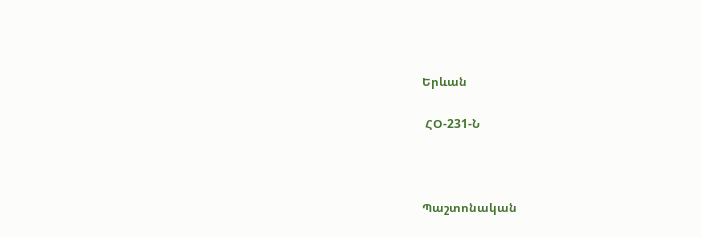Երևան

 ՀՕ-231-Ն



Պաշտոնական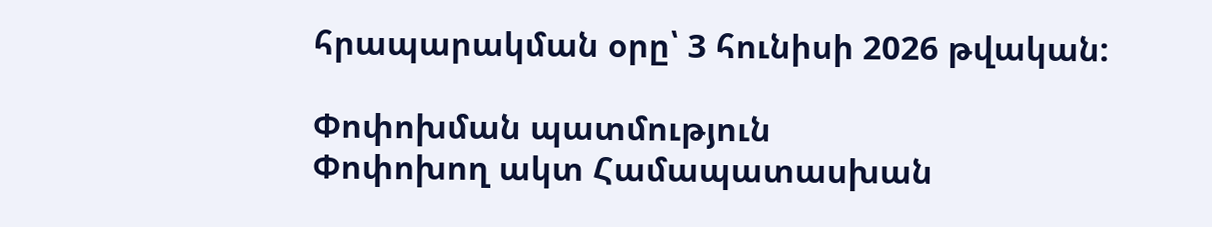հրապարակման օրը՝ 3 հունիսի 2026 թվական:

Փոփոխման պատմություն
Փոփոխող ակտ Համապատասխան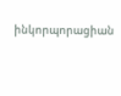ինկորպորացիան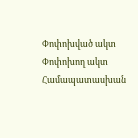Փոփոխված ակտ
Փոփոխող ակտ Համապատասխան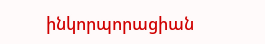ինկորպորացիան